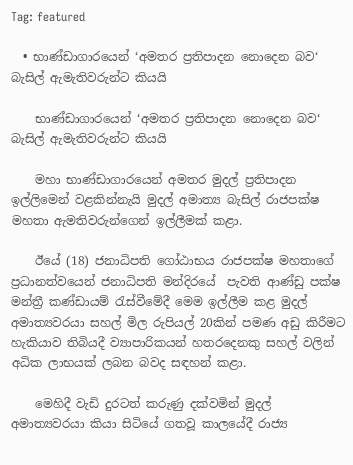Tag: featured

  • භාණ්ඩාගාරයෙන් ‘අමතර ප්‍රතිපාදන නොදෙන බව‘ බැසිල් ඇමැතිවරුන්ට කියයි

    භාණ්ඩාගාරයෙන් ‘අමතර ප්‍රතිපාදන නොදෙන බව‘ බැසිල් ඇමැතිවරුන්ට කියයි

    මහා භාණ්ඩාගාරයෙන් අමතර මුදල් ප්‍රතිපාදන ඉල්ලිමෙන් වළකින්නැයි මුදල් අමාත්‍ය බැසිල් රාජපක්ෂ මහතා ඇමතිවරුන්ගෙන් ඉල්ලීමක් කළා.

    ඊයේ (18) ජනාධිපති ගෝඨාභය රාජපක්ෂ මහතාගේ ප්‍රධානත්වයෙන් ජනාධිපති මන්දිරයේ  පැවති ආණ්ඩු පක්ෂ මන්ත්‍රී කණ්ඩායම් රැස්වීමේදී මෙම ඉල්ලීම කළ මුදල් අමාත්‍යවරයා සහල් මිල රුපියල් 20කින් පමණ අඩු කිරීමට හැකියාව තිබියදී ව්‍යාපාරිකයන් හතරදෙනකු සහල් වලින් අධික ලාභයක් ලබන බවද සඳහන් කළා.

    මෙහිදී වැඩි දුරටත් කරුණු දක්වමින් මුදල් අමාත්‍යවරයා කියා සිටියේ ගතවූ කාලයේදී රාජ්‍ය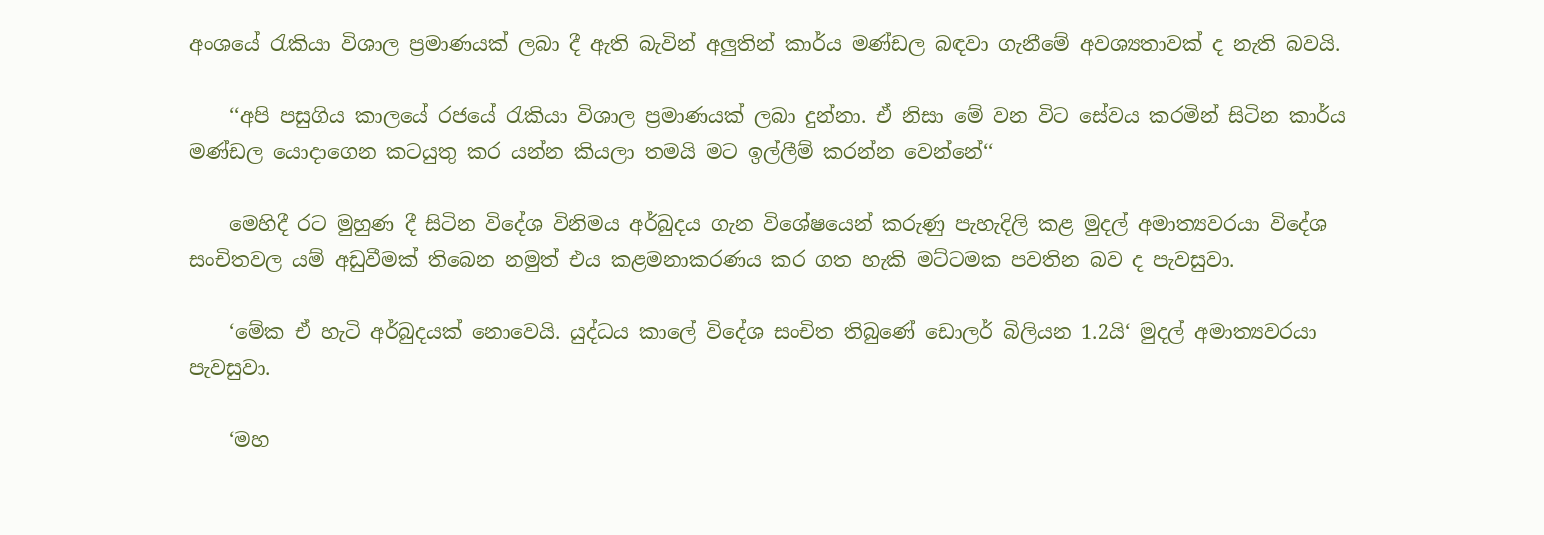අංශයේ රැකියා විශාල ප්‍රමාණයක් ලබා දී ඇති බැවින් අලුතින් කාර්ය මණ්ඩල බඳවා ගැනීමේ අවශ්‍යතාවක් ද නැති බවයි.

    ‘‘අපි පසුගිය කාලයේ රජයේ රැකියා විශාල ප්‍රමාණයක් ලබා දුන්නා. ඒ නිසා මේ වන විට සේවය කරමින් සිටින කාර්ය මණ්ඩල යොදාගෙන කටයුතු කර යන්න කියලා තමයි මට ඉල්ලීම් කරන්න වෙන්නේ‘‘

    මෙහිදී රට මුහුණ දී සිටින විදේශ විනිමය අර්බුදය ගැන විශේෂයෙන් කරුණු පැහැදිලි කළ මුදල් අමාත්‍යවරයා විදේශ සංචිතවල යම් අඩුවීමක් තිබෙන නමුත් එය කළමනාකරණය කර ගත හැකි මට්ටමක පවතින බව ද පැවසුවා.

    ‘මේක ඒ හැටි අර්බුදයක් නොවෙයි. යුද්ධය කාලේ විදේශ සංචිත තිබුණේ ඩොලර් බිලියන 1.2යි‘ මුදල් අමාත්‍යවරයා පැවසුවා.

    ‘මහ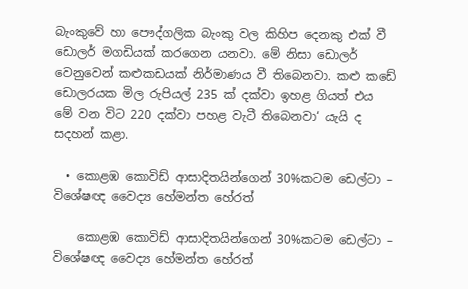බැංකුවේ හා පෞද්ගලික බැංකු වල කිහිප දෙනකු එක් වී ඩොලර් මගඩියක් කරගෙන යනවා. මේ නිසා ඩොලර් වෙනුවෙන් කළුකඩයක් නිර්මාණය වී තිබෙනවා. කළු කඩේ ඩොලරයක මිල රුපියල් 235 ක් දක්වා ඉහළ ගියත් එය මේ වන විට 220 දක්වා පහළ වැටී තිබෙනවා‘ යැයි ද සදහන් කළා.

  • කොළඹ කොවිඩ් ආසාදිතයින්ගෙන් 30%කටම ඩෙල්ටා –  විශේෂඥ වෛද්‍ය හේමන්ත හේරත්

    කොළඹ කොවිඩ් ආසාදිතයින්ගෙන් 30%කටම ඩෙල්ටා – විශේෂඥ වෛද්‍ය හේමන්ත හේරත්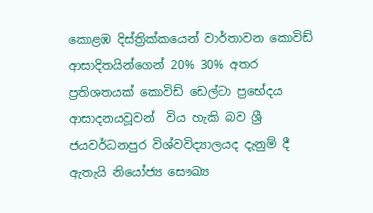කොළඹ දිස්ත්‍රික්කයෙන් වාර්තාවන කොවිඩ් ආසාදිතයින්ගෙන් 20% 30% අතර ප්‍රතිශතයක් කොවිඩ් ඩෙල්ටා ප්‍රභේදය ආසාදනයවූවන්  විය හැකි බව ශ්‍රී ජයවර්ධනපුර විශ්වවිද්‍යාලයද දැනුම් දී ඇතැයි නියෝජ්‍ය සෞඛ්‍ය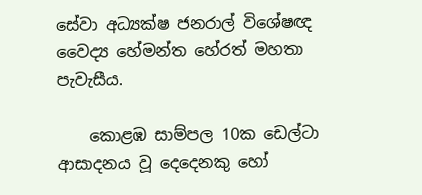සේවා අධ්‍යක්ෂ ජනරාල් විශේෂඥ වෛද්‍ය හේමන්ත හේරත් මහතා පැවැසීය.

    කොළඹ සාම්පල 10ක ඩෙල්ටා  ආසාදනය වූ දෙදෙනකු හෝ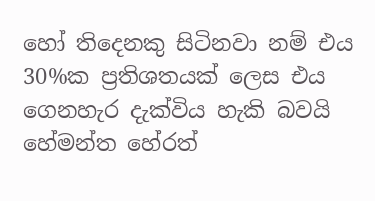හෝ තිදෙනකු සිටිනවා නම් එය 30%ක ප්‍රතිශතයක් ලෙස එය ගෙනහැර දැක්විය හැකි බවයි හේමන්ත හේරත්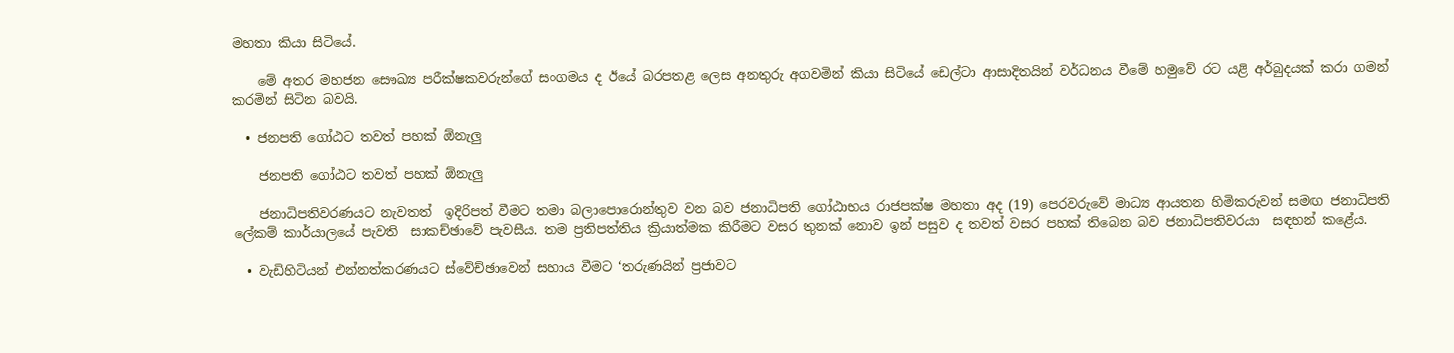මහතා කියා සිටියේ.

    මේ අතර මහජන සෞඛ්‍ය පරීක්ෂකවරුන්ගේ සංගමය ද ඊයේ බරපතළ ලෙස අනතුරු අගවමින් කියා සිටියේ ඩෙල්ටා ආසාදිතයින් වර්ධනය වීමේ හමුවේ රට යළි අර්බුදයක් කරා ගමන් කරමින් සිටින බවයි.

  • ජනපති ගෝඨට තවත් පහක් ඕනැලු

    ජනපති ගෝඨට තවත් පහක් ඕනැලු

    ජනාධිපතිවරණයට නැවතත්  ඉදිරිපත් වීමට තමා බලාපොරොන්තුව වන බව ජනාධිපති ගෝඨාභය රාජපක්ෂ මහතා අද (19) පෙරවරුවේ මාධ්‍ය ආයතන හිමිකරුවන් සමඟ ජනාධිපති ලේකම් කාර්යාලයේ පැවති  සාකච්ඡාවේ පැවසීය. තම ප්‍රතිපත්තිය ක්‍රියාත්මක කිරීමට වසර තුනක් නොව ඉන් පසුව ද තවත් වසර පහක් තිබෙන බව ජනාධිපතිවරයා  සඳහන් කළේය.

  • වැඩිහිටියන් එන්නත්කරණයට ස්වේච්ඡාවෙන් සහාය වීමට ‘තරුණයින් ප්‍රජාවට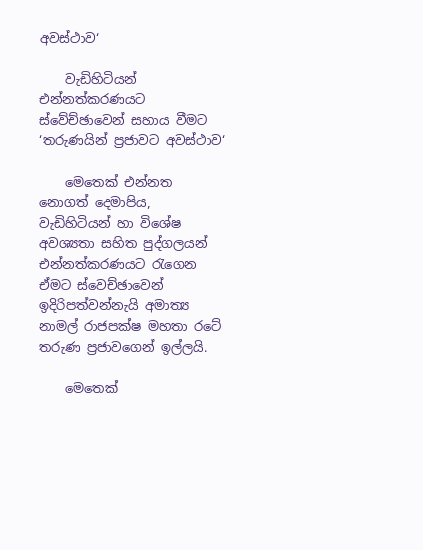අවස්ථාව‘

    වැඩිහිටියන් එන්නත්කරණයට ස්වේච්ඡාවෙන් සහාය වීමට ‘තරුණයින් ප්‍රජාවට අවස්ථාව‘

    මෙතෙක් එන්නත නොගත් දෙමාපිය, වැඩිහිටියන් හා විශේෂ අවශ්‍යතා සහිත පුද්ගලයන් එන්නත්කරණයට රැගෙන ඒමට ස්වෙච්ඡාවෙන් ඉදිරිපත්වන්නැයි අමාත්‍ය නාමල් රාජපක්ෂ මහතා රටේ තරුණ ප්‍රජාවගෙන් ඉල්ලයි.

    මෙතෙක්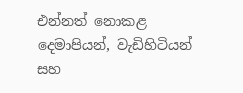එන්නත් නොකළ දෙමාපියන්, වැඩිහිටියන් සහ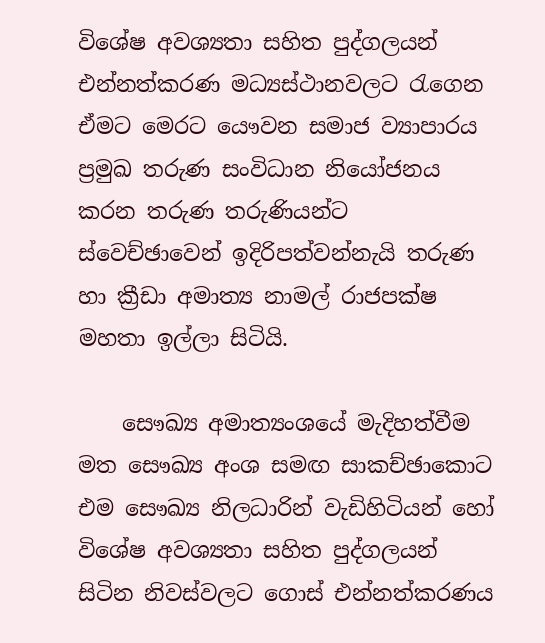විශේෂ අවශ්‍යතා සහිත පුද්ගලයන් එන්නත්කරණ මධ්‍යස්ථානවලට රැගෙන ඒමට මෙරට යෞවන සමාජ ව්‍යාපාරය ප්‍රමුඛ තරුණ සංවිධාන නියෝජනය කරන තරුණ තරුණියන්ට ස්වෙච්ඡාවෙන් ඉදිරිපත්වන්නැයි තරුණ හා ක්‍රීඩා අමාත්‍ය නාමල් රාජපක්ෂ මහතා ඉල්ලා සිටියි.

    සෞඛ්‍ය අමාත්‍යංශයේ මැදිහත්වීම මත සෞඛ්‍ය අංශ සමඟ සාකච්ඡාකොට එම සෞඛ්‍ය නිලධාරින් වැඩිහිටියන් හෝ විශේෂ අවශ්‍යතා සහිත පුද්ගලයන් සිටින නිවස්වලට ගොස් එන්නත්කරණය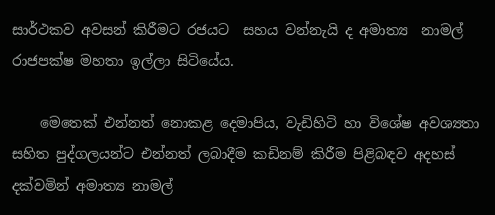සාර්ථකව අවසන් කිරීමට රජයට  සහය වන්නැයි ද අමාත්‍ය  නාමල් රාජපක්ෂ මහතා ඉල්ලා සිටියේය.

    මෙතෙක් එන්නත් නොකළ දෙමාපිය, වැඩිහිටි හා විශේෂ අවශ්‍යතා සහිත පුද්ගලයන්ට එන්නත් ලබාදීම කඩිනම් කිරීම පිළිබඳව අදහස් දක්වමින් අමාත්‍ය නාමල්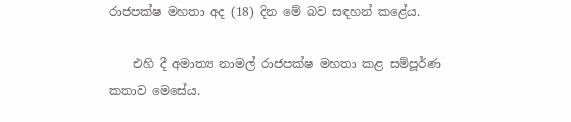රාජපක්ෂ මහතා අද (18) දින මේ බව සඳහන් කළේය.

    එහි දී අමාත්‍ය නාමල් රාජපක්ෂ මහතා කළ සම්පූර්ණ කතාව මෙසේය.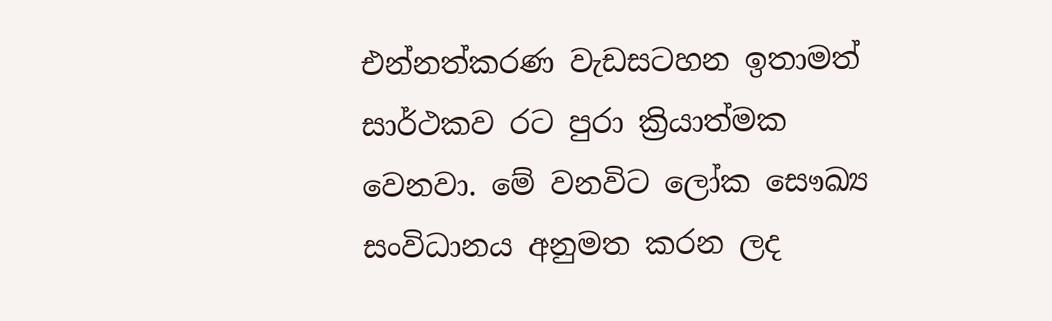එන්නත්කරණ වැඩසටහන ඉතාමත් සාර්ථකව රට පුරා ක්‍රියාත්මක වෙනවා. මේ වනවිට ලෝක සෞඛ්‍ය සංවිධානය අනුමත කරන ලද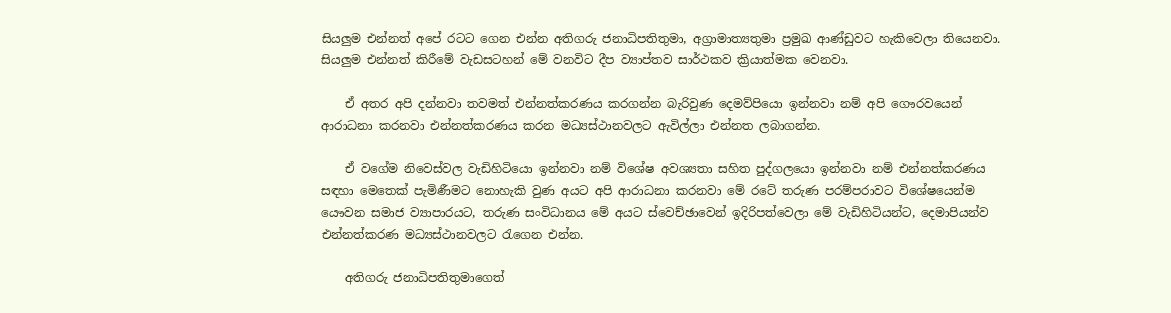සියලුම එන්නත් අපේ රටට ගෙන එන්න අතිගරු ජනාධිපතිතුමා, අග්‍රාමාත්‍යතුමා ප්‍රමුඛ ආණ්ඩුවට හැකිවෙලා තියෙනවා. සියලුම එන්නත් කිරීමේ වැඩසටහන් මේ වනවිට දීප ව්‍යාප්තව සාර්ථකව ක්‍රියාත්මක වෙනවා.

    ඒ අතර අපි දන්නවා තවමත් එන්නත්කරණය කරගන්න බැරිවුණ දෙමව්පියො ඉන්නවා නම් අපි ගෞරවයෙන් ආරාධනා කරනවා එන්නත්කරණය කරන මධ්‍යස්ථානවලට ඇවිල්ලා එන්නත ලබාගන්න.

    ඒ වගේම නිවෙස්වල වැඩිහිටියො ඉන්නවා නම් විශේෂ අවශ්‍යතා සහිත පුද්ගලයො ඉන්නවා නම් එන්නත්කරණය සඳහා මෙතෙක් පැමිණීමට නොහැකි වුණ අයට අපි ආරාධනා කරනවා මේ රටේ තරුණ පරම්පරාවට විශේෂයෙන්ම යෞවන සමාජ ව්‍යාපාරයට, තරුණ සංවිධානය මේ අයට ස්වෙච්ඡාවෙන් ඉදිරිපත්වෙලා මේ වැඩිහිටියන්ට, දෙමාපියන්ව එන්නත්කරණ මධ්‍යස්ථානවලට රැගෙන එන්න.

    අතිගරු ජනාධිපතිතුමාගෙත්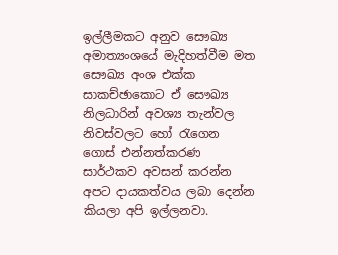ඉල්ලීමකට අනුව සෞඛ්‍ය අමාත්‍යංශයේ මැදිහත්වීම මත සෞඛ්‍ය අංශ එක්ක සාකච්ඡාකොට ඒ සෞඛ්‍ය නිලධාරින් අවශ්‍ය තැන්වල නිවස්වලට හෝ රැගෙන ගොස් එන්නත්කරණ සාර්ථකව අවසන් කරන්න අපට දායකත්වය ලබා දෙන්න කියලා අපි ඉල්ලනවා.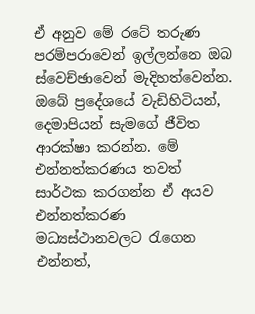ඒ අනුව මේ රටේ තරුණ පරම්පරාවෙන් ඉල්ලන්නෙ ඔබ ස්වෙච්ඡාවෙන් මැදිහත්වෙන්න. ඔබේ ප්‍රදේශයේ වැඩිහිටියන්, දෙමාපියන් සැමගේ ජීවිත ආරක්ෂා කරන්න. මේ එන්නත්කරණය තවත් සාර්ථක කරගන්න ඒ අයව එන්නත්කරණ මධ්‍යස්ථානවලට රැගෙන එන්නත්,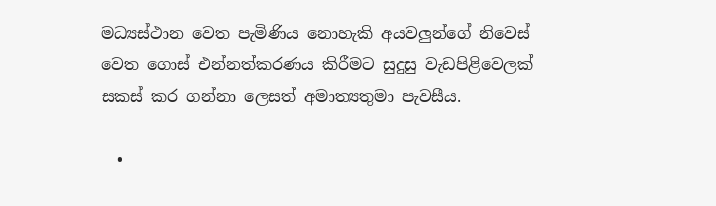මධ්‍යස්ථාන වෙත පැමිණිය නොහැකි අයවලුන්ගේ නිවෙස් වෙත ගොස් එන්නත්කරණය කිරීමට සුදුසු වැඩපිළිවෙලක් සකස් කර ගන්නා ලෙසත් අමාත්‍යතුමා පැවසීය.

  •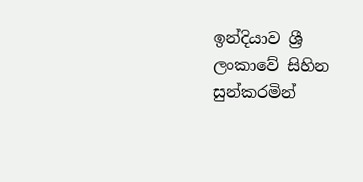ඉන්දියාව ශ්‍රී ලංකාවේ සිහින සුන්කරමින්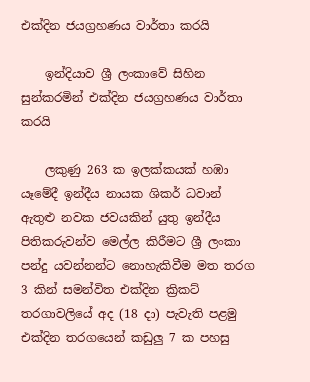එක්දින ජයග්‍රහණය වාර්තා කරයි

    ඉන්දියාව ශ්‍රී ලංකාවේ සිහින සුන්කරමින් එක්දින ජයග්‍රහණය වාර්තා කරයි

    ලකුණු 263 ක ඉලක්කයක් හඹා යෑමේදී ඉන්දීය නායක ශිකර් ධවාන් ඇතුළු නවක ජවයකින් යුතු ඉන්දීය පිතිකරුවන්ව මෙල්ල කිරීමට ශ්‍රී ලංකා පන්දු යවන්නන්ට නොහැකිවීම මත තරග 3 කින් සමන්විත එක්දින ක්‍රිකට් තරගාවලියේ අද (18 දා) පැවැති පළමු එක්දින තරගයෙන් කඩුලු 7 ක පහසු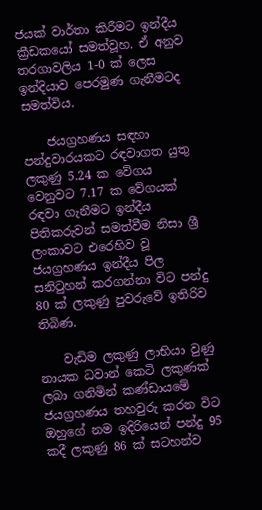ජයක් වාර්තා කිරීමට ඉන්දීය ක්‍රීඩකයෝ සමත්වූහ. ඒ අනුව තරගාවලිය 1-0 ක් ලෙස ඉන්දියාව පෙරමුණ ගැනීමටද සමත්විය.

    ජයග්‍රහණය සඳහා පන්දුවාරයකට රඳවාගත යුතු ලකුණු 5.24 ක වේගය වෙනුවට 7.17 ක වේගයක් රඳවා ගැනීමට ඉන්දීය පිතිකරුවන් සමත්වීම නිසා ශ්‍රී ලංකාවට එරෙහිව වූ ජයග්‍රහණය ඉන්දීය පිල සනිටුහන් කරගන්නා විට පන්දු 80 ක් ලකුණු පුවරුවේ ඉතිරිව තිබිණ.

    වැඩිම ලකුණු ලාභියා වුණු නායක ධවාන් කෙටි ලකුණක් ලබා ගනිමින් කණ්ඩායමේ ජයග්‍රහණය තහවුරු කරන විට ඔහුගේ නම ඉදිරියෙන් පන්දු 95 කදී ලකුණු 86 ක් සටහන්ව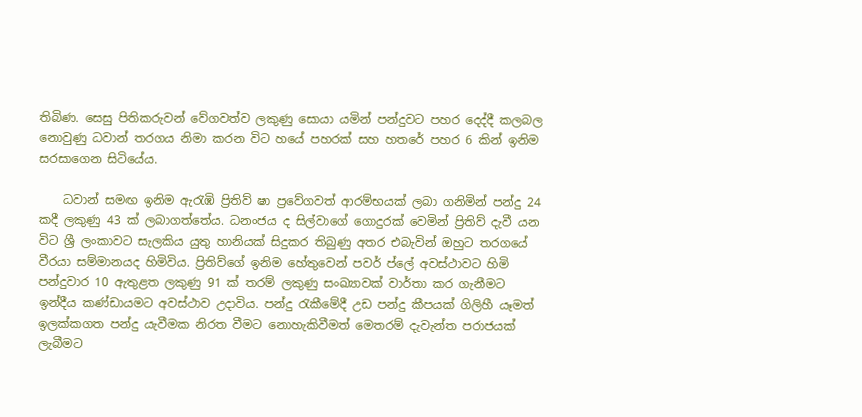තිබිණ. සෙසු පිතිකරුවන් වේගවත්ව ලකුණු සොයා යමින් පන්දුවට පහර දෙද්දී කලබල නොවුණු ධවාන් තරගය නිමා කරන විට හයේ පහරක් සහ හතරේ පහර 6 කින් ඉනිම සරසාගෙන සිටියේය.

    ධවාන් සමඟ ඉනිම ඇරැඹි ප්‍රිතිව් ෂා ප්‍රවේගවත් ආරම්භයක් ලබා ගනිමින් පන්දු 24 කදී ලකුණු 43 ක් ලබාගත්තේය. ධනංජය ද සිල්වාගේ ගොදුරක් වෙමින් ප්‍රිතිව් දැවී යන විට ශ්‍රී ලංකාවට සැලකිය යුතු හානියක් සිදුකර තිබුණු අතර එබැවින් ඔහුට තරගයේ වීරයා සම්මානයද හිමිවිය. ප්‍රිතිව්ගේ ඉනිම හේතුවෙන් පවර් ප්ලේ අවස්ථාවට හිමි පන්දුවාර 10 ඇතුළත ලකුණු 91 ක් තරම් ලකුණු සංඛ්‍යාවක් වාර්තා කර ගැනීමට ඉන්දීය කණ්ඩායමට අවස්ථාව උදාවිය. පන්දු රැකීමේදී උඩ පන්දු කීපයක් ගිලිහී යෑමත් ඉලක්කගත පන්දු යැවීමක නිරත වීමට නොහැකිවීමත් මෙතරම් දැවැන්ත පරාජයක් ලැබීමට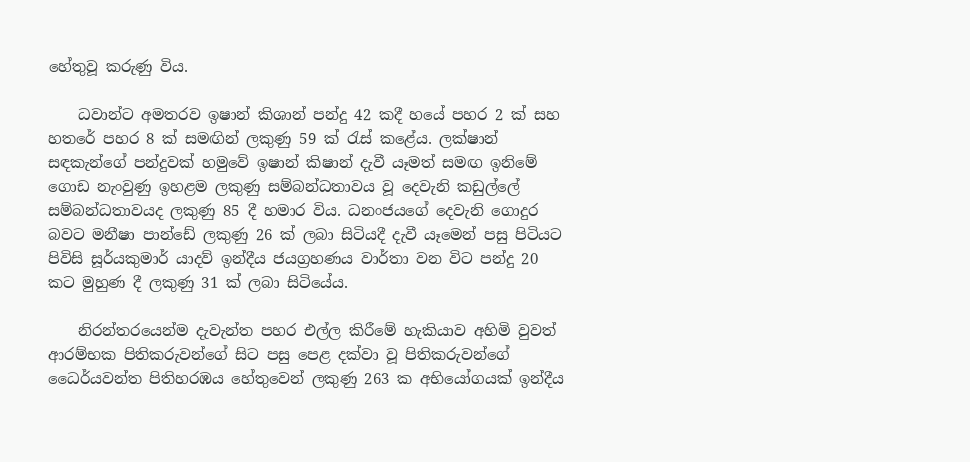හේතුවූ කරුණු විය.

    ධවාන්ට අමතරව ඉෂාන් කිශාන් පන්දු 42 කදී හයේ පහර 2 ක් සහ හතරේ පහර 8 ක් සමඟින් ලකුණු 59 ක් රැස් කළේය. ලක්ෂාන් සඳකැන්ගේ පන්දුවක් හමුවේ ඉෂාන් කිෂාන් දැවී යෑමත් සමඟ ඉනිමේ ගොඩ නැංවුණු ඉහළම ලකුණු සම්බන්ධතාවය වූ දෙවැනි කඩුල්ලේ සම්බන්ධතාවයද ලකුණු 85 දී හමාර විය. ධනංජයගේ දෙවැනි ගොදුර බවට මනීෂා පාන්ඩේ ලකුණු 26 ක් ලබා සිටියදී දැවී යෑමෙන් පසු පිටියට පිවිසි සූර්යකුමාර් යාදව් ඉන්දීය ජයග්‍රහණය වාර්තා වන විට පන්දු 20 කට මුහුණ දී ලකුණු 31 ක් ලබා සිටියේය.

    නිරන්තරයෙන්ම දැවැන්ත පහර එල්ල කිරීමේ හැකියාව අහිමි වුවත් ආරම්භක පිතිකරුවන්ගේ සිට පසු පෙළ දක්වා වූ පිතිකරුවන්ගේ ධෛර්යවන්ත පිතිහරඹය හේතුවෙන් ලකුණු 263 ක අභියෝගයක් ඉන්දීය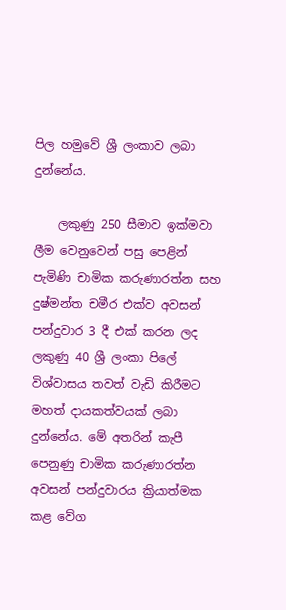පිල හමුවේ ශ්‍රී ලංකාව ලබා දුන්නේය.

    ලකුණු 250 සීමාව ඉක්මවා ලීම වෙනුවෙන් පසු පෙළින් පැමිණි චාමික කරුණාරත්න සහ දුෂ්මන්ත චමීර එක්ව අවසන් පන්දුවාර 3 දී එක් කරන ලද ලකුණු 40 ශ්‍රී ලංකා පිලේ විශ්වාසය තවත් වැඩි කිරීමට මහත් දායකත්වයක් ලබා දුන්නේය. මේ අතරින් කැපී පෙනුණු චාමික කරුණාරත්න අවසන් පන්දුවාරය ක්‍රියාත්මක කළ වේග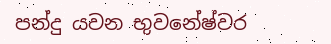පන්දු යවන භුවනේෂ්වර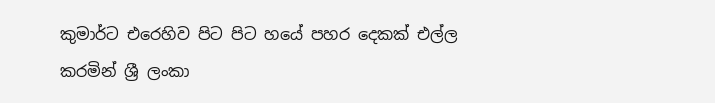කුමාර්ට එරෙහිව පිට පිට හයේ පහර දෙකක් එල්ල කරමින් ශ්‍රී ලංකා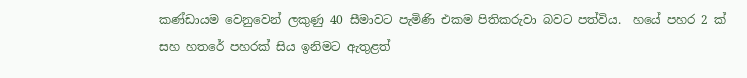කණ්ඩායම වෙනුවෙන් ලකුණු 40 සීමාවට පැමිණි එකම පිතිකරුවා බවට පත්විය.  හයේ පහර 2 ක් සහ හතරේ පහරක් සිය ඉනිමට ඇතුළත්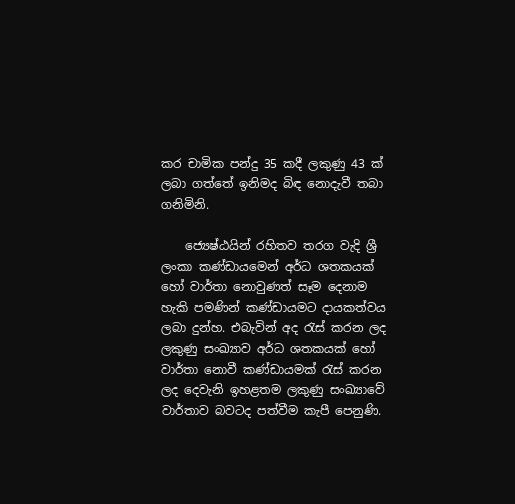කර චාමික පන්දු 35 කදී ලකුණු 43 ක් ලබා ගත්තේ ඉනිමද බිඳ නොදැවී තබා ගනිමිනි.

    ජ්‍යෙෂ්ඨයින් රහිතව තරග වැදි ශ්‍රී ලංකා කණ්ඩායමෙන් අර්ධ ශතකයක් හෝ වාර්තා නොවුණත් සෑම දෙනාම හැකි පමණින් කණ්ඩායමට දායකත්වය ලබා දුන්හ. එබැවින් අද රැස් කරන ලද ලකුණු සංඛ්‍යාව අර්ධ ශතකයක් හෝ වාර්තා නොවී කණ්ඩායමක් රැස් කරන ලද දෙවැනි ඉහළතම ලකුණු සංඛ්‍යාවේ වාර්තාව බවටද පත්වීම කැපී පෙනුණි.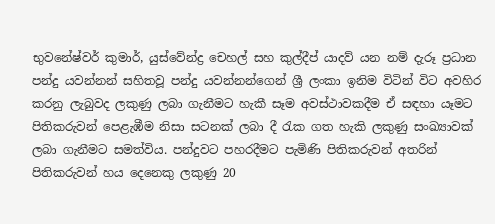භුවනේෂ්වර් කුමාර්, යුස්වේන්ද්‍ර චෙහල් සහ කුල්දීප් යාදව් යන නම් දැරූ ප්‍රධාන පන්දු යවන්නන් සහිතවූ පන්දු යවන්නන්ගෙන් ශ්‍රී ලංකා ඉනිම විටින් විට අවහිර කරනු ලැබුවද ලකුණු ලබා ගැනීමට හැකී සෑම අවස්ථාවකදීම ඒ සඳහා යෑමට පිතිකරුවන් පෙළැඹීම නිසා සටනක් ලබා දී රැක ගත හැකි ලකුණු සංඛ්‍යාවක් ලබා ගැනීමට සමත්විය. පන්දුවට පහරදීමට පැමිණි පිතිකරුවන් අතරින් පිතිකරුවන් හය දෙනෙකු ලකුණු 20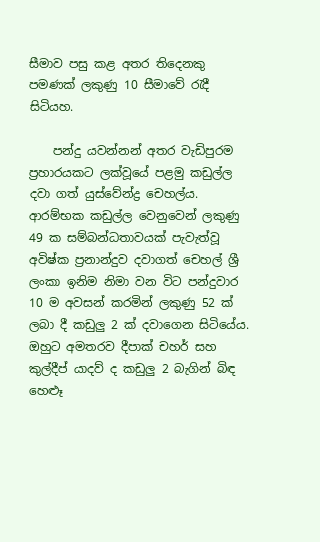සීමාව පසු කළ අතර තිදෙනකු පමණක් ලකුණු 10 සීමාවේ රැදී සිටියහ.

    පන්දු යවන්නන් අතර වැඩිපුරම ප්‍රහාරයකට ලක්වූයේ පළමු කඩුල්ල දවා ගත් යුස්වේන්ද්‍ර චෙහල්ය. ආරම්භක කඩුල්ල වෙනුවෙන් ලකුණු 49 ක සම්බන්ධතාවයක් පැවැත්වූ අවිෂ්ක ප්‍රනාන්දුව දවාගත් චෙහල් ශ්‍රී ලංකා ඉනිම නිමා වන විට පන්දුවාර 10 ම අවසන් කරමින් ලකුණු 52 ක් ලබා දී කඩුලු 2 ක් දවාගෙන සිටියේය. ඔහුට අමතරව දීපාක් චහර් සහ කුල්දීප් යාදව් ද කඩුලු 2 බැගින් බිඳ හෙළූ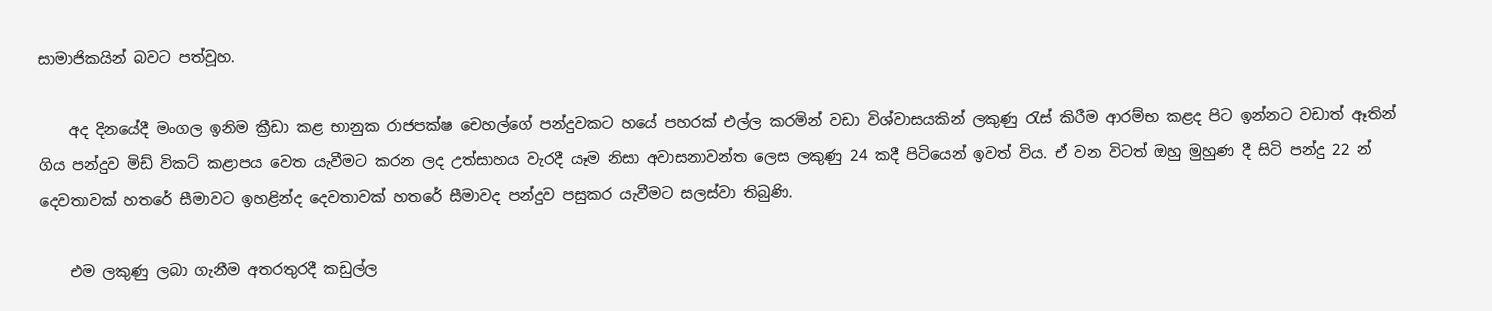සාමාජිකයින් බවට පත්වූහ.

    අද දිනයේදී මංගල ඉනිම ක්‍රීඩා කළ භානුක රාජපක්ෂ චෙහල්ගේ පන්දුවකට හයේ පහරක් එල්ල කරමින් වඩා විශ්වාසයකින් ලකුණු රැස් කිරීම ආරම්භ කළද පිට ඉන්නට වඩාත් ඈතින් ගිය පන්දුව මිඩ් විකට් කළාපය වෙත යැවීමට කරන ලද උත්සාහය වැරදී යෑම නිසා අවාසනාවන්ත ලෙස ලකුණු 24 කදී පිටියෙන් ඉවත් විය. ඒ වන විටත් ඔහු මුහුණ දී සිටි පන්දු 22 න් දෙවතාවක් හතරේ සීමාවට ඉහළින්ද දෙවතාවක් හතරේ සීමාවද පන්දුව පසුකර යැවීමට සලස්වා තිබුණි.

    එම ලකුණු ලබා ගැනීම අතරතුරදී කඩුල්ල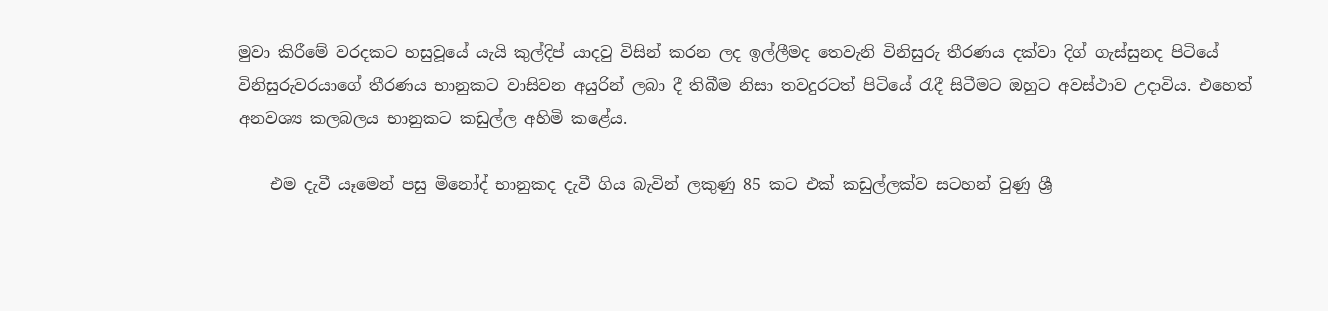මුවා කිරීමේ වරදකට හසුවූයේ යැයි කුල්දිප් යාදවු විසින් කරන ලද ඉල්ලීමද තෙවැනි විනිසුරු තීරණය දක්වා දිග් ගැස්සුනද පිටියේ විනිසුරුවරයාගේ තීරණය භානුකට වාසිවන අයුරින් ලබා දී තිබීම නිසා තවදුරටත් පිටියේ රැදී සිටීමට ඔහුට අවස්ථාව උදාවිය. එහෙත් අනවශ්‍ය කලබලය භානුකට කඩුල්ල අහිමි කළේය.

    එම දැවී යෑමෙන් පසු මිනෝද් භානුකද දැවී ගිය බැවින් ලකුණු 85 කට එක් කඩුල්ලක්ව සටහන් වුණු ශ්‍රී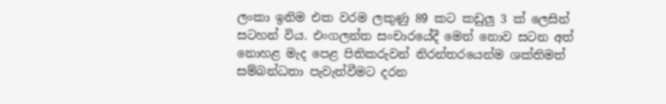ලංකා ඉනිම එක වරම ලකුණු 89 කට කඩුලු 3 ක් ලෙසින් සටහන් විය. එංගලන්ත සංචාරයේදී මෙන් නොව සටන අත් නොහළ මැද පෙළ පිතිකරුවන් නිරන්තරයෙන්ම ශක්තිමත් සම්බන්ධතා පැවැත්වීමට දරන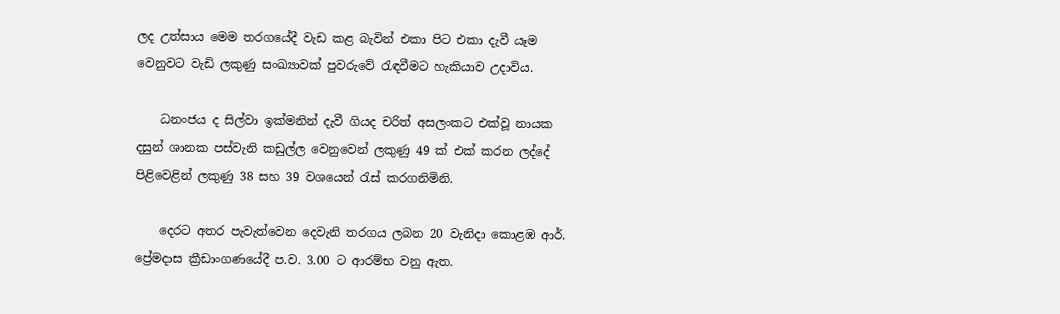ලද උත්සාය මෙම තරගයේදී වැඩ කළ බැවින් එකා පිට එකා දැවී යෑම වෙනුවට වැඩි ලකුණු සංඛ්‍යාවක් පුවරුවේ රැඳවීමට හැකියාව උදාවිය.

    ධනංජය ද සිල්වා ඉක්මනින් දැවී ගියද චරිත් අසලංකට එක්වූ නායක දසුන් ශානක පස්වැනි කඩුල්ල වෙනුවෙන් ලකුණු 49 ක් එක් කරන ලද්දේ පිළිවෙළින් ලකුණු 38 සහ 39 වශයෙන් රැස් කරගනිමිනි.

    දෙරට අතර පැවැත්වෙන දෙවැනි තරගය ලබන 20 වැනිදා කොළඹ ආර්. ප්‍රේමදාස ක්‍රීඩාංගණයේදී ප.ව. 3.00 ට ආරම්භ වනු ඇත.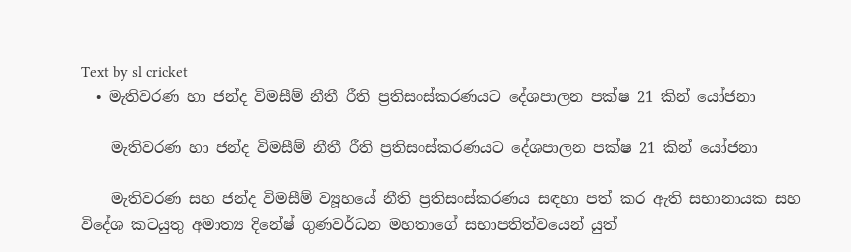Text by sl cricket
  • මැතිවරණ හා ජන්ද විමසීම් නීතී රීති ප්‍රතිසංස්කරණයට දේශපාලන පක්ෂ 21 කින් යෝජනා

    මැතිවරණ හා ජන්ද විමසීම් නීතී රීති ප්‍රතිසංස්කරණයට දේශපාලන පක්ෂ 21 කින් යෝජනා

    මැතිවරණ සහ ජන්ද විමසීම් ව්‍යූහයේ නීති ප්‍රතිසංස්කරණය සඳහා පත් කර ඇති සභානායක සහ විදේශ කටයුතු අමාත්‍ය දිනේෂ් ගුණවර්ධන මහතාගේ සභාපතිත්වයෙන් යුත්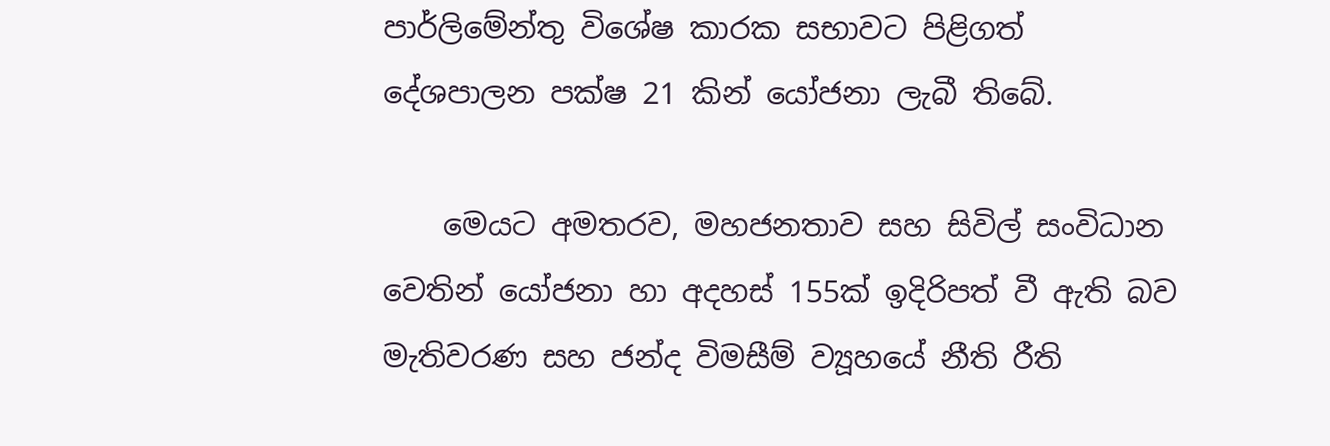පාර්ලිමේන්තු විශේෂ කාරක සභාවට පිළිගත් දේශපාලන පක්ෂ 21 කින් යෝජනා ලැබී තිබේ.

    මෙයට අමතරව, මහජනතාව සහ සිවිල් සංවිධාන වෙතින් යෝජනා හා අදහස් 155ක් ඉදිරිපත් වී ඇති බව මැතිවරණ සහ ජන්ද විමසීම් ව්‍යූහයේ නීති රීති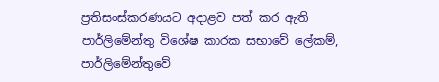ප්‍රතිසංස්කරණයට අදාළව පත් කර ඇති පාර්ලිමේන්තු විශේෂ කාරක සභාවේ ලේකම්, පාර්ලිමේන්තුවේ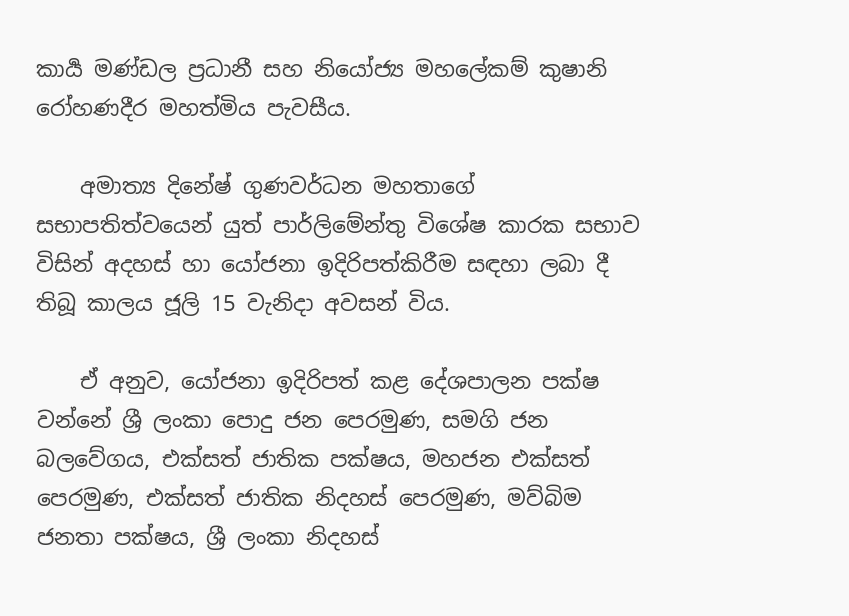කාර්‍ය මණ්ඩල ප්‍රධානී සහ නියෝජ්‍ය මහලේකම් කුෂානි රෝහණදීර මහත්මිය පැවසීය.

    අමාත්‍ය දිනේෂ් ගුණවර්ධන මහතාගේ සභාපතිත්වයෙන් යුත් පාර්ලිමේන්තු විශේෂ කාරක සභාව විසින් අදහස් හා යෝජනා ඉදිරිපත්කිරීම සඳහා ලබා දී තිබූ කාලය ජූලි 15 වැනිදා අවසන් විය.

    ඒ අනුව, යෝජනා ඉදිරිපත් කළ දේශපාලන පක්ෂ වන්නේ ශ්‍රී ලංකා පොදු ජන පෙරමුණ, සමගි ජන බලවේගය, එක්සත් ජාතික පක්ෂය, මහජන එක්සත් පෙරමුණ, එක්සත් ජාතික නිදහස් පෙරමුණ, මව්බිම ජනතා පක්ෂය, ශ්‍රී ලංකා නිදහස්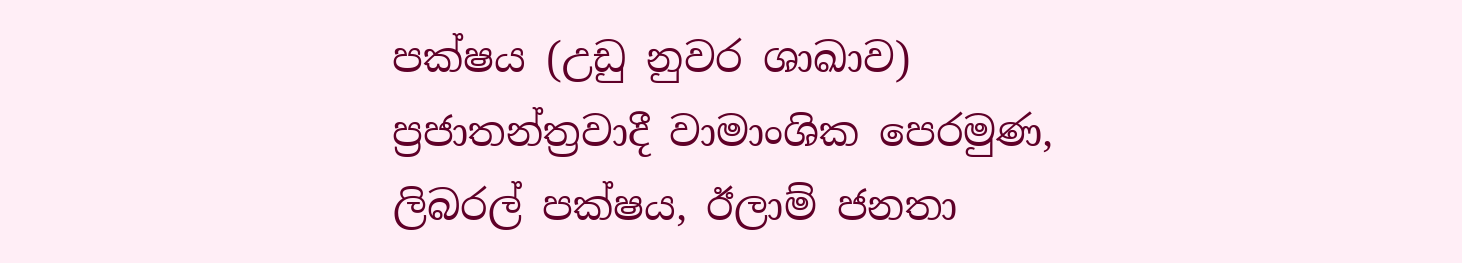පක්ෂය (උඩු නුවර ශාඛාව) ප්‍රජාතන්ත්‍රවාදී වාමාංශික පෙරමුණ, ලිබරල් පක්ෂය, ඊලාම් ජනතා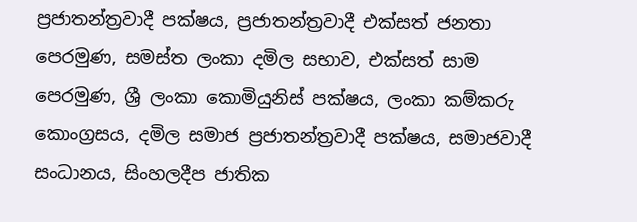ප්‍රජාතන්ත්‍රවාදී පක්ෂය, ප්‍රජාතන්ත්‍රවාදී එක්සත් ජනතා පෙරමුණ, සමස්ත ලංකා දමිල සභාව, එක්සත් සාම පෙරමුණ, ශ්‍රී ලංකා කොමියුනිස් පක්ෂය, ලංකා කම්කරු කොංග්‍රසය, දමිල සමාජ ප්‍රජාතන්ත්‍රවාදී පක්ෂය, සමාජවාදී සංධානය, සිංහලදීප ජාතික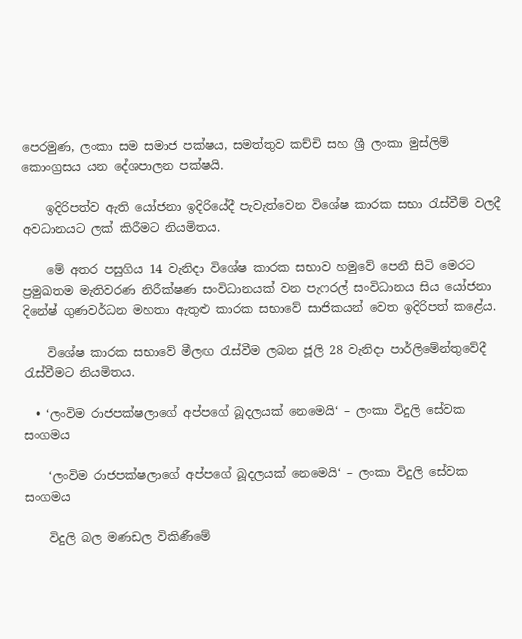පෙරමුණ, ලංකා සම සමාජ පක්ෂය, සමත්තුව කච්චි සහ ශ්‍රී ලංකා මුස්ලිම් කොංග්‍රසය යන දේශපාලන පක්ෂයි.

    ඉදිරිපත්ව ඇති යෝජනා ඉදිරියේදී පැවැත්වෙන විශේෂ කාරක සභා රැස්වීම් වලදී අවධානයට ලක් කිරීමට නියමිතය.

    මේ අතර පසුගිය 14 වැනිදා විශේෂ කාරක සභාව හමුවේ පෙනී සිටි මෙරට ප්‍රමුඛතම මැතිවරණ නිරීක්ෂණ සංවිධානයක් වන පැෆරල් සංවිධානය සිය යෝජනා දිනේෂ් ගුණවර්ධන මහතා ඇතුළු කාරක සභාවේ සාජිකයන් වෙත ඉදිරිපත් කළේය.

    විශේෂ කාරක සභාවේ මීලඟ රැස්වීම ලබන ජූලි 28 වැනිදා පාර්ලිමේන්තුවේදී රැස්වීමට නියමිතය.

  • ‘ලංවිම රාජපක්ෂලාගේ අප්පගේ බූදලයක් නෙමෙයි‘ – ලංකා විදුලි සේවක සංගමය

    ‘ලංවිම රාජපක්ෂලාගේ අප්පගේ බූදලයක් නෙමෙයි‘ – ලංකා විදුලි සේවක සංගමය

    විදුලි බල මණඩල විකිණීමේ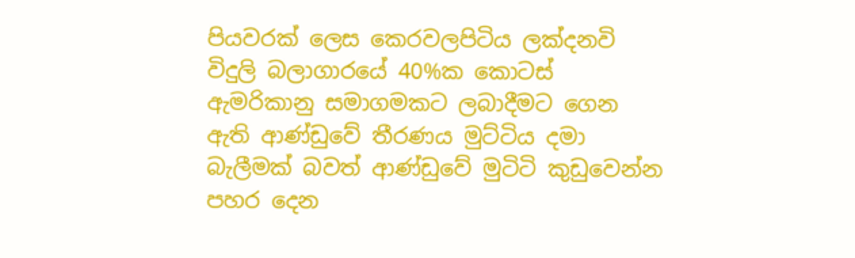පියවරක් ලෙස කෙරවලපිටිය ලක්දනවි විදුලි බලාගාරයේ 40%ක කොටස් ඇමරිකානු සමාගමකට ලබාදීමට ගෙන ඇති ආණ්ඩුවේ තීරණය මුට්ටිය දමා බැලීමක් බවත් ආණ්ඩුවේ මුටිටි කුඩුවෙන්න පහර දෙන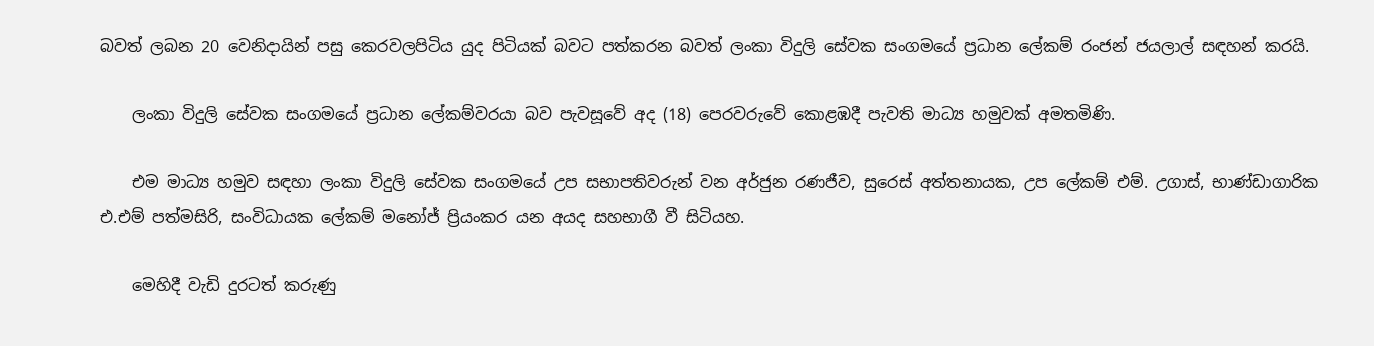බවත් ලබන 20 වෙනිදායින් පසු කෙරවලපිටිය යුද පිටියක් බවට පත්කරන බවත් ලංකා විදුලි සේවක සංගමයේ ප්‍රධාන ලේකම් රංජන් ජයලාල් සඳහන් කරයි.

    ලංකා විදුලි සේවක සංගමයේ ප්‍රධාන ලේකම්වරයා බව පැවසූවේ අද (18) පෙරවරුවේ කොළඹදී පැවති මාධ්‍ය හමුවක් අමතමිණි.

    එම මාධ්‍ය හමුව සඳහා ලංකා විදුලි සේවක සංගමයේ උප සභාපතිවරුන් වන අර්ජුන රණජීව, සුරෙස් අත්තනායක, උප ලේකම් එම්. උගාස්, භාණ්ඩාගාරික එ.එම් පත්මසිරි, සංවිධායක ලේකම් මනෝජ් ප්‍රියංකර යන අයද සහභාගී වී සිටියහ.

    මෙහිදී වැඩි දුරටත් කරුණු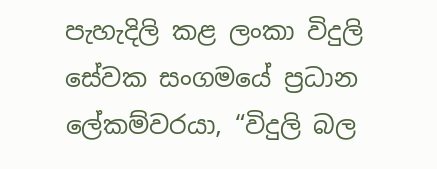පැහැදිලි කළ ලංකා විදුලි සේවක සංගමයේ ප්‍රධාන ලේකම්වරයා, “විදුලි බල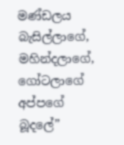මණ්ඩලය බැසිල්ලාගේ, මහින්දලාගේ, ගෝටලාගේ අප්පගේ බූදලේ”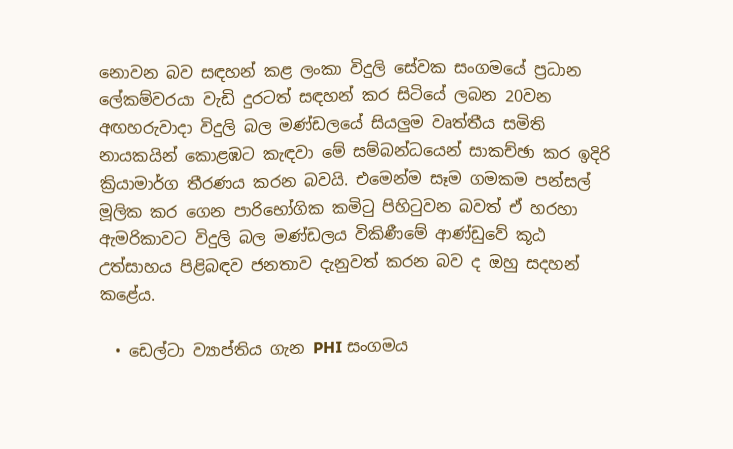නොවන බව සඳහන් කළ ලංකා විදුලි සේවක සංගමයේ ප්‍රධාන ලේකම්වරයා වැඩි දුරටත් සඳහන් කර සිටියේ ලබන 20වන අඟහරුවාදා විදුලි බල මණ්ඩලයේ සියලුම වෘත්තීය සමිති නායකයින් කොළඹට කැඳවා මේ සම්බන්ධයෙන් සාකච්ඡා කර ඉදිරි ක්‍රියාමාර්ග තීරණය කරන බවයි. එමෙන්ම සෑම ගමකම පන්සල් මූලික කර ගෙන පාරිභෝගික කමිටු පිහිටුවන බවත් ඒ හරහා ඇමරිකාවට විදුලි බල මණ්ඩලය විකිණීමේ ආණ්ඩුවේ කූඨ උත්සාහය පිළිබඳව ජනතාව දැනුවත් කරන බව ද ඔහු සදහන් කළේය.

  • ඩෙල්ටා ව්‍යාප්තිය ගැන PHI සංගමය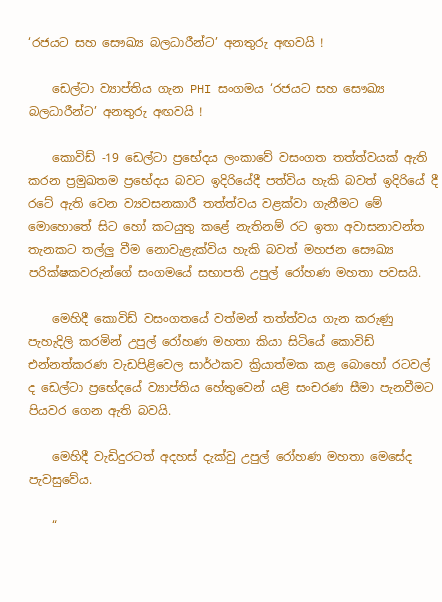‘රජයට සහ සෞඛ්‍ය බලධාරීන්ට’ අනතුරු අඟවයි !

    ඩෙල්ටා ව්‍යාප්තිය ගැන PHI සංගමය ‘රජයට සහ සෞඛ්‍ය බලධාරීන්ට’ අනතුරු අඟවයි !

    කොවිඩ් -19 ඩෙල්ටා ප්‍රභේදය ලංකාවේ වසංගත තත්ත්වයක් ඇති කරන ප්‍රමුඛතම ප්‍රභේදය බවට ඉදිරියේදී පත්විය හැකි බවත් ඉදිරියේ දී රටේ ඇති වෙන ව්‍යවසනකාරී තත්ත්වය වළක්වා ගැනීමට මේ මොහොතේ සිට හෝ කටයුතු කළේ නැතිනම් රට ඉතා අවාසනාවන්ත තැනකට තල්ලු වීම නොවැළැක්විය හැකි බවත් මහජන සෞඛ්‍ය පරික්ෂකවරුන්ගේ සංගමයේ සභාපති උපුල් රෝහණ මහතා පවසයි.

    මෙහිදී කොවිඩ් වසංගතයේ වත්මන් තත්ත්වය ගැන කරුණු පැහැදිලි කරමින් උපුල් රෝහණ මහතා කියා සිටියේ කොවිඩ් එන්නත්කරණ වැඩපිළිවෙල සාර්ථකව ක්‍රියාත්මක කළ බොහෝ රටවල් ද ඩෙල්ටා ප්‍රභේදයේ ව්‍යාප්තිය හේතුවෙන් යළි සංචරණ සීමා පැනවීමට පියවර ගෙන ඇති බවයි.

    මෙහිදී වැඩිදුරටත් අදහස් දැක්වු උපුල් රෝහණ මහතා මෙසේද පැවසුවේය.

    “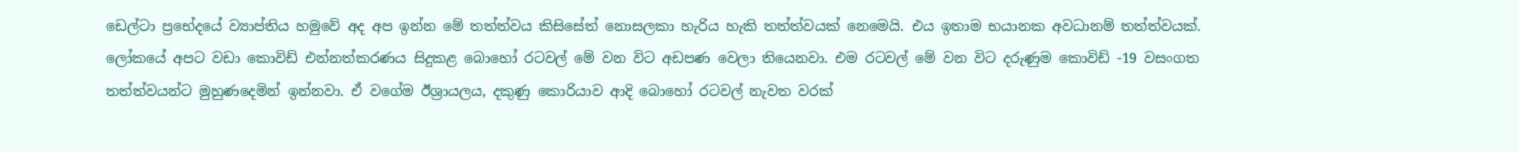ඩෙල්ටා ප්‍රභේදයේ ව්‍යාප්තිය හමුවේ අද අප ඉන්න මේ තත්ත්වය කිසිසේත් නොසලකා හැරිය හැකි තත්ත්වයක් නෙමෙයි. එය ඉතාම භයානක අවධානම් තත්ත්වයක්. ලෝකයේ අපට වඩා කොවිඩ් එන්නත්කරණය සිදුකළ බොහෝ රටවල් මේ වන විට අඩපණ වෙලා තියෙනවා. එම රටවල් මේ වන විට දරුණුම කොවිඩ් -19 වසංගත තත්ත්වයන්ට මුහුණදෙමින් ඉන්නවා. ඒ වගේම ඊශ්‍රායලය, දකුණු කොරියාව ආදි බොහෝ රටවල් නැවත වරක්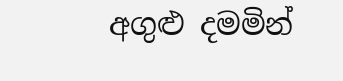අගුළු දමමින්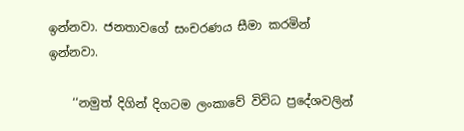ඉන්නවා. ජනතාවගේ සංචරණය සීමා කරමින් ඉන්නවා.

    ‘‘නමුත් දිගින් දිගටම ලංකාවේ විවිධ ප්‍රදේශවලින්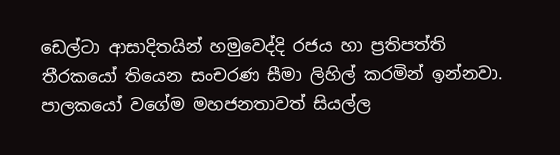ඩෙල්ටා ආසාදිතයින් හමුවෙද්දි රජය හා ප්‍රතිපත්ති තීරකයෝ තියෙන සංචරණ සීමා ලිහිල් කරමින් ඉන්නවා. පාලකයෝ වගේම මහජනතාවත් සියල්ල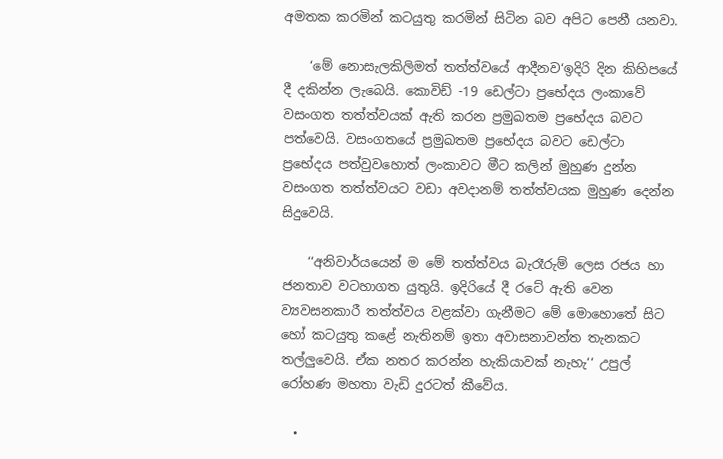අමතක කරමින් කටයුතු කරමින් සිටින බව අපිට පෙනී යනවා.

    ‘මේ නොසැලකිලිමත් තත්ත්වයේ ආදීනව‘ඉදිරි දින කිහිපයේ දී දකින්න ලැබෙයි. කොවිඩ් -19 ඩෙල්ටා ප්‍රභේදය ලංකාවේ වසංගත තත්ත්වයක් ඇති කරන ප්‍රමුඛතම ප්‍රභේදය බවට පත්වෙයි. වසංගතයේ ප්‍රමුඛතම ප්‍රභේදය බවට ඩෙල්ටා ප්‍රභේදය පත්වුවහොත් ලංකාවට මීට කලින් මුහුණ දුන්න වසංගත තත්ත්වයට වඩා අවදානම් තත්ත්වයක මුහුණ දෙන්න සිදුවෙයි.

    ‘‘අනිවාර්යයෙන් ම මේ තත්ත්වය බැරෑරුම් ලෙස රජය හා ජනතාව වටහාගත යුතුයි. ඉදිරියේ දී රටේ ඇති වෙන ව්‍යවසනකාරී තත්ත්වය වළක්වා ගැනීමට මේ මොහොතේ සිට හෝ කටයුතු කළේ නැතිනම් ඉතා අවාසනාවන්ත තැනකට තල්ලුවෙයි. ඒක නතර කරන්න හැකියාවක් නැහැ‘‘ උපුල් රෝහණ මහතා වැඩි දුරටත් කීවේය.

  •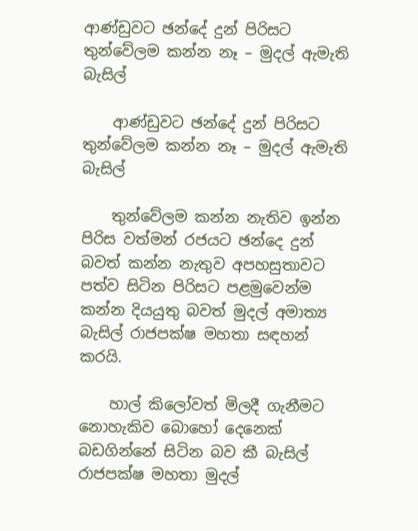ආණ්ඩුවට ඡන්දේ දුන් පිරිසට තුන්වේලම කන්න නෑ – මුදල් ඇමැති බැසිල්

    ආණ්ඩුවට ඡන්දේ දුන් පිරිසට තුන්වේලම කන්න නෑ – මුදල් ඇමැති බැසිල්

    තුන්වේලම කන්න නැතිව ඉන්න පිරිස වත්මන් රජයට ඡන්දෙ දුන් බවත් කන්න නැතුව අපහසුතාවට පත්ව සිටින පිරිසට පළමුවෙන්ම කන්න දියයුතු බවත් මුදල් අමාත්‍ය බැසිල් රාජපක්ෂ මහතා සඳහන් කරයි.

    හාල් කිලෝවත් මිලදී ගැනීමට නොහැකිව බොහෝ දෙනෙක් බඩගින්නේ සිටින බව කී බැසිල් රාජපක්ෂ මහතා මුදල්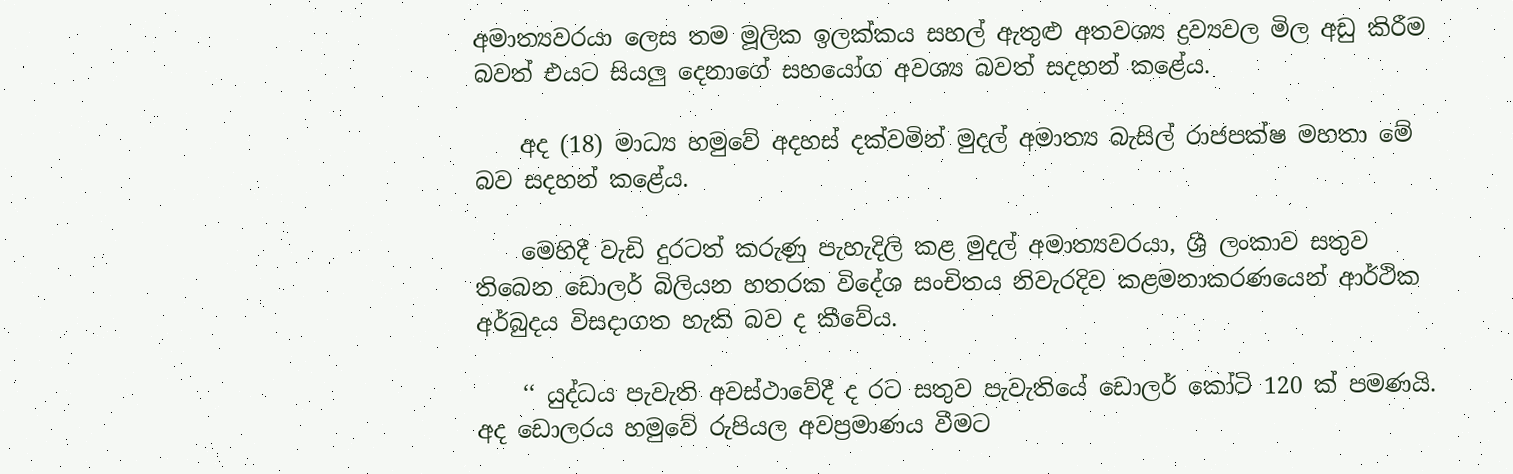අමාත්‍යවරයා ලෙස තම මූලික ඉලක්කය සහල් ඇතුළු අතවශ්‍ය ද්‍රව්‍යවල මිල අඩු කිරීම බවත් එයට සියලු දෙනාගේ සහයෝග අවශ්‍ය බවත් සදහන් කළේය.

    අද (18) මාධ්‍ය හමුවේ අදහස් දක්වමින් මුදල් අමාත්‍ය බැසිල් රාජපක්ෂ මහතා මේ බව සදහන් කළේය.

    මෙහිදී වැඩි දුරටත් කරුණු පැහැදිලි කළ මුදල් අමාත්‍යවරයා, ශ්‍රී ලංකාව සතුව තිබෙන ඩොලර් බිලියන හතරක විදේශ සංචිතය නිවැරදිව කළමනාකරණයෙන් ආර්ථික අර්බුදය විසදාගත හැකි බව ද කීවේය.

    ‘‘ යුද්ධය පැවැති අවස්ථාවේදී ද රට සතුව පැවැතියේ ඩොලර් කෝටි 120 ක් පමණයි. අද ඩොලරය හමුවේ රුපියල අවප්‍රමාණය වීමට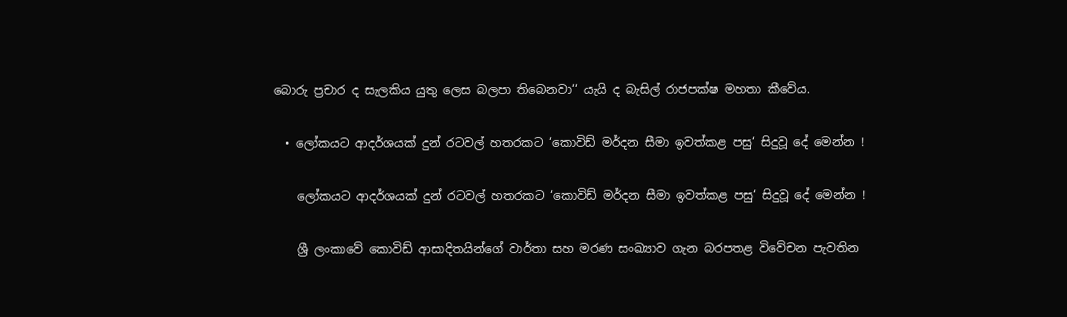බොරු ප්‍රචාර ද සැලකිය යුතු ලෙස බලපා තිබෙනවා‘‘ යැයි ද බැසිල් රාජපක්ෂ මහතා කීවේය.

  • ලෝකයට ආදර්ශයක් දුන් රටවල් හතරකට ‘කොවිඩ් මර්දන සීමා ඉවත්කළ පසු‘ සිදුවූ දේ මෙන්න !

    ලෝකයට ආදර්ශයක් දුන් රටවල් හතරකට ‘කොවිඩ් මර්දන සීමා ඉවත්කළ පසු‘ සිදුවූ දේ මෙන්න !

    ශ්‍රී ලංකාවේ කොවිඩ් ආසාදිතයින්ගේ වාර්තා සහ මරණ සංඛ්‍යාව ගැන බරපතළ විවේචන පැවතින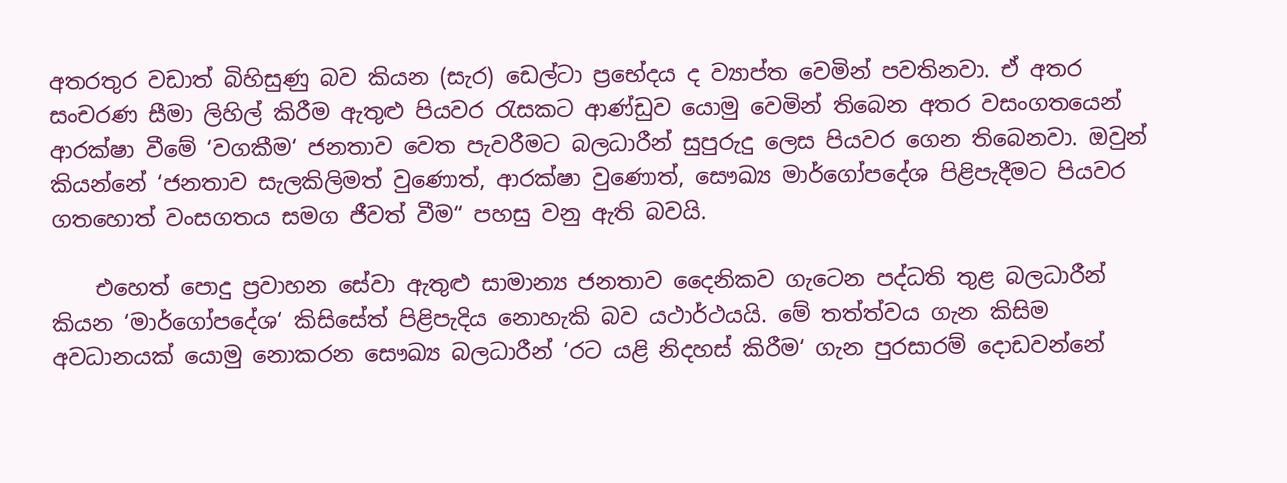අතරතුර වඩාත් බිහිසුණු බව කියන (සැර) ඩෙල්ටා ප්‍රභේදය ද ව්‍යාප්ත වෙමින් පවතිනවා. ඒ අතර සංචරණ සීමා ලිහිල් කිරීම ඇතුළු පියවර රැසකට ආණ්ඩුව යොමු වෙමින් තිබෙන අතර වසංගතයෙන් ආරක්ෂා වීමේ ‘වගකීම‘ ජනතාව වෙත පැවරීමට බලධාරීන් සුපුරුදු ලෙස පියවර ගෙන තිබෙනවා. ඔවුන් කියන්නේ ‘ජනතාව සැලකිලිමත් වුණොත්, ආරක්ෂා වුණොත්, සෞඛ්‍ය මාර්ගෝපදේශ පිළිපැදීමට පියවර ගතහොත් වංසගතය සමග ජීවත් වීම“ පහසු වනු ඇති බවයි.

    එහෙත් පොදු ප්‍රවාහන සේවා ඇතුළු සාමාන්‍ය ජනතාව දෛනිකව ගැටෙන පද්ධති තුළ බලධාරීන් කියන ‘මාර්ගෝපදේශ‘ කිසිසේත් පිළිපැදිය නොහැකි බව යථාර්ථයයි. මේ තත්ත්වය ගැන කිසිම අවධානයක් යොමු නොකරන සෞඛ්‍ය බලධාරීන් ‘රට යළි නිදහස් කිරීම‘ ගැන පුරසාරම් දොඩවන්නේ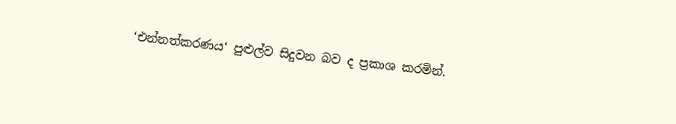‘එන්නත්කරණය‘ පුළුල්ව සිදුවන බව ද ප්‍රකාශ කරමින්.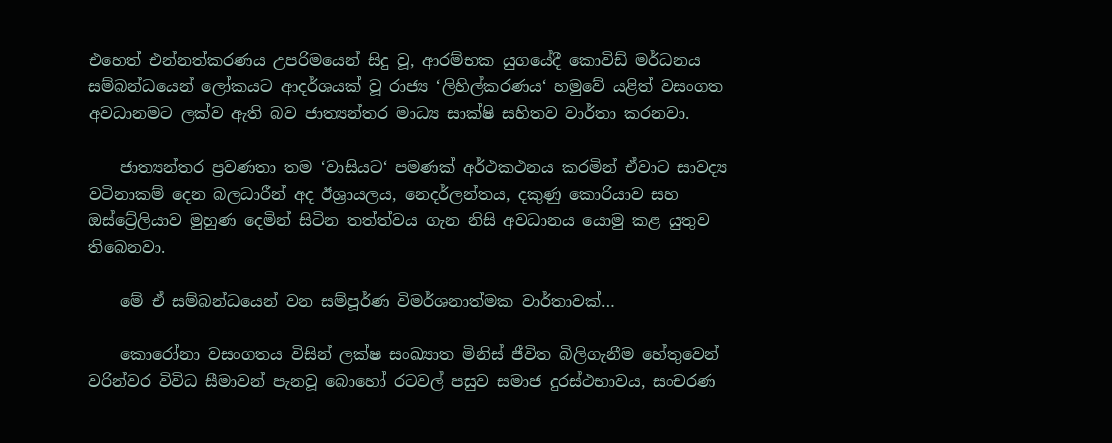එහෙත් එන්නත්කරණය උපරිමයෙන් සිදු වූ, ආරම්භක යුගයේදී කොවිඩ් මර්ධනය සම්බන්ධයෙන් ලෝකයට ආදර්ශයක් වූ රාජ්‍ය ‘ලිහිල්කරණය‘ හමුවේ යළිත් වසංගත අවධානමට ලක්ව ඇති බව ජාත්‍යන්තර මාධ්‍ය සාක්ෂි සහිතව වාර්තා කරනවා.

    ජාත්‍යන්තර ප්‍රවණතා තම ‘වාසියට‘ පමණක් අර්ථකථනය කරමින් ඒවාට සාවද්‍ය වටිනාකම් දෙන බලධාරීන් අද ඊශ්‍රායලය, නෙදර්ලන්තය, දකුණු කොරියාව සහ ඔස්ට්‍රේලියාව මුහුණ දෙමින් සිටින තත්ත්වය ගැන නිසි අවධානය යොමු කළ යුතුව තිබෙනවා.

    මේ ඒ සම්බන්ධයෙන් වන සම්පූර්ණ විමර්ශනාත්මක වාර්තාවක්…

    කොරෝනා වසංගතය විසින් ලක්ෂ සංඛ්‍යාත මිනිස් ජීවිත බිලිගැනීම හේතුවෙන් වරින්වර විවිධ සීමාවන් පැනවූ බොහෝ රටවල් පසුව සමාජ දුරස්ථභාවය, සංචරණ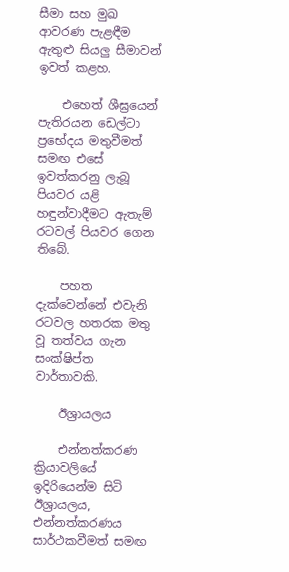සීමා සහ මුඛ ආවරණ පැළඳීම ඇතුළු සියලු සීමාවන් ඉවත් කළහ.

    එහෙත් ශීඝ්‍රයෙන් පැතිරයන ඩෙල්ටා ප්‍රභේදය මතුවීමත් සමඟ එසේ ඉවත්කරනු ලැබූ පියවර යළි හඳුන්වාදීමට ඇතැම් රටවල් පියවර ගෙන තිබේ.

    පහත දැක්වෙන්නේ එවැනි රටවල හතරක මතු වූ තත්වය ගැන සංක්ෂිප්ත වාර්තාවකි.

    ඊශ්‍රායලය

    එන්නත්කරණ ක්‍රියාවලියේ ඉදිරියෙන්ම සිටි ඊශ්‍රායලය, එන්නත්කරණය සාර්ථකවීමත් සමඟ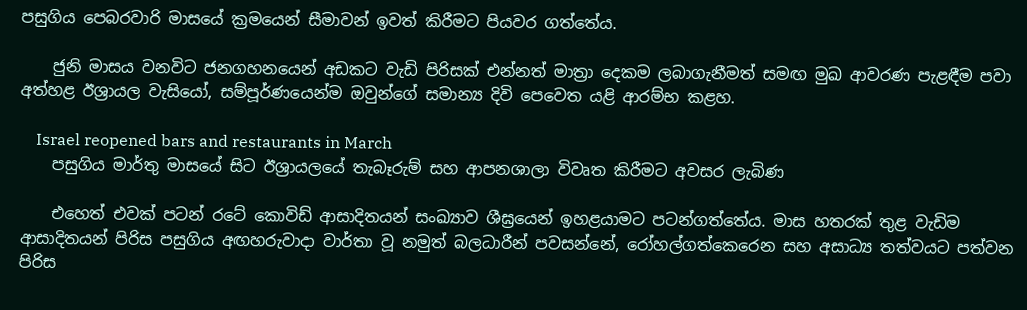පසුගිය පෙබරවාරි මාසයේ ක්‍රමයෙන් සීමාවන් ඉවත් කිරීමට පියවර ගත්තේය.

    ජුනි මාසය වනවිට ජනගහනයෙන් අඩකට වැඩි පිරිසක් එන්නත් මාත්‍රා දෙකම ලබාගැනීමත් සමඟ මුඛ ආවරණ පැළඳීම පවා අත්හළ ඊශ්‍රායල වැසියෝ, සම්පූර්ණයෙන්ම ඔවුන්ගේ සමාන්‍ය දිවි පෙවෙත යළි ආරම්භ කළහ.

    Israel reopened bars and restaurants in March
    පසුගිය මාර්තු මාසයේ සිට ඊශ්‍රායලයේ තැබෑරුම් සහ ආපනශාලා විවෘත කිරීමට අවසර ලැබිණ

    එහෙත් එවක් පටන් රටේ කොවිඩ් ආසාදිතයන් සංඛ්‍යාව ශීඝ්‍රයෙන් ඉහළයාමට පටන්ගත්තේය. මාස හතරක් තුළ වැඩිම ආසාදිතයන් පිරිස පසුගිය අඟහරුවාදා වාර්තා වූ නමුත් බලධාරීන් පවසන්නේ, රෝහල්ගත්කෙරෙන සහ අසාධ්‍ය තත්වයට පත්වන පිරිස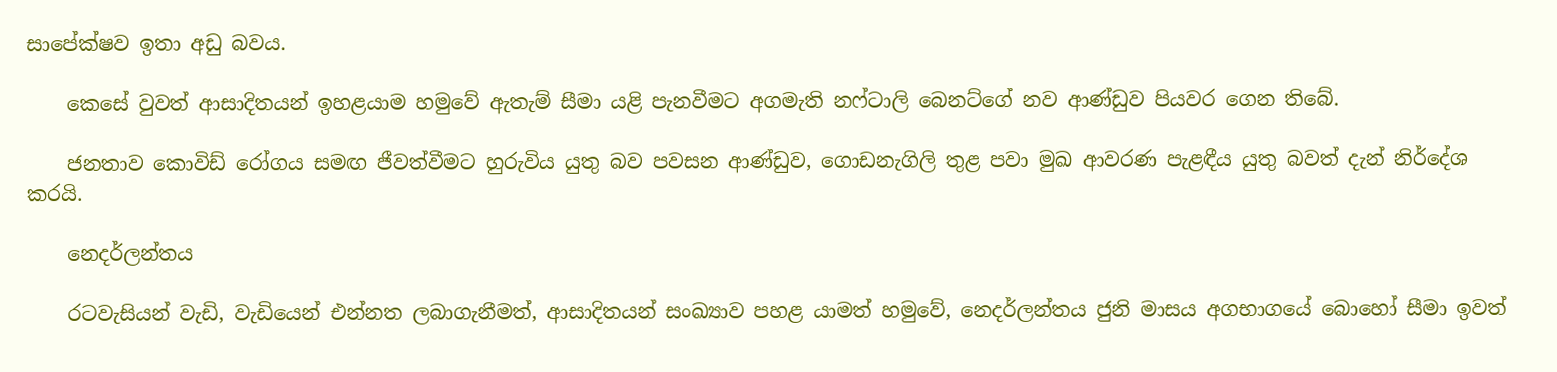සාපේක්ෂව ඉතා අඩු බවය.

    කෙසේ වුවත් ආසාදිතයන් ඉහළයාම හමුවේ ඇතැම් සීමා යළි පැනවීමට අගමැති නෆ්ටාලි බෙනට්ගේ නව ආණ්ඩුව පියවර ගෙන තිබේ.

    ජනතාව කොවිඩ් රෝගය සමඟ ජීවත්වීමට හුරුවිය යුතු බව පවසන ආණ්ඩුව, ගොඩනැගිලි තුළ පවා මුඛ ආවරණ පැළඳීය යුතු බවත් දැන් නිර්දේශ කරයි.

    නෙදර්ලන්තය

    රටවැසියන් වැඩි, වැඩියෙන් එන්නත ලබාගැනීමත්, ආසාදිතයන් සංඛ්‍යාව පහළ යාමත් හමුවේ, නෙදර්ලන්තය ජුනි මාසය අගභාගයේ බොහෝ සීමා ඉවත්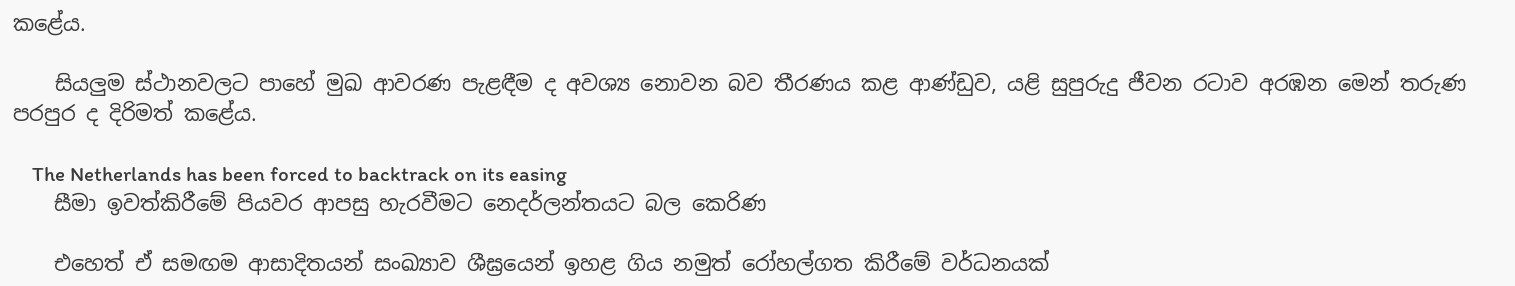කළේය.

    සියලුම ස්ථානවලට පාහේ මුඛ ආවරණ පැළඳීම ද අවශ්‍ය නොවන බව තීරණය කළ ආණ්ඩුව, යළි සුපුරුදු ජීවන රටාව අරඹන මෙන් තරුණ පරපුර ද දිරිමත් කළේය.

    The Netherlands has been forced to backtrack on its easing
    සීමා ඉවත්කිරීමේ පියවර ආපසු හැරවීමට නෙදර්ලන්තයට බල කෙරිණ

    එහෙත් ඒ සමඟම ආසාදිතයන් සංඛ්‍යාව ශීඝ්‍රයෙන් ඉහළ ගිය නමුත් රෝහල්ගත කිරීමේ වර්ධනයක්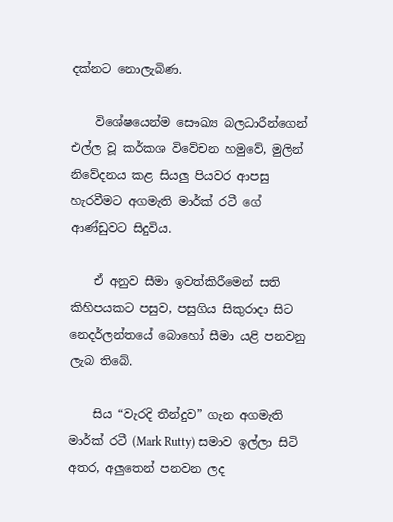දක්නට නොලැබිණ.

    විශේෂයෙන්ම සෞඛ්‍ය බලධාරීන්ගෙන් එල්ල වූ කර්කශ විවේචන හමුවේ, මුලින් නිවේදනය කළ සියලු පියවර ආපසු හැරවීමට අගමැති මාර්ක් රටී ගේ ආණ්ඩුවට සිදුවිය.

    ඒ අනුව සීමා ඉවත්කිරීමෙන් සති කිහිපයකට පසුව, පසුගිය සිකුරාදා සිට නෙදර්ලන්තයේ බොහෝ සීමා යළි පනවනු ලැබ තිබේ.

    සිය “වැරදි තීන්දුව” ගැන අගමැති මාර්ක් රටී (Mark Rutty) සමාව ඉල්ලා සිටි අතර, අලුතෙන් පනවන ලද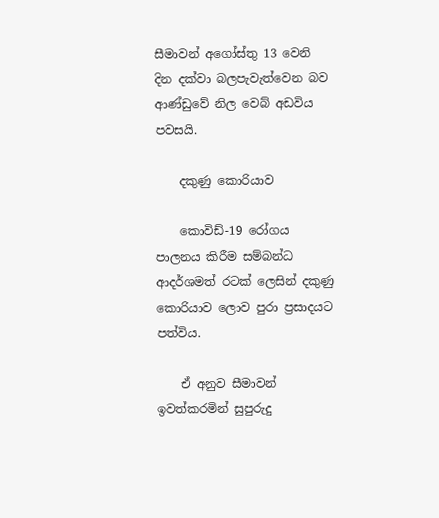සීමාවන් අගෝස්තු 13 වෙනි දින දක්වා බලපැවැත්වෙන බව ආණ්ඩුවේ නිල වෙබ් අඩවිය පවසයි.

    දකුණු කොරියාව

    කොවිඩ්-19 රෝගය පාලනය කිරීම සම්බන්ධ ආදර්ශමත් රටක් ලෙසින් දකුණු කොරියාව ලොව පුරා ප්‍රසාදයට පත්විය.

    ඒ අනුව සීමාවන් ඉවත්කරමින් සුපුරුදු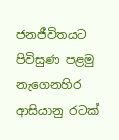ජනජීවිතයට පිවිසුණ පළමු නැගෙනහිර ආසියානු රටක්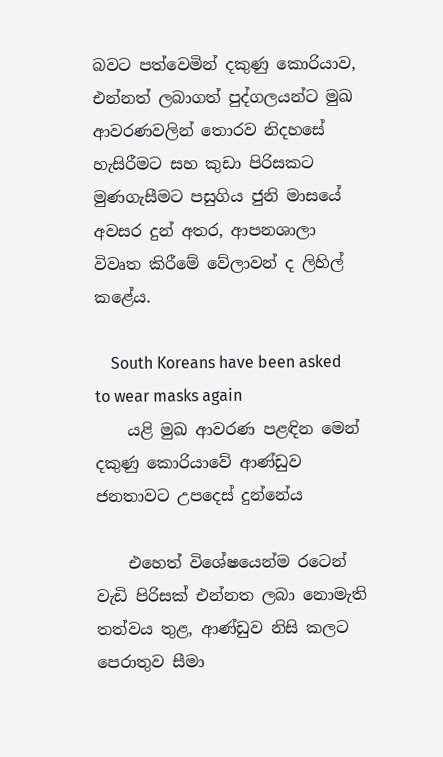බවට පත්වෙමින් දකුණු කොරියාව, එන්නත් ලබාගත් පුද්ගලයන්ට මුඛ ආවරණවලින් තොරව නිදහසේ හැසිරීමට සහ කුඩා පිරිසකට මුණගැසීමට පසුගිය ජුනි මාසයේ අවසර දුන් අතර, ආපනශාලා විවෘත කිරීමේ වේලාවන් ද ලිහිල් කළේය.

    South Koreans have been asked to wear masks again
    යළි මුඛ ආවරණ පළඳින මෙන් දකුණු කොරියාවේ ආණ්ඩුව ජනතාවට උපදෙස් දුන්නේය

    එහෙත් විශේෂයෙන්ම රටෙන් වැඩි පිරිසක් එන්නත ලබා නොමැති තත්වය තුළ, ආණ්ඩුව නිසි කලට පෙරාතුව සීමා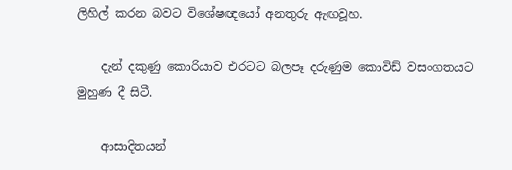ලිහිල් කරන බවට විශේෂඥයෝ අනතුරු ඇඟවූහ.

    දැන් දකුණු කොරියාව එරටට බලපෑ දරුණුම කොවිඩ් වසංගතයට මුහුණ දී සිටී.

    ආසාදිතයන්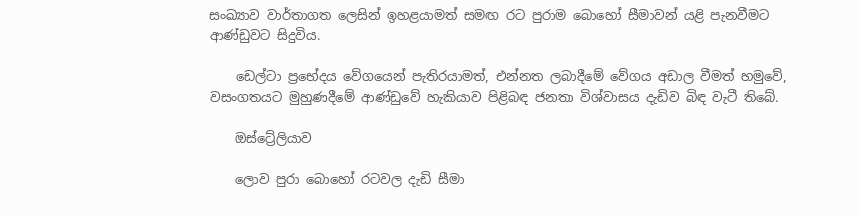සංඛ්‍යාව වාර්තාගත ලෙසින් ඉහළයාමත් සමඟ රට පුරාම බොහෝ සීමාවන් යළි පැනවීමට ආණ්ඩුවට සිදුවිය.

    ඩෙල්ටා ප්‍රභේදය වේගයෙන් පැතිරයාමත්, එන්නත ලබාදීමේ වේගය අඩාල වීමත් හමුවේ, වසංගතයට මුහුණදීමේ ආණ්ඩුවේ හැකියාව පිළිබඳ ජනතා විශ්වාසය දැඩිව බිඳ වැටී තිබේ.

    ඔස්ට්‍රේලියාව

    ලොව පුරා බොහෝ රටවල දැඩි සීමා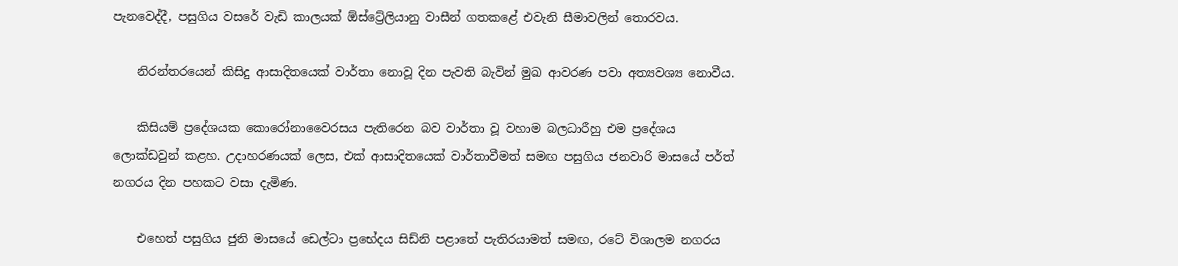පැනවෙද්දී, පසුගිය වසරේ වැඩි කාලයක් ඕස්ට්‍රේලියානු වාසීන් ගතකළේ එවැනි සීමාවලින් තොරවය.

    නිරන්තරයෙන් කිසිදු ආසාදිතයෙක් වාර්තා නොවූ දින පැවති බැවින් මුඛ ආවරණ පවා අත්‍යවශ්‍ය නොවීය.

    කිසියම් ප්‍රදේශයක කොරෝනාවෛරසය පැතිරෙන බව වාර්තා වූ වහාම බලධාරීහු එම ප්‍රදේශය ලොක්ඩවුන් කළහ. උදාහරණයක් ලෙස, එක් ආසාදිතයෙක් වාර්තාවීමත් සමඟ පසුගිය ජනවාරි මාසයේ පර්ත් නගරය දින පහකට වසා දැමිණ.

    එහෙත් පසුගිය ජුනි මාසයේ ඩෙල්ටා ප්‍රභේදය සිඩ්නි පළාතේ පැතිරයාමත් සමඟ, රටේ විශාලම නගරය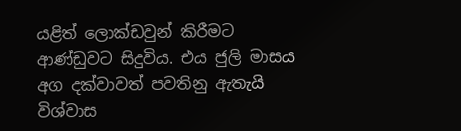යළිත් ලොක්ඩවුන් කිරීමට ආණ්ඩුවට සිදුවිය. එය ජුලි මාසය අග දක්වාවත් පවතිනු ඇතැයි විශ්වාස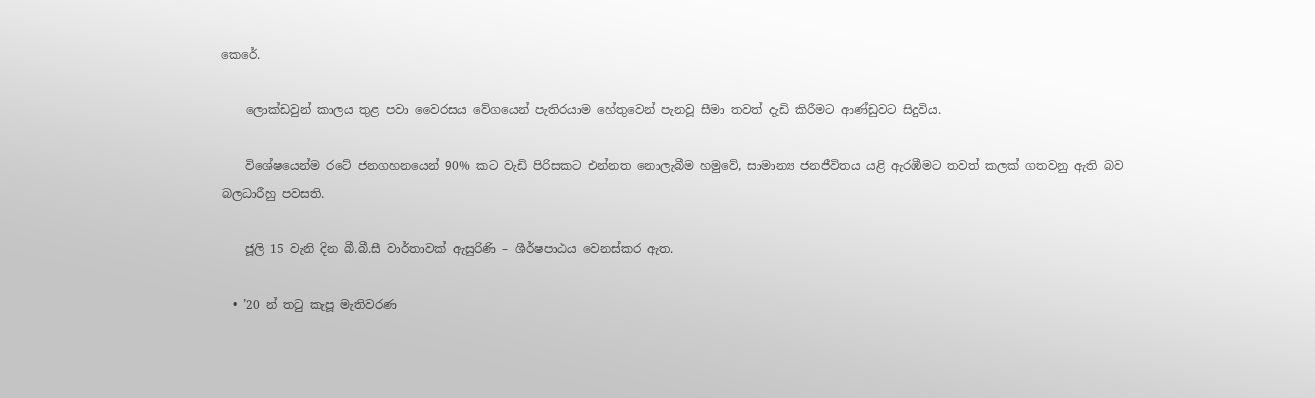කෙරේ.

    ලොක්ඩවුන් කාලය තුළ පවා වෛරසය වේගයෙන් පැතිරයාම හේතුවෙන් පැනවූ සීමා තවත් දැඩි කිරීමට ආණ්ඩුවට සිදුවිය.

    විශේෂයෙන්ම රටේ ජනගහනයෙන් 90% කට වැඩි පිරිසකට එන්නත නොලැබීම හමුවේ, සාමාන්‍ය ජනජීවිතය යළි ඇරඹීමට තවත් කලක් ගතවනු ඇති බව බලධාරීහු පවසති.

    ජූලි 15 වැනි දින බී.බී.සී වාර්තාවක් ඇසුරිණි – ශීර්ෂපාඨය වෙනස්කර ඇත.

  • ’20 න් තටු කැපූ මැතිවරණ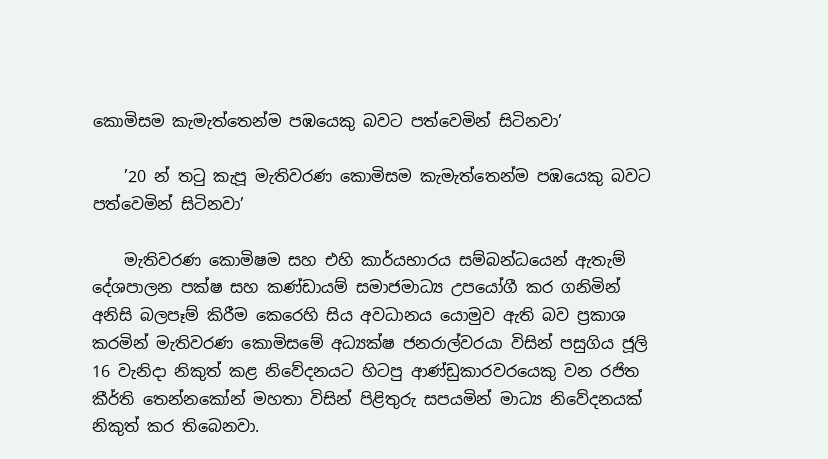කොමිසම කැමැත්තෙන්ම පඹයෙකු බවට පත්වෙමින් සිටිනවා’

    ’20 න් තටු කැපූ මැතිවරණ කොමිසම කැමැත්තෙන්ම පඹයෙකු බවට පත්වෙමින් සිටිනවා’

    මැතිවරණ කොමිෂම සහ එහි කාර්යභාරය සම්බන්ධයෙන් ඇතැම් දේශපාලන පක්ෂ සහ කණ්ඩායම් සමාජමාධ්‍ය උපයෝගී කර ගනිමින් අනිසි බලපෑම් කිරීම කෙරෙහි සිය අවධානය යොමුව ඇති බව ප්‍රකාශ කරමින් මැතිවරණ කොමිසමේ අධ්‍යක්ෂ ජනරාල්වරයා විසින් පසුගිය ජූලි 16 වැනිදා නිකුත් කළ නිවේදනයට හිටපු ආණ්ඩුකාරවරයෙකු වන රජිත කීර්ති තෙන්නකෝන් මහතා විසින් පිළිතුරු සපයමින් මාධ්‍ය නිවේදනයක් නිකුත් කර තිබෙනවා.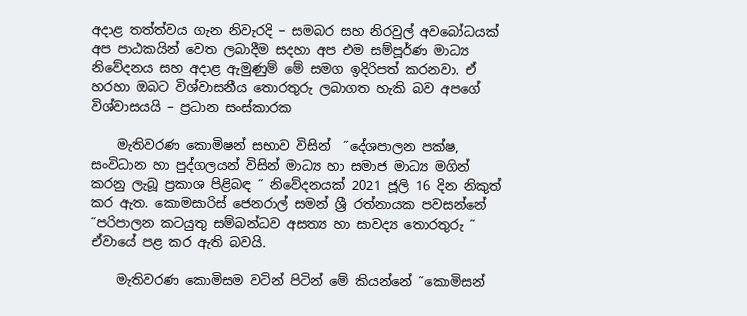අදාළ තත්ත්වය ගැන නිවැරදි – සමබර සහ නිරවුල් අවබෝධයක් අප පාඨකයින් වෙත ලබාදීම සදහා අප එම සම්පූර්ණ මාධ්‍ය නිවේදනය සහ අදාළ ඇමුණුම් මේ සමග ඉදිරිපත් කරනවා. ඒ හරහා ඔබට විශ්වාසනීය තොරතුරු ලබාගත හැකි බව අපගේ විශ්වාසයයි – ප්‍රධාන සංස්කාරක

    මැතිවරණ කොමිෂන් සභාව විසින්  ˝දේශපාලන පක්ෂ, සංවිධාන හා පුද්ගලයන් විසින් මාධ්‍ය හා සමාජ මාධ්‍ය මගින් කරනු ලැබූ ප්‍රකාශ පිළිබඳ ˝ නිවේදනයක් 2021 ජූලි 16 දින නිකුත් කර ඇත. කොමසාරිස් ජෙනරාල් සමන් ශ්‍රී රත්නායක පවසන්නේ  ˝පරිපාලන කටයුතු සම්බන්ධව අසත්‍ය හා සාවද්‍ය තොරතුරු ˝ ඒවායේ පළ කර ඇති බවයි.

    මැතිවරණ කොමිසම වටින් පිටින් මේ කියන්නේ ˝කොමිසන්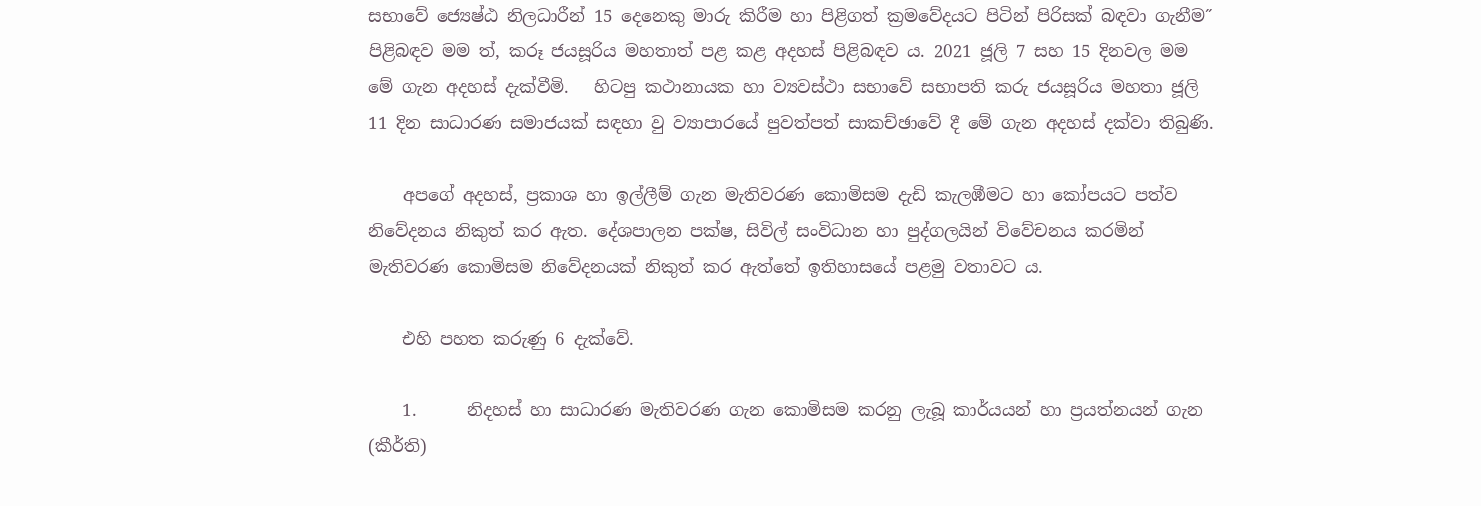සභාවේ ජ්‍යෙෂ්ඨ නිලධාරීන් 15 දෙනෙකු මාරු කිරීම හා පිළිගත් ක්‍රමවේදයට පිටින් පිරිසක් බඳවා ගැනීම˝ පිළිබඳව මම ත්, කරූ ජයසූරිය මහතාත් පළ කළ අදහස් පිළිබඳව ය. 2021 ජූලි 7 සහ 15 දිනවල මම මේ ගැන අදහස් දැක්වීමි.   හිටපු කථානායක හා ව්‍යවස්ථා සභාවේ සභාපති කරු ජයසූරිය මහතා ජූලි 11 දින සාධාරණ සමාජයක් සඳහා වු ව්‍යාපාරයේ පුවත්පත් සාකච්ඡාවේ දී මේ ගැන අදහස් දක්වා තිබුණි.

    අපගේ අදහස්, ප්‍රකාශ හා ඉල්ලීම් ගැන මැතිවරණ කොමිසම දැඩි කැලඹීමට හා කෝපයට පත්ව නිවේදනය නිකුත් කර ඇත. දේශපාලන පක්ෂ, සිවිල් සංවිධාන හා පුද්ගලයින් විවේචනය කරමින් මැතිවරණ කොමිසම නිවේදනයක් නිකුත් කර ඇත්තේ ඉතිහාසයේ පළමු වතාවට ය.

    එහි පහත කරුණු 6 දැක්වේ.

    1.      නිදහස් හා සාධාරණ මැතිවරණ ගැන කොමිසම කරනු ලැබූ කාර්යයන් හා ප්‍රයත්නයන් ගැන (කීර්ති)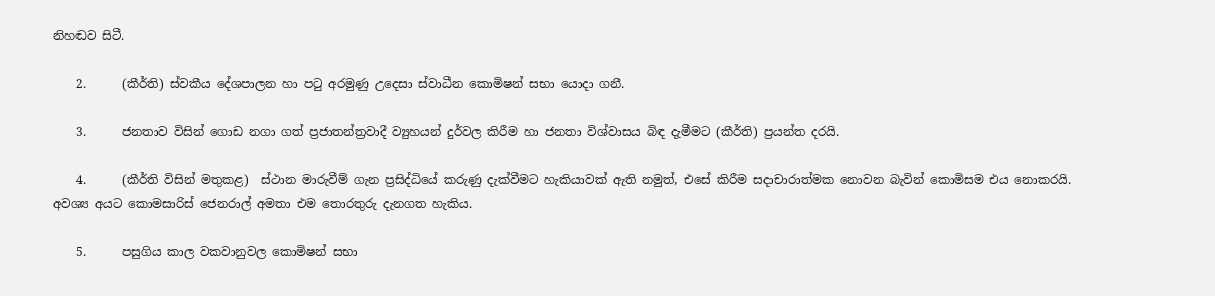නිහඬව සිටී.

    2.      (කීර්ති) ස්වකීය දේශපාලන හා පටු අරමුණු උදෙසා ස්වාධීන කොමිෂන් සභා යොදා ගනී.

    3.      ජනතාව විසින් ගොඩ නගා ගත් ප්‍රජාතන්ත්‍රවාදී ව්‍යුහයන් දුර්වල කිරීම හා ජනතා විශ්වාසය බිඳ දැමීමට (කීර්ති) ප්‍රයන්ත දරයි.

    4.      (කීර්ති විසින් මතුකළ)  ස්ථාන මාරුවීම් ගැන ප්‍රසිද්ධියේ කරුණු දැක්වීමට හැකියාවක් ඇති නමුත්, එසේ කිරීම සදාචාරාත්මක නොවන බැවින් කොමිසම එය නොකරයි. අවශ්‍ය අයට කොමසාරිස් ජෙනරාල් අමතා එම තොරතුරු දැනගත හැකිය.

    5.      පසුගිය කාල වකවානුවල කොමිෂන් සභා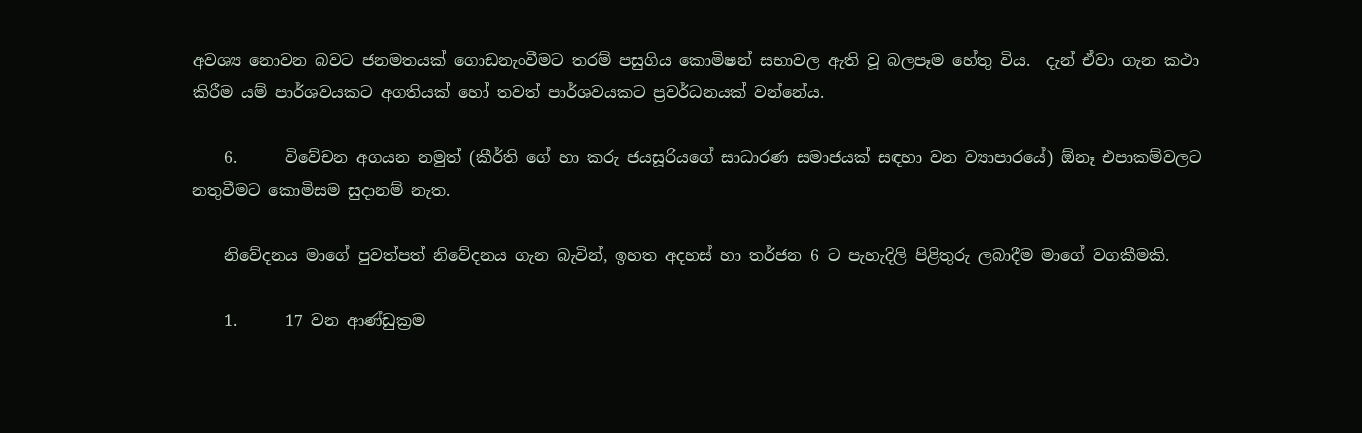අවශ්‍ය නොවන බවට ජනමතයක් ගොඩනැංවීමට තරම් පසුගිය කොමිෂන් සභාවල ඇති වූ බලපෑම හේතු විය.  දැන් ඒවා ගැන කථා කිරීම යම් පාර්ශවයකට අගතියක් හෝ තවත් පාර්ශවයකට ප්‍රවර්ධනයක් වන්නේය.

    6.      විවේචන අගයන නමුත් (කීර්ති ගේ හා කරු ජයසූරියගේ සාධාරණ සමාජයක් සඳහා වන ව්‍යාපාරයේ) ඕනෑ එපාකම්වලට නතුවීමට කොමිසම සුදානම් නැත.

    නිවේදනය මාගේ පුවත්පත් නිවේදනය ගැන බැවින්, ඉහත අදහස් හා තර්ජන 6 ට පැහැදිලි පිළිතුරු ලබාදීම මාගේ වගකීමකි.

    1.      17 වන ආණ්ඩුක්‍රම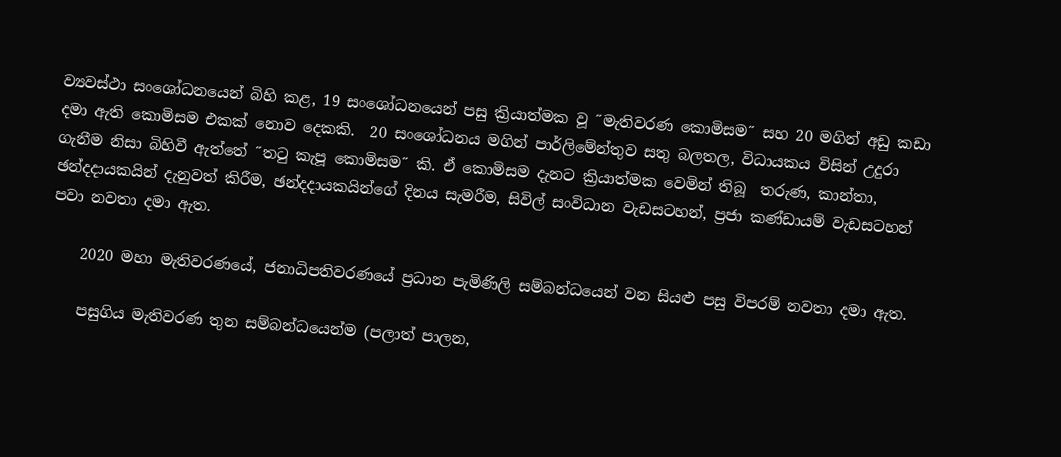ව්‍යවස්ථා සංශෝධනයෙන් බිහි කළ, 19 සංශෝධනයෙන් පසු ක්‍රියාත්මක වූ ˝මැතිවරණ කොමිසම˝ සහ 20 මගින් අඩු කඩා දමා ඇති කොමිසම එකක් නොව දෙකකි.  20 සංශෝධනය මගින් පාර්ලිමේන්තුව සතු බලතල, විධායකය විසින් උදුරා ගැනීම නිසා බිහිවී ඇත්තේ ˝තටු කැපූ කොමිසම˝ කි. ඒ කොමිසම දැනට ක්‍රියාත්මක වෙමින් තිබූ  තරුණ, කාන්තා, ඡන්දදායකයින් දැනුවත් කිරීම, ඡන්දදායකයින්ගේ දිනය සැමරීම, සිවිල් සංවිධාන වැඩසටහන්, ප්‍රජා කණ්ඩායම් වැඩසටහන් පවා නවතා දමා ඇත.

    2020 මහා මැතිවරණයේ, ජනාධිපතිවරණයේ ප්‍රධාන පැමිණිලි සම්බන්ධයෙන් වන සියළු පසු විපරම් නවතා දමා ඇත.

    පසුගිය මැතිවරණ තුන සම්බන්ධයෙන්ම (පලාත් පාලන,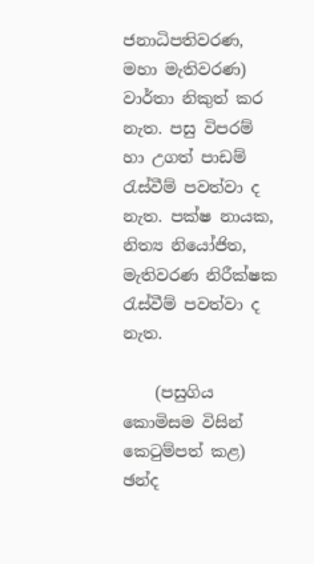ජනාධිපතිවරණ, මහා මැතිවරණ) වාර්තා නිකුත් කර නැත. පසු විපරම් හා උගත් පාඩම් රැස්වීම් පවත්වා ද නැත. පක්ෂ නායක, නිත්‍ය නියෝජිත, මැතිවරණ නිරීක්ෂක රැස්වීම් පවත්වා ද නැත.

    (පසුගිය කොමිසම විසින් කෙටුම්පත් කළ) ඡන්ද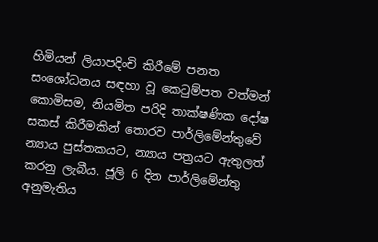හිමියන් ලියාපදිංචි කිරීමේ පනත සංශෝධනය සඳහා වූ කෙටුම්පත වත්මන් කොමිසම, නියමිත පරිදි තාක්ෂණික දෝෂ සකස් කිරීමකින් තොරව පාර්ලිමේන්තුවේ න්‍යාය පුස්තකයට, න්‍යාය පත්‍රයට ඇතුලත් කරනු ලැබීය. ජූලි 6 දින පාර්ලිමේන්තු අනුමැතිය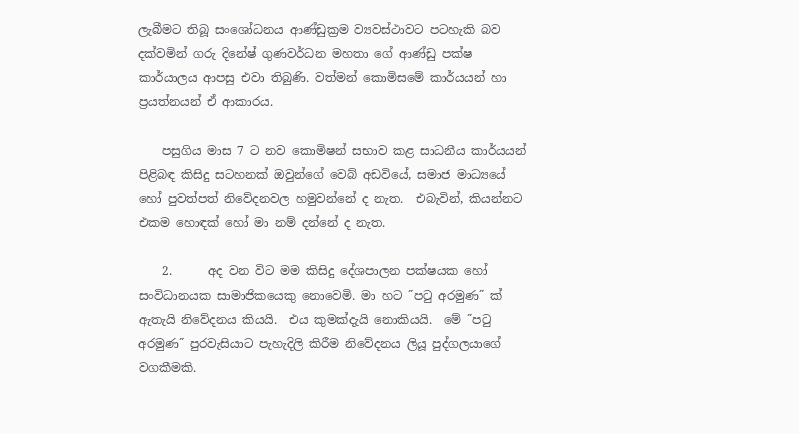ලැබීමට තිබූ සංශෝධනය ආණ්ඩුක්‍රම ව්‍යවස්ථාවට පටහැකි බව දක්වමින් ගරු දිනේෂ් ගුණවර්ධන මහතා ගේ ආණ්ඩු පක්ෂ කාර්යාලය ආපසු එවා තිබුණි. වත්මන් කොමිසමේ කාර්යයන් හා ප්‍රයත්නයන් ඒ ආකාරය.

    පසුගිය මාස 7 ට නව කොමිෂන් සභාව කළ සාධනීය කාර්යයන් පිළිබඳ කිසිදු සටහනක් ඔවුන්ගේ වෙබ් අඩවියේ, සමාජ මාධ්‍යයේ හෝ පුවත්පත් නිවේදනවල හමුවන්නේ ද නැත.  එබැවින්, කියන්නට එකම හොඳක් හෝ මා නම් දන්නේ ද නැත.

    2.      අද වන විට මම කිසිදු දේශපාලන පක්ෂයක හෝ සංවිධානයක සාමාජිකයෙකු නොවෙමි. මා හට ˝පටු අරමුණ˝ ක් ඇතැයි නිවේදනය කියයි.  එය කුමක්දැයි නොකියයි.  මේ ˝පටු අරමුණ˝ පුරවැසියාට පැහැදිලි කිරීම නිවේදනය ලියූ පුද්ගලයාගේ වගකීමකි.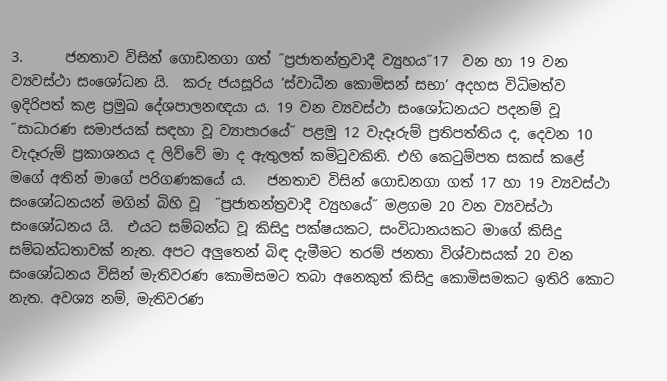3.      ජනතාව විසින් ගොඩනගා ගත් ˝ප්‍රජාතන්ත්‍රවාදී ව්‍යුහය˝17  වන හා 19 වන ව්‍යවස්ථා සංශෝධන යි.  කරු ජයසූරිය ‘ස්වාධීන කොමිසන් සභා‘ අදහස විධිමත්ව ඉදිරිපත් කළ ප්‍රමුඛ දේශපාලනඥයා ය. 19 වන ව්‍යවස්ථා සංශෝධනයට පදනම් වූ ˝සාධාරණ සමාජයක් සඳහා වූ ව්‍යාපාරයේ˝ පළමු 12 වැදෑරුම් ප්‍රතිපත්තිය ද, දෙවන 10 වැදෑරුම් ප්‍රකාශනය ද ලිව්වේ මා ද ඇතුලත් කමිටුවකිනි. එහි කෙටුම්පත සකස් කළේ මගේ අතින් මාගේ පරිගණකයේ ය.   ජනතාව විසින් ගොඩනගා ගත් 17 හා 19 ව්‍යවස්ථා සංශෝධනයන් මගින් බිහි වූ  ˝ප්‍රජාතන්ත්‍රවාදී ව්‍යුහයේ˝ මළගම 20 වන ව්‍යවස්ථා සංශෝධනය යි.  එයට සම්බන්ධ වූ කිසිදු පක්ෂයකට, සංවිධානයකට මාගේ කිසිදු සම්බන්ධතාවක් නැත. අපට අලුතෙන් බිඳ දැමීමට තරම් ජනතා විශ්වාසයක් 20 වන සංශෝධනය විසින් මැතිවරණ කොමිසමට තබා අනෙකුත් කිසිදු කොමිසමකට ඉතිරි කොට නැත. අවශ්‍ය නම්, මැතිවරණ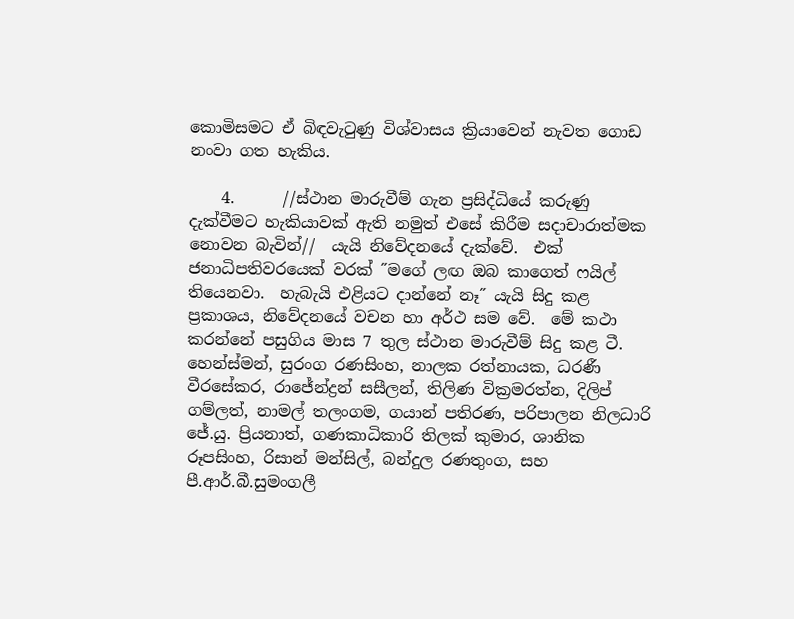කොමිසමට ඒ බිඳවැටුණු විශ්වාසය ක්‍රියාවෙන් නැවත ගොඩ නංවා ගත හැකිය.

    4.      //ස්ථාන මාරුවීම් ගැන ප්‍රසිද්ධියේ කරුණු දැක්වීමට හැකියාවක් ඇති නමුත් එසේ කිරීම සදාචාරාත්මක නොවන බැවින්//  යැයි නිවේදනයේ දැක්වේ.  එක් ජනාධිපතිවරයෙක් වරක් ˝මගේ ලඟ ඔබ කාගෙත් ෆයිල් තියෙනවා.  හැබැයි එළියට දාන්නේ නෑ˝ යැයි සිදු කළ ප්‍රකාශය, නිවේදනයේ වචන හා අර්ථ සම වේ.  මේ කථා කරන්නේ පසුගිය මාස 7 තුල ස්ථාන මාරුවීම් සිදු කළ ටී. හෙන්ස්මන්, සුරංග රණසිංහ, නාලක රත්නායක, ධරණී වීරසේකර, රාජේන්ද්‍රන් සසීලන්, තිලිණ වික්‍රමරත්න, දිලිප් ගම්ලත්, නාමල් තලංගම, ගයාන් පතිරණ, පරිපාලන නිලධාරි ජේ.යු. ප්‍රියනාත්, ගණකාධිකාරි තිලක් කුමාර, ශානික රූපසිංහ, රිසාන් මන්සිල්, බන්දුල රණතුංග, සහ පී.ආර්.බී.සුමංගලී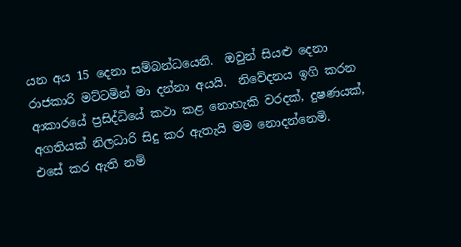යන අය 15 දෙනා සම්බන්ධයෙනි.  ඔවුන් සියළු දෙනා රාජකාරි මට්ටමින් මා දන්නා අයයි.  නිවේදනය ඉගි කරන ආකාරයේ ප්‍රසිද්ධියේ කථා කළ නොහැකි වරදක්, දුෂණයක්, අගතියක් නිලධාරි සිදු කර ඇතැයි මම නොදන්නෙමි.  එසේ කර ඇති නම්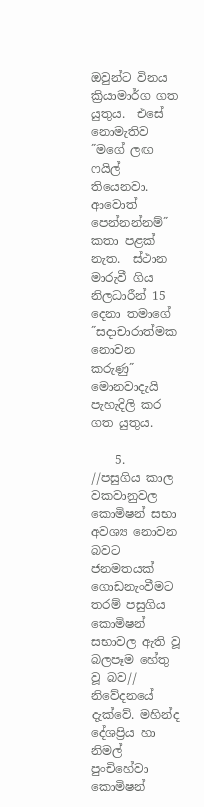ඔවුන්ට විනය ක්‍රියාමාර්ග ගත යුතුය.  එසේ නොමැතිව ˝මගේ ලඟ ෆයිල් තියෙනවා. ආවොත් පෙන්නන්නම්˝ කතා පළක් නැත.  ස්ථාන මාරුවී ගිය නිලධාරීන් 15 දෙනා තමාගේ ˝සදාචාරාත්මක නොවන කරුණු˝ මොනවාදැයි  පැහැදිලි කර ගත යුතුය.

    5.      //පසුගිය කාල වකවානුවල කොමිෂන් සභා අවශ්‍ය නොවන බවට ජනමතයක් ගොඩනැංවීමට තරම් පසුගිය කොමිෂන් සභාවල ඇති වූ බලපෑම හේතු වූ බව// නිවේදනයේ දැක්වේ. මහින්ද දේශප්‍රිය හා නිමල් පුංචිහේවා කොමිෂන්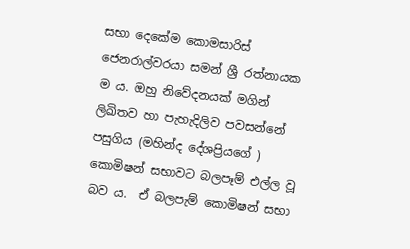සභා දෙකේම කොමසාරිස් ජෙනරාල්වරයා සමන් ශ්‍රී රත්නායක ම ය. ඔහු නිවේදනයක් මගින් ලිඛිතව හා පැහැදිලිව පවසන්නේ පසුගිය (මහින්ද දේශප්‍රියගේ )  කොමිෂන් සභාවට බලපෑම් එල්ල වූ බව ය.  ඒ බලපැම් කොමිෂන් සභා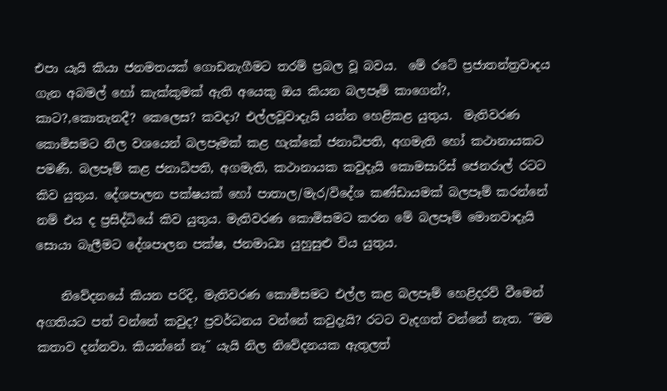එපා යැයි කියා ජනමතයක් ගොඩනැගීමට තරම් ප්‍රබල වූ බවය.  මේ රටේ ප්‍රජාතන්ත්‍රවාදය ගැන අබමල් හෝ කැක්කුමක් ඇති අයෙකු ඔය කියන බලපෑම් කාගෙන්?, කාට?,කොතැනදී? කෙලෙස? කවදා? එල්ලවූවාදැයි යන්න හෙළිකළ යුතුය.  මැතිවරණ කොමිසමට නිල වශයෙන් බලපෑමක් කළ හැක්කේ ජනාධිපති, අගමැති හෝ කථානායකට පමණී. බලපෑම් කළ ජනාධිපති, අගමැති, කථානායක කවුදැයි කොමසාරිස් ජෙනරාල් රටට කිව යුතුය. දේශපාලන පක්ෂයක් හෝ පාතාල/මැර/විදේශ කණ්ඩායමක් බලපෑම් කරන්නේ නම් එය ද ප්‍රසිද්ධියේ කිව යුතුය. මැතිවරණ කොමිසමට කරන මේ බලපෑම් මොනවාදැයි සොයා බැලීමට දේශපාලන පක්ෂ, ජනමාධ්‍ය යුහුසුළු විය යුතුය.

    නිවේදනයේ කියන පරිදි, මැතිවරණ කොමිසමට එල්ල කළ බලපෑම් හෙළිදරව් වීමෙන් අගතියට පත් වන්නේ කවුද? ප්‍රවර්ධනය වන්නේ කවුදැයි? රටට වැදගත් වන්නේ නැත. ˝මම කතාව දන්නවා. කියන්නේ නෑ˝ යැයි නිල නිවේදනයක ඇතුලත්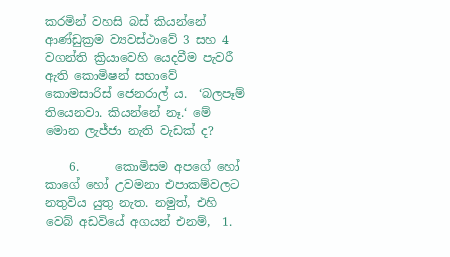කරමින් වහසි බස් කියන්නේ ආණ්ඩුක්‍රම ව්‍යවස්ථාවේ 3 සහ 4 වගන්ති ක්‍රියාවෙහි යෙදවීම පැවරී ඇති කොමිෂන් සභාවේ කොමසාරිස් ජෙනරාල් ය.  ‘බලපෑම් තියෙනවා. කියන්නේ නෑ.‘ මේ මොන ලැජ්ජා නැති වැඩක් ද?

    6.      කොමිසම අපගේ හෝ කාගේ හෝ උවමනා එපාකම්වලට නතුවිය යුතු නැත. නමුත්, එහි වෙබ් අඩවියේ අගයන් එනම්,  1.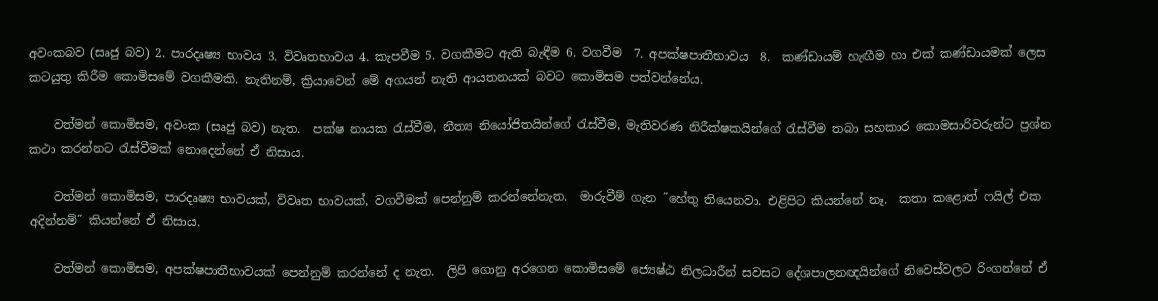අවංකබව (සෘජු බව) 2. පාරදෘෂ්‍ය භාවය 3. විවෘතභාවය 4. කැපවීම 5. වගකීමට ඇති බැඳීම 6. වගවීම  7. අපක්ෂපාතීභාවය  8.  කණ්ඩායම් හැඟීම හා එක් කණ්ඩායමක් ලෙස කටයුතු කිරීම කොමිසමේ වගකීමකි. නැතිනම්, ක්‍රියාවෙන් මේ අගයන් නැති ආයතනයක් බවට කොමිසම පත්වන්නේය.

    වත්මන් කොමිසම, අවංක (සෘජු බව) නැත.  පක්ෂ නායක රැස්වීම, නීත්‍ය නියෝජිතයින්ගේ රැස්වීම, මැතිවරණ නිරීක්ෂකයින්ගේ රැස්වීම තබා සහකාර කොමසාරිවරුන්ට ප්‍රශ්න කථා කරන්නට රැස්වීමක් නොදෙන්නේ ඒ නිසාය.

    වත්මන් කොමිසම, පාරදෘෂ්‍ය භාවයක්, විවෘත භාවයක්, වගවීමක් පෙන්නුම් කරන්නේනැත.  මාරුවීම් ගැන ˝හේතු තියෙනවා. එළිපිට කියන්නේ නෑ.  කතා කළොත් ෆයිල් එක අදින්නම්˝ කියන්නේ ඒ නිසාය.

    වත්මන් කොමිසම, අපක්ෂපාතීභාවයක් පෙන්නුම් කරන්නේ ද නැත.  ලිපි ගොනු අරගෙන කොමිසමේ ජ්‍යෙෂ්ඨ නිලධාරීන් සවසට දේශපාලනඥයින්ගේ නිවෙස්වලට රිංගන්නේ ඒ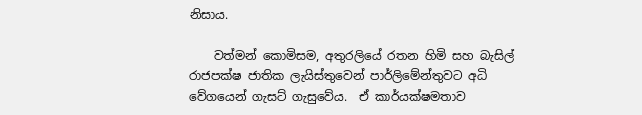නිසාය.

    වත්මන් කොමිසම, අතුරලියේ රතන හිමි සහ බැසිල් රාජපක්ෂ ජාතික ලැයිස්තුවෙන් පාර්ලිමේන්තුවට අධි වේගයෙන් ගැසට් ගැසුවේය.  ඒ කාර්යක්ෂමතාව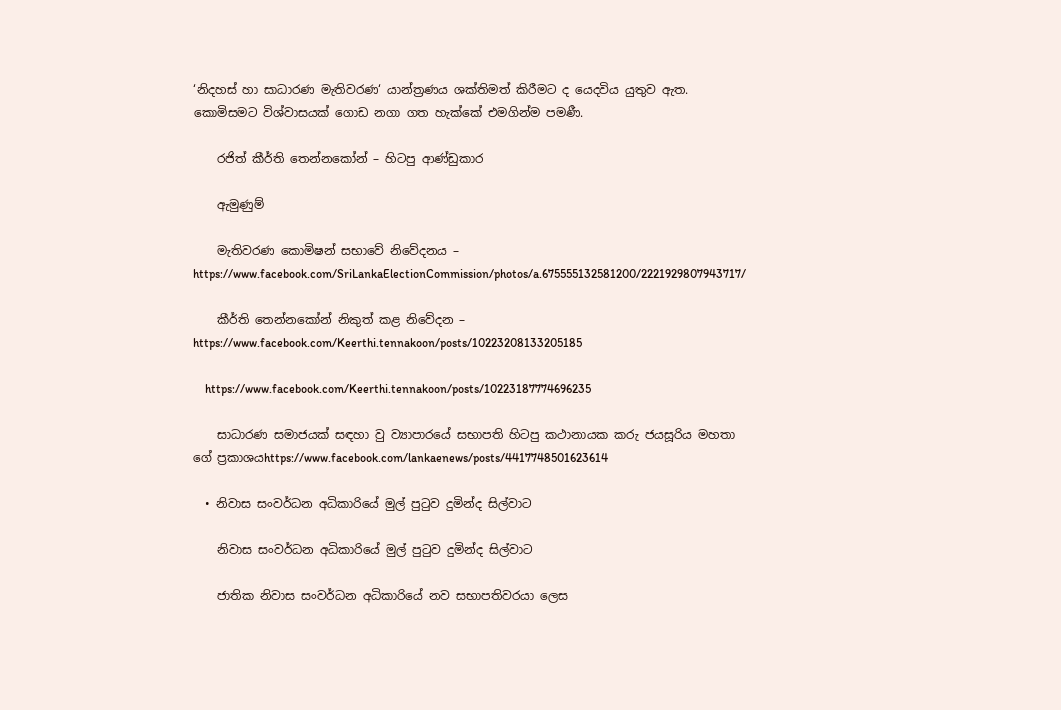‘නිදහස් හා සාධාරණ මැතිවරණ‘ යාන්ත්‍රණය ශක්තිමත් කිරීමට ද යෙදවිය යුතුව ඇත.  කොමිසමට විශ්වාසයක් ගොඩ නගා ගත හැක්කේ එමගින්ම පමණී.

    රජිත් කීර්ති තෙන්නකෝන් – හිටපු ආණ්ඩුකාර

    ඇමුණුම්

    මැතිවරණ කොමිෂන් සභාවේ නිවේදනය – https://www.facebook.com/SriLankaElectionCommission/photos/a.675555132581200/2221929807943717/

    කීර්ති තෙන්නකෝන් නිකුත් කළ නිවේදන – https://www.facebook.com/Keerthi.tennakoon/posts/10223208133205185

    https://www.facebook.com/Keerthi.tennakoon/posts/10223187774696235

    සාධාරණ සමාජයක් සඳහා වු ව්‍යාපාරයේ සභාපති හිටපු කථානායක කරු ජයසූරිය මහතා ගේ ප්‍රකාශයhttps://www.facebook.com/lankaenews/posts/4417748501623614

  • නිවාස සංවර්ධන අධිකාරියේ මුල් පුටුව දුමින්ද සිල්වාට

    නිවාස සංවර්ධන අධිකාරියේ මුල් පුටුව දුමින්ද සිල්වාට

    ජාතික නිවාස සංවර්ධන අධිකාරියේ නව සභාපතිවරයා ලෙස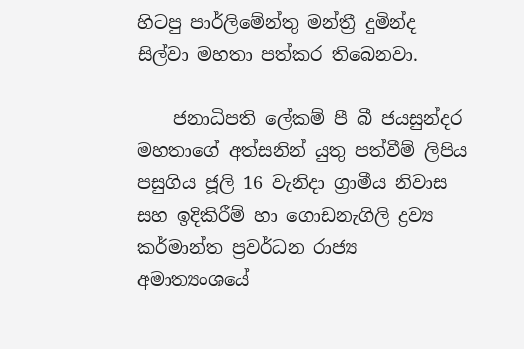හිටපු පාර්ලිමේන්තු මන්ත්‍රී දුමින්ද සිල්වා මහතා පත්කර තිබෙනවා.

    ජනාධිපති ලේකම් පී බී ජයසුන්දර මහතාගේ අත්සනින් යුතු පත්වීම් ලිපිය පසුගිය ජූලි 16 වැනිදා ග්‍රාමීය නිවාස සහ ඉදිකිරීම් හා ගොඩනැගිලි ද්‍රව්‍ය කර්මාන්ත ප්‍රවර්ධන රාජ්‍ය අමාත්‍යංශයේ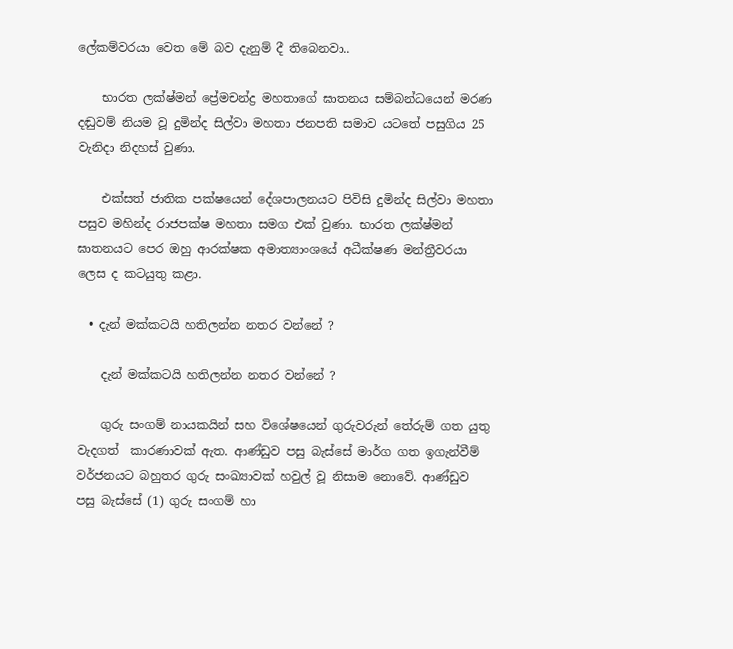ලේකම්වරයා වෙත මේ බව දැනුම් දී තිබෙනවා..

    භාරත ලක්ෂ්මන් ප්‍රේමචන්ද්‍ර මහතාගේ ඝාතනය සම්බන්ධයෙන් මරණ දඬුවම් නියම වූ දුමින්ද සිල්වා මහතා ජනපති සමාව යටතේ පසුගිය 25 වැනිදා නිදහස් වුණා.

    එක්සත් ජාතික පක්ෂයෙන් දේශපාලනයට පිවිසි දුමින්ද සිල්වා මහතා පසුව මහින්ද රාජපක්ෂ මහතා සමග එක් වුණා. භාරත ලක්ෂ්මන් ඝාතනයට පෙර ඔහු ආරක්ෂක අමාත්‍යාංශයේ අධීක්ෂණ මන්ත්‍රීවරයා ලෙස ද කටයුතු කළා.

  • දැන් මක්කටයි හතිලන්න නතර වන්නේ ?

    දැන් මක්කටයි හතිලන්න නතර වන්නේ ?

    ගුරු සංගම් නායකයින් සහ විශේෂයෙන් ගුරුවරුන් තේරුම් ගත යුතු වැදගත්  කාරණාවක් ඇත. ආණ්ඩුව පසු බැස්සේ මාර්ග ගත ඉගැන්වීම් වර්ජනයට බහුතර ගුරු සංඛ්‍යාවක් හවුල් වූ නිසාම නොවේ. ආණ්ඩුව පසු බැස්සේ (1) ගුරු සංගම් හා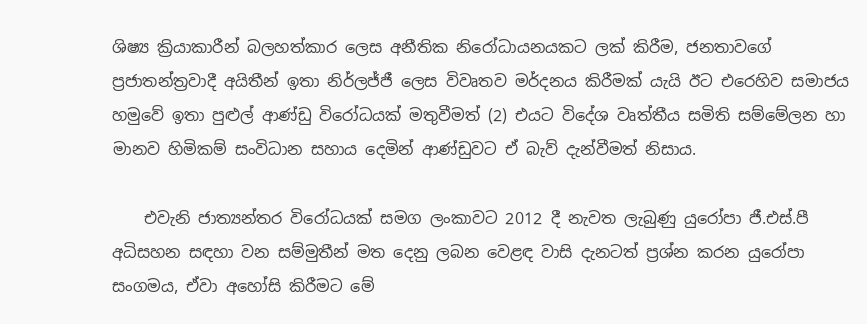ශිෂ්‍ය ක්‍රියාකාරීන් බලහත්කාර ලෙස අනීතික නිරෝධායනයකට ලක් කිරීම, ජනතාවගේ ප්‍රජාතන්ත්‍රවාදී අයිතීන් ඉතා නිර්ලජ්ජී ලෙස විවෘතව මර්දනය කිරීමක් යැයි ඊට එරෙහිව සමාජය හමුවේ ඉතා පුළුල් ආණ්ඩු විරෝධයක් මතුවීමත් (2) එයට විදේශ වෘත්තීය සමිති සම්මේලන හා මානව හිමිකම් සංවිධාන සහාය දෙමින් ආණ්ඩුවට ඒ බැව් දැන්වීමත් නිසාය.

    එවැනි ජාත්‍යන්තර විරෝධයක් සමග ලංකාවට 2012 දී නැවත ලැබුණු යුරෝපා ජී.එස්.පී අධිසහන සඳහා වන සම්මුතීන් මත දෙනු ලබන වෙළඳ වාසි දැනටත් ප්‍රශ්න කරන යුරෝපා සංගමය, ඒවා අහෝසි කිරීමට මේ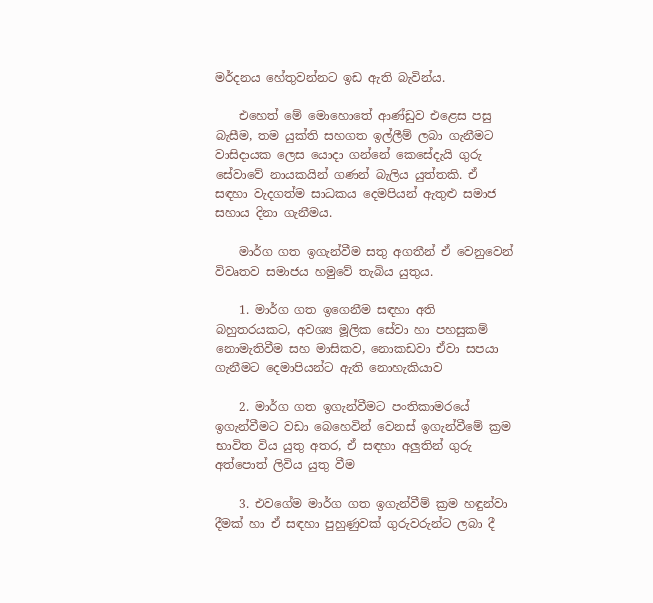මර්දනය හේතුවන්නට ඉඩ ඇති බැවින්ය.

    එහෙත් මේ මොහොතේ ආණ්ඩුව එළෙස පසු බැසීම, තම යුක්ති සහගත ඉල්ලීම් ලබා ගැනීමට වාසිදායක ලෙස යොදා ගන්නේ කෙසේදැයි ගුරු සේවාවේ නායකයින් ගණන් බැලිය යුත්තකි. ඒ සඳහා වැදගත්ම සාධකය දෙමපියන් ඇතුළු සමාජ සහාය දිනා ගැනීමය.

    මාර්ග ගත ඉගැන්වීම සතු අගතීන් ඒ වෙනුවෙන් විවෘතව සමාජය හමුවේ තැබිය යුතුය.

    1. මාර්ග ගත ඉගෙනීම සඳහා අති බහුතරයකට, අවශ්‍ය මූලික සේවා හා පහසුකම් නොමැතිවීම සහ මාසිකව, නොකඩවා ඒවා සපයා ගැනීමට දෙමාපියන්ට ඇති නොහැකියාව

    2. මාර්ග ගත ඉගැන්වීමට පංතිකාමරයේ ඉගැන්වීමට වඩා බෙහෙවින් වෙනස් ඉගැන්වීමේ ක්‍රම භාවිත විය යුතු අතර, ඒ සඳහා අලුතින් ගුරු අත්පොත් ලිවිය යුතු වීම

    3. එවගේම මාර්ග ගත ඉගැන්වීම් ක්‍රම හඳුන්වා දීමක් හා ඒ සඳහා පුහුණුවක් ගුරුවරුන්ට ලබා දී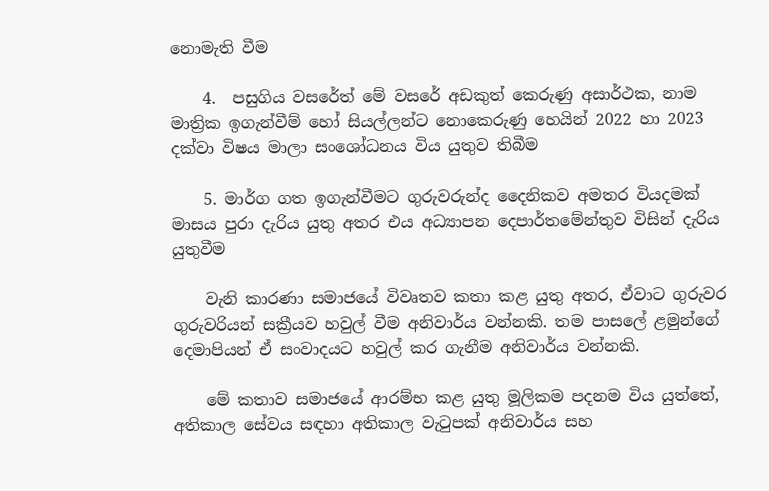නොමැති වීම

    4.  පසුගිය වසරේත් මේ වසරේ අඩකුත් කෙරුණු අසාර්ථක, නාම මාත්‍රික ඉගැන්වීම් හෝ සියල්ලන්ට නොකෙරුණු හෙයින් 2022 හා 2023 දක්වා විෂය මාලා සංශෝධනය විය යුතුව තිබීම

    5. මාර්ග ගත ඉගැන්වීමට ගුරුවරුන්ද දෛනිකව අමතර වියදමක් මාසය පුරා දැරිය යුතු අතර එය අධ්‍යාපන දෙපාර්තමේන්තුව විසින් දැරිය යුතුවීම

    වැනි කාරණා සමාජයේ විවෘතව කතා කළ යුතු අතර, ඒවාට ගුරුවර ගුරුවරියන් සක්‍රීයව හවුල් වීම අනිවාර්ය වන්නකි. තම පාසලේ ළමුන්ගේ දෙමාපියන් ඒ සංවාදයට හවුල් කර ගැනීම අනිවාර්ය වන්නකි.

    මේ කතාව සමාජයේ ආරම්භ කළ යුතු මූලිකම පදනම විය යුත්තේ, අතිකාල සේවය සඳහා අතිකාල වැටුපක් අනිවාර්ය සහ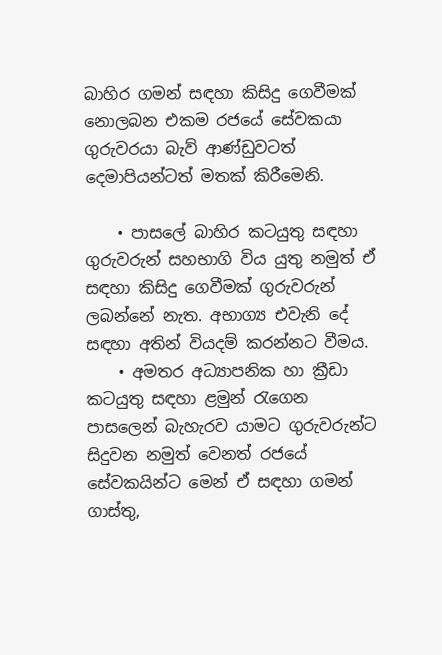බාහිර ගමන් සඳහා කිසිදු ගෙවීමක් නොලබන එකම රජයේ සේවකයා ගුරුවරයා බැව් ආණ්ඩුවටත් දෙමාපියන්ටත් මතක් කිරීමෙනි.

    • පාසලේ බාහිර කටයුතු සඳහා ගුරුවරුන් සහභාගි විය යුතු නමුත් ඒ සඳහා කිසිදු ගෙවීමක් ගුරුවරුන් ලබන්නේ නැත. අභාග්‍ය එවැනි දේ සඳහා අතින් වියදම් කරන්නට වීමය.
    • අමතර අධ්‍යාපනික හා ක්‍රීඩා කටයුතු සඳහා ළමුන් රැගෙන පාසලෙන් බැහැරව යාමට ගුරුවරුන්ට සිදුවන නමුත් වෙනත් රජයේ සේවකයින්ට මෙන් ඒ සඳහා ගමන් ගාස්තු,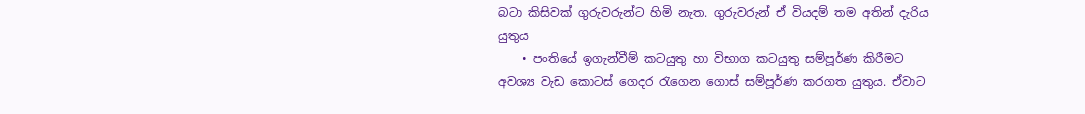බටා කිසිවක් ගුරුවරුන්ට හිමි නැත. ගුරුවරුන් ඒ වියදම් තම අතින් දැරිය යුතුය
    • පංතියේ ඉගැන්වීම් කටයුතු හා විභාග කටයුතු සම්පූර්ණ කිරීමට අවශ්‍ය වැඩ කොටස් ගෙදර රැගෙන ගොස් සම්පූර්ණ කරගත යුතුය. ඒවාට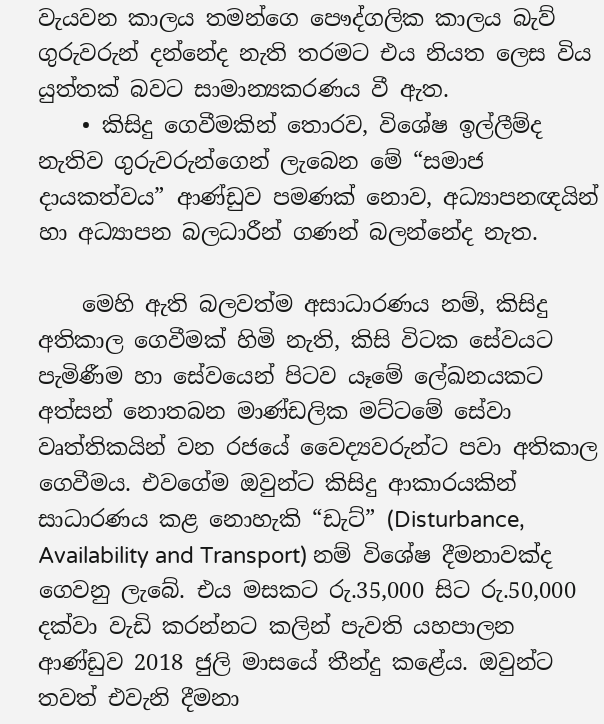වැයවන කාලය තමන්ගෙ පෞද්ගලික කාලය බැව් ගුරුවරුන් දන්නේද නැති තරමට එය නියත ලෙස විය යුත්තක් බවට සාමාන්‍යකරණය වී ඇත.
    • කිසිදු ගෙවීමකින් තොරව, විශේෂ ඉල්ලීම්ද නැතිව ගුරුවරුන්ගෙන් ලැබෙන මේ “සමාජ දායකත්වය” ආණ්ඩුව පමණක් නොව, අධ්‍යාපනඥයින් හා අධ්‍යාපන බලධාරීන් ගණන් බලන්නේද නැත.

    මෙහි ඇති බලවත්ම අසාධාරණය නම්, කිසිදු අතිකාල ගෙවීමක් හිමි නැති, කිසි විටක සේවයට පැමිණීම හා සේවයෙන් පිටව යෑමේ ලේඛනයකට අත්සන් නොතබන මාණ්ඩලික මට්ටමේ සේවා වෘත්තිකයින් වන රජයේ වෛද්‍යවරුන්ට පවා අතිකාල ගෙවීමය. එවගේම ඔවුන්ට කිසිදු ආකාරයකින් සාධාරණය කළ නොහැකි “ඩැට්” (Disturbance, Availability and Transport) නම් විශේෂ දීමනාවක්ද ගෙවනු ලැබේ. එය මසකට රු.35,000 සිට රු.50,000 දක්වා වැඩි කරන්නට කලින් පැවති යහපාලන ආණ්ඩුව 2018 ජුලි මාසයේ තීන්දු කළේය. ඔවුන්ට තවත් එවැනි දීමනා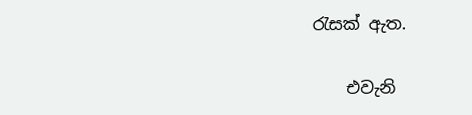රැසක් ඇත.

    එවැනි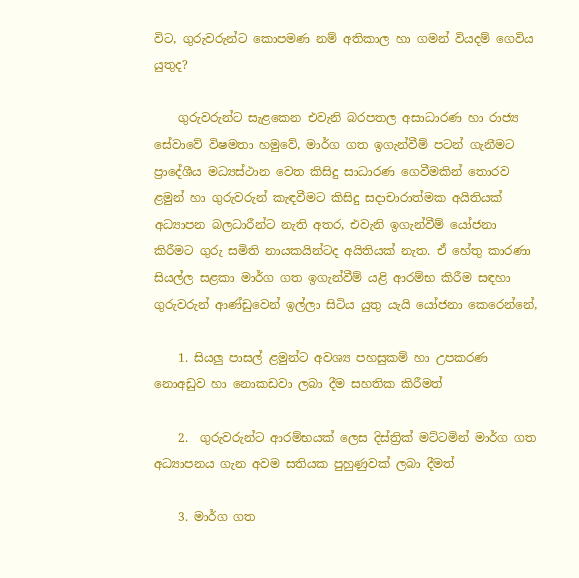විට, ගුරුවරුන්ට කොපමණ නම් අතිකාල හා ගමන් වියදම් ගෙවිය යුතුද?

    ගුරුවරුන්ට සැළකෙන එවැනි බරපතල අසාධාරණ හා රාජ්‍ය සේවාවේ විෂමතා හමුවේ, මාර්ග ගත ඉගැන්වීම් පටන් ගැනීමට ප්‍රාදේශීය මධ්‍යස්ථාන වෙත කිසිදු සාධාරණ ගෙවීමකින් තොරව ළමුන් හා ගුරුවරුන් කැඳවීමට කිසිදු සදාචාරාත්මක අයිතියක් අධ්‍යාපන බලධාරීන්ට නැති අතර, එවැනි ඉගැන්වීම් යෝජනා කිරීමට ගුරු සමිති නායකයින්ටද අයිතියක් නැත. ඒ හේතු කාරණා සියල්ල සළකා මාර්ග ගත ඉගැන්වීම් යළි ආරම්භ කිරීම සඳහා ගුරුවරුන් ආණ්ඩුවෙන් ඉල්ලා සිටිය යුතු යැයි යෝජනා කෙරෙන්නේ,

    1. සියලු පාසල් ළමුන්ට අවශ්‍ය පහසුකම් හා උපකරණ නොඅඩුව හා නොකඩවා ලබා දීම සහතික කිරීමත්

    2.  ගුරුවරුන්ට ආරම්භයක් ලෙස දිස්ත්‍රික් මට්ටමින් මාර්ග ගත අධ්‍යාපනය ගැන අවම සතියක පුහුණුවක් ලබා දීමත්

    3. මාර්ග ගත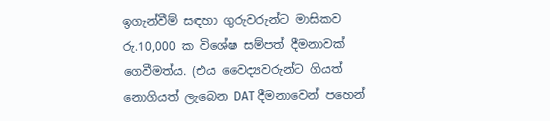ඉගැන්වීම් සඳහා ගුරුවරුන්ට මාසිකව රු.10,000 ක විශේෂ සම්පත් දීමනාවක් ගෙවීමත්ය. (එය වෛද්‍යවරුන්ට ගියත් නොගියත් ලැබෙන DAT දීමනාවෙන් පහෙන්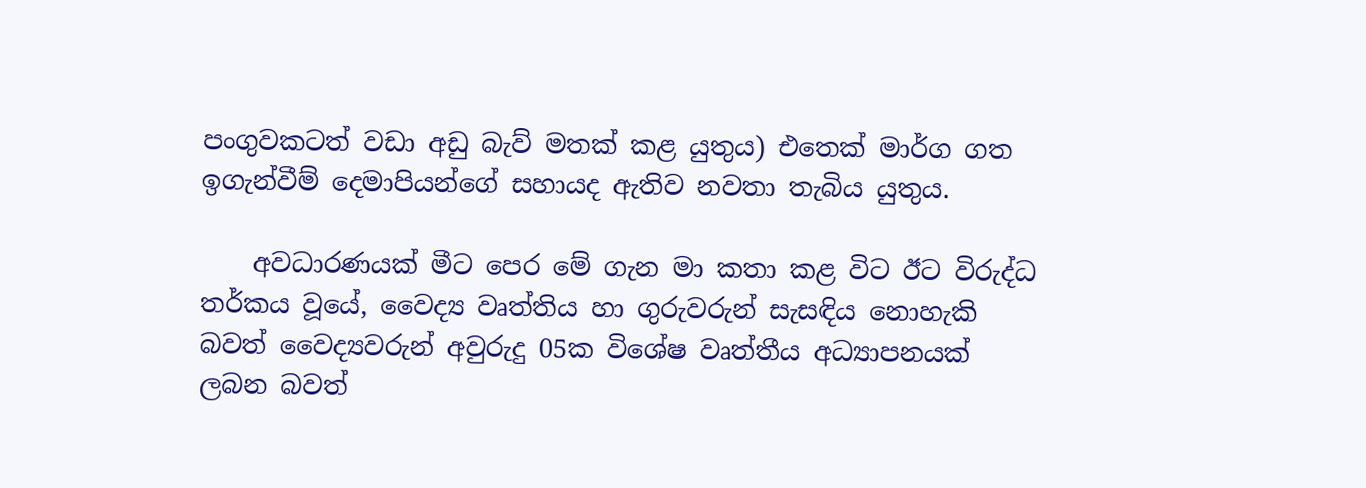පංගුවකටත් වඩා අඩු බැව් මතක් කළ යුතුය) එතෙක් මාර්ග ගත ඉගැන්වීම් දෙමාපියන්ගේ සහායද ඇතිව නවතා තැබිය යුතුය.

    අවධාරණයක් මීට පෙර මේ ගැන මා කතා කළ විට ඊට විරුද්ධ තර්කය වූයේ, වෛද්‍ය වෘත්තිය හා ගුරුවරුන් සැසඳිය නොහැකි බවත් වෛද්‍යවරුන් අවුරුදු 05ක විශේෂ වෘත්තීය අධ්‍යාපනයක් ලබන බවත්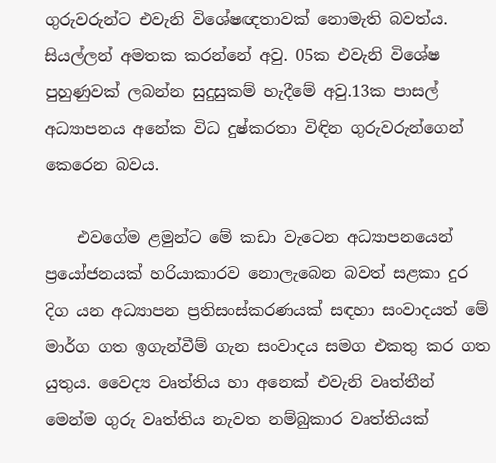ගුරුවරුන්ට එවැනි විශේෂඥතාවක් නොමැති බවත්ය. සියල්ලන් අමතක කරන්නේ අවු. 05ක එවැනි විශේෂ පුහුණුවක් ලබන්න සුදුසුකම් හැදීමේ අවු.13ක පාසල් අධ්‍යාපනය අනේක විධ දුෂ්කරතා විඳින ගුරුවරුන්ගෙන් කෙරෙන බවය.

    එවගේම ළමුන්ට මේ කඩා වැටෙන අධ්‍යාපනයෙන් ප්‍රයෝජනයක් හරියාකාරව නොලැබෙන බවත් සළකා දුර දිග යන අධ්‍යාපන ප්‍රතිසංස්කරණයක් සඳහා සංවාදයත් මේ මාර්ග ගත ඉගැන්වීම් ගැන සංවාදය සමග එකතු කර ගත යුතුය. වෛද්‍ය වෘත්තිය හා අනෙක් එවැනි වෘත්තීන් මෙන්ම ගුරු වෘත්තිය නැවත නම්බුකාර වෘත්තියක්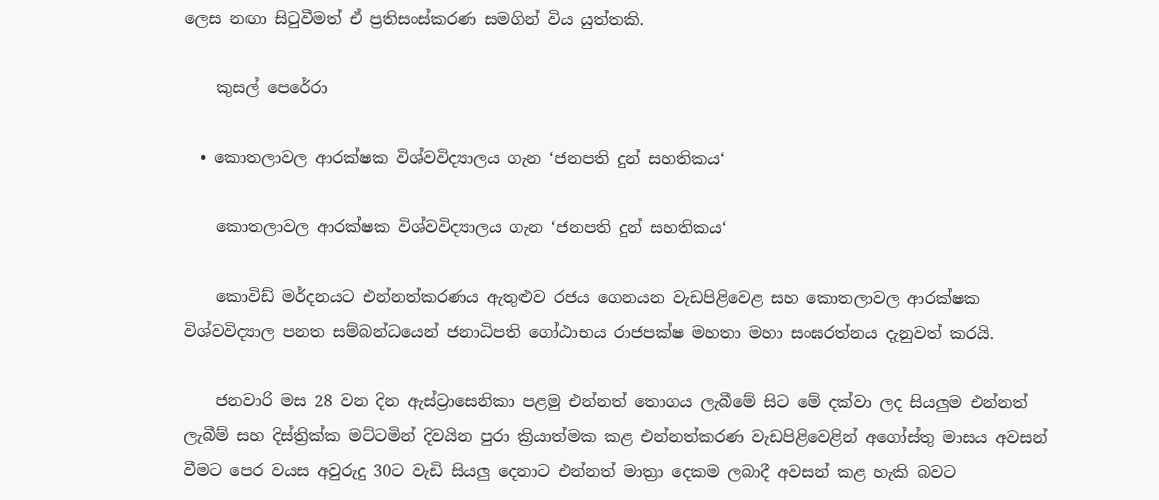ලෙස නඟා සිටුවීමත් ඒ ප්‍රතිසංස්කරණ සමගින් විය යුත්තකි.

    කුසල් පෙරේරා

  • කොතලාවල ආරක්ෂක විශ්වවිද්‍යාලය ගැන ‘ජනපති දුන් සහතිකය‘

    කොතලාවල ආරක්ෂක විශ්වවිද්‍යාලය ගැන ‘ජනපති දුන් සහතිකය‘

    කොවිඩ් මර්දනයට එන්නත්කරණය ඇතුළුව රජය ගෙනයන වැඩපිළිවෙළ සහ කොතලාවල ආරක්ෂක විශ්වවිද්‍යාල පනත සම්බන්ධයෙන් ජනාධිපති ගෝඨාභය රාජපක්ෂ මහතා මහා සංඝරත්නය දැනුවත් කරයි.

    ජනවාරි මස 28 වන දින ඇස්ට්‍රාසෙනිකා පළමු එන්නත් තොගය ලැබීමේ සිට මේ දක්වා ලද සියලුම එන්නත් ලැබීම් සහ දිස්ත්‍රික්ක මට්ටමින් දිවයින පුරා ක්‍රියාත්මක කළ එන්නත්කරණ වැඩපිළිවෙළින් අගෝස්තු මාසය අවසන් වීමට පෙර වයස අවුරුදු 30ට වැඩි සියලු දෙනාට එන්නත් මාත්‍රා දෙකම ලබාදී අවසන් කළ හැකි බවට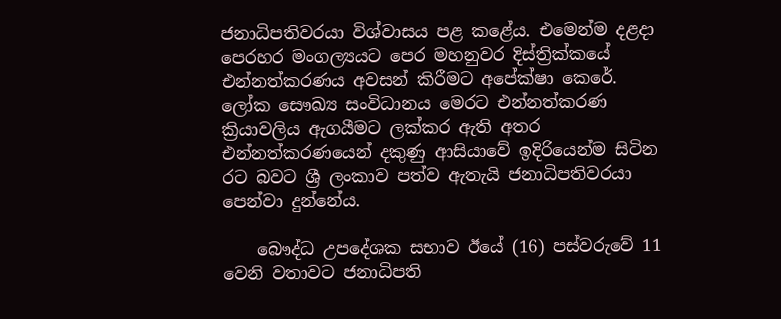ජනාධිපතිවරයා විශ්වාසය පළ කළේය. එමෙන්ම දළදා පෙරහර මංගල්‍යයට පෙර මහනුවර දිස්ත්‍රික්කයේ එන්නත්කරණය අවසන් කිරීමට අපේක්ෂා කෙරේ. ලෝක සෞඛ්‍ය සංවිධානය මෙරට එන්නත්කරණ ක්‍රියාවලිය ඇගයීමට ලක්කර ඇති අතර එන්නත්කරණයෙන් දකුණු ආසියාවේ ඉදිරියෙන්ම සිටින රට බවට ශ්‍රී ලංකාව පත්ව ඇතැයි ජනාධිපතිවරයා පෙන්වා දුන්නේය.

    බෞද්ධ උපදේශක සභාව ඊයේ (16) පස්වරුවේ 11 වෙනි වතාවට ජනාධිපති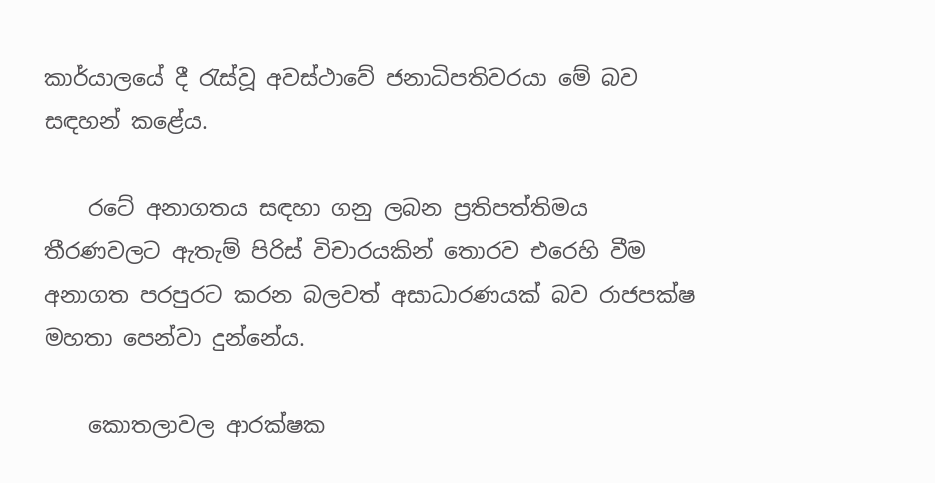කාර්යාලයේ දී රැස්වූ අවස්ථාවේ ජනාධිපතිවරයා මේ බව සඳහන් කළේය.

    රටේ අනාගතය සඳහා ගනු ලබන ප්‍රතිපත්තිමය තීරණවලට ඇතැම් පිරිස් විචාරයකින් තොරව එරෙහි වීම අනාගත පරපුරට කරන බලවත් අසාධාරණයක් බව රාජපක්ෂ මහතා පෙන්වා දුන්නේය.

    කොතලාවල ආරක්ෂක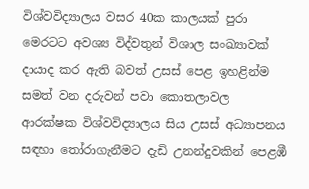විශ්වවිද්‍යාලය වසර 40ක කාලයක් පුරා මෙරටට අවශ්‍ය විද්වතුන් විශාල සංඛ්‍යාවක් දායාද කර ඇති බවත් උසස් පෙළ ඉහළින්ම සමත් වන දරුවන් පවා කොතලාවල ආරක්ෂක විශ්වවිද්‍යාලය සිය උසස් අධ්‍යාපනය සඳහා තෝරාගැනීමට දැඩි උනන්දුවකින් පෙළඹී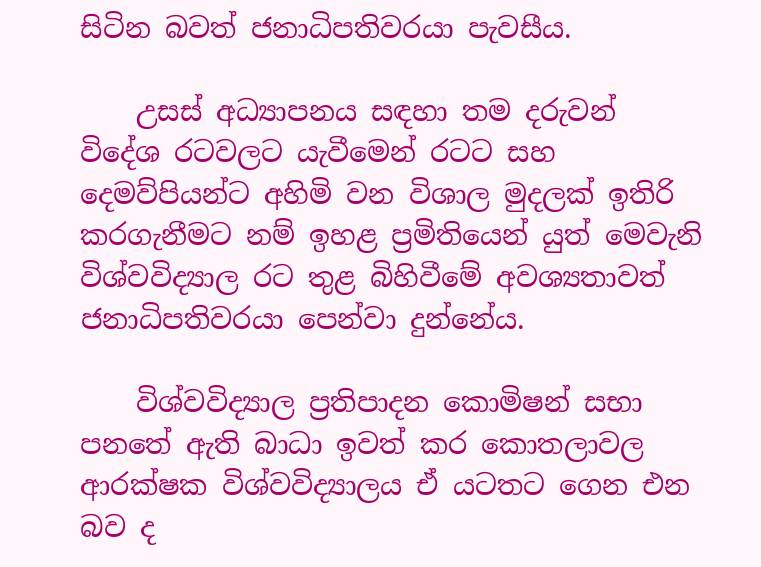සිටින බවත් ජනාධිපතිවරයා පැවසීය.

    උසස් අධ්‍යාපනය සඳහා තම දරුවන් විදේශ රටවලට යැවීමෙන් රටට සහ දෙමව්පියන්ට අහිමි වන විශාල මුදලක් ඉතිරි කරගැනීමට නම් ඉහළ ප්‍රමිතියෙන් යුත් මෙවැනි විශ්වවිද්‍යාල රට තුළ බිහිවීමේ අවශ්‍යතාවත් ජනාධිපතිවරයා පෙන්වා දුන්නේය.

    විශ්වවිද්‍යාල ප්‍රතිපාදන කොමිෂන් සභා පනතේ ඇති බාධා ඉවත් කර කොතලාවල ආරක්ෂක විශ්වවිද්‍යාලය ඒ යටතට ගෙන එන බව ද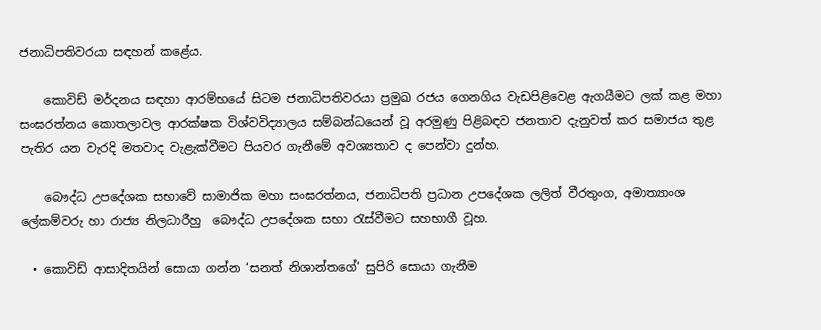ජනාධිපතිවරයා සඳහන් කළේය.

    කොවිඩ් මර්දනය සඳහා ආරම්භයේ සිටම ජනාධිපතිවරයා ප්‍රමුඛ රජය ගෙනගිය වැඩපිළිවෙළ ඇගයීමට ලක් කළ මහා සංඝරත්නය කොතලාවල ආරක්ෂක විශ්වවිද්‍යාලය සම්බන්ධයෙන් වූ අරමුණු පිළිබඳව ජනතාව දැනුවත් කර සමාජය තුළ පැතිර යන වැරදි මතවාද වැළැක්වීමට පියවර ගැනීමේ අවශ්‍යතාව ද පෙන්වා දුන්හ.

    බෞද්ධ උපදේශක සභාවේ සාමාජික මහා සංඝරත්නය, ජනාධිපති ප්‍රධාන උපදේශක ලලිත් වීරතුංග, අමාත්‍යාංශ ලේකම්වරු හා රාජ්‍ය නිලධාරීහු  බෞද්ධ උපදේශක සභා රැස්වීමට සහභාගී වූහ.

  • කොවිඩ් ආසාදිතයින් සොයා ගන්න ‘සනත් නිශාන්තගේ‘ සුපිරි සොයා ගැනීම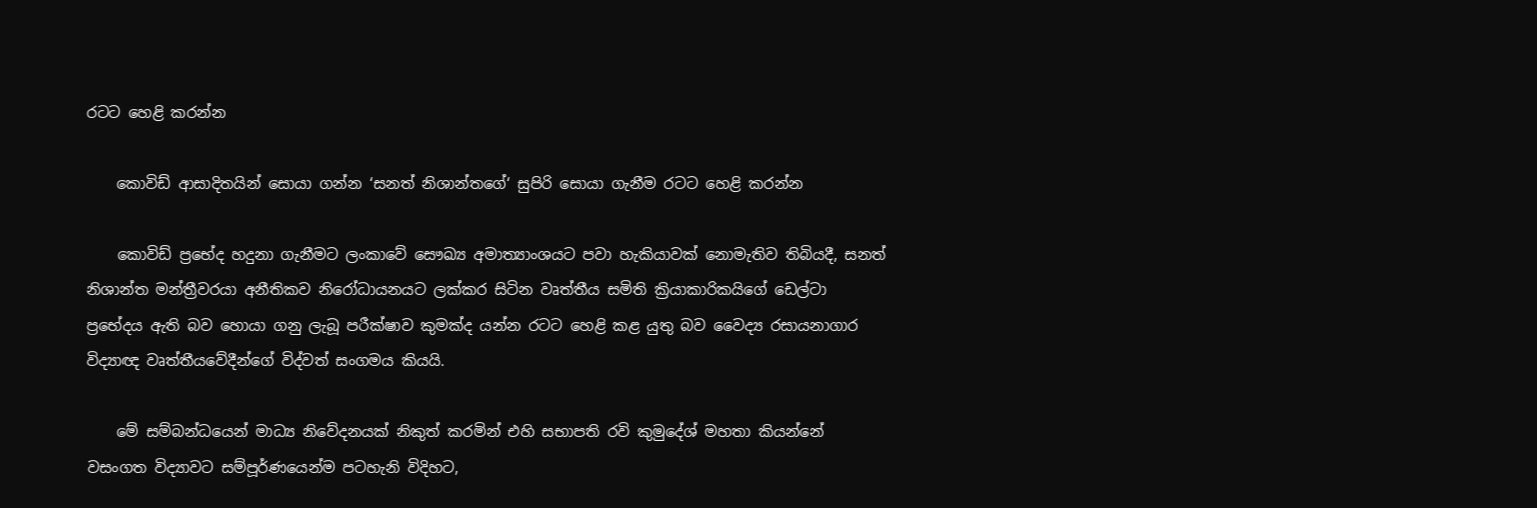රටට හෙළි කරන්න

    කොවිඩ් ආසාදිතයින් සොයා ගන්න ‘සනත් නිශාන්තගේ‘ සුපිරි සොයා ගැනීම රටට හෙළි කරන්න

    කොවිඩ් ප්‍රභේද හදුනා ගැනීමට ලංකාවේ සෞඛ්‍ය අමාත්‍යාංශයට පවා හැකියාවක් නොමැතිව තිබියදී, සනත් නිශාන්ත මන්ත්‍රීවරයා අනීතිකව නිරෝධායනයට ලක්කර සිටින වෘත්තීය සමිති ක්‍රියාකාරිකයිගේ ඩෙල්ටා ප්‍රභේදය ඇති බව හොයා ගනු ලැබූ පරීක්ෂාව කුමක්ද යන්න රටට හෙළි කළ යුතු බව‍ වෛද්‍ය රසායනාගාර විද්‍යාඥ වෘත්තීයවේදීන්ගේ විද්වත් සංගමය කියයි.

    මේ සම්බන්ධයෙන් මාධ්‍ය නිවේදනයක් නිකුත් කරමින් එහි සභාපති රවි කුමුදේශ් මහතා කියන්නේ වසංගත විද්‍යාවට සම්පූර්ණයෙන්ම පටහැනි විදිහට,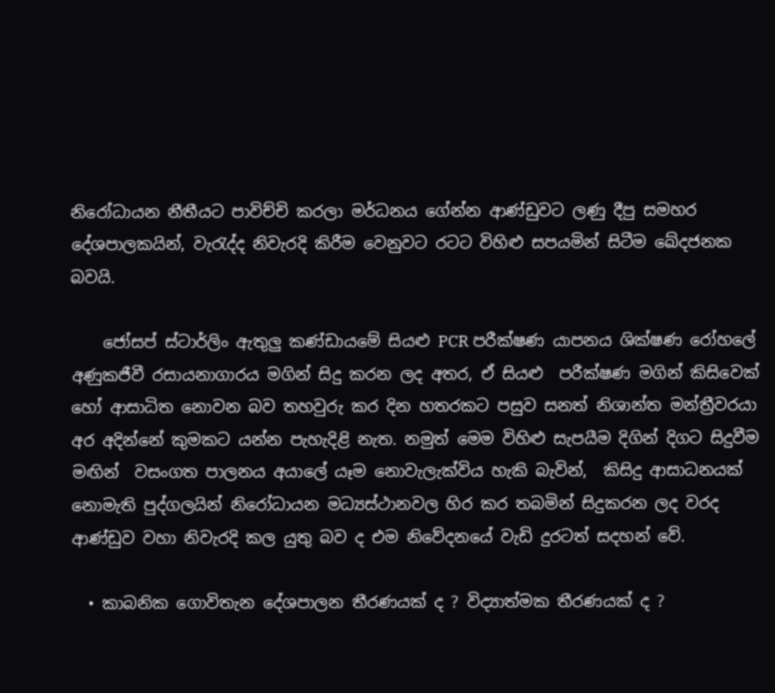නිරෝධායන නීතීයට පාවිච්චි කරලා මර්ධනය ගේන්න ආණ්ඩුවට ලණු දීපු සමහර දේශපාලකයින්, වැරැද්ද නිවැරදි කිරීම වෙනුවට රටට විහිළු සපයමින් සිටීම ඛේදජනක බවයි.

    ජෝසප් ස්ටාර්ලිං ඇතුලු කණ්ඩායමේ සියළු PCR පරීක්ෂණ යාපනය ශික්ෂණ රෝහලේ අණුකජීවී රසායනාගාරය මගින් සිදු කරන ලද අතර, ඒ සියළු  පරීක්ෂණ මගින් කිසිවෙක් හෝ ආසාධිත නොවන බව තහවුරු කර දින හතරකට පසුව සනත් නිශාන්ත මන්ත්‍රීවරයා අර අදින්නේ කුමකට යන්න පැහැදිළි නැත. නමුත් මෙම විහිළු සැපයීම දිගින් දිගට සිදුවීම මඟින්  වසංගත පාලනය අයාලේ යෑම නොවැලැක්විය හැකි බැවින්,  කිසිදු ආසාධනයක් නොමැති පුද්ගලයින් නිරෝධායන මධ්‍යස්ථානවල හිර කර තබමින් සිදුකරන ලද වරද ආණ්ඩුව වහා නිවැරදි කල යුතු බව ද එම නිවේදනයේ වැඩි දුරටත් සදහන් වේ.

  • කාබනික ගොවිතැන දේශපාලන තීරණයක් ද ? විද්‍යාත්මක තීරණයක් ද ?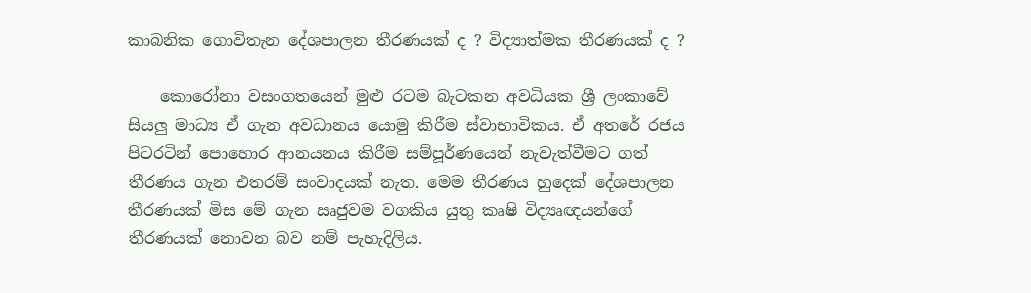කාබනික ගොවිතැන දේශපාලන තීරණයක් ද ? විද්‍යාත්මක තීරණයක් ද ?

    කොරෝනා වසංගතයෙන් මුළු රටම බැටකන අවධියක ශ්‍රී ලංකාවේ සියලු මාධ්‍ය ඒ ගැන අවධානය යොමු කිරීම ස්වාභාවිකය. ඒ අතරේ රජය පිටරටින් පොහොර ආනයනය කිරීම සම්පූර්ණයෙන් නැවැත්වීමට ගත් තීරණය ගැන එතරම් සංවාදයක් නැත. මෙම තීරණය හුදෙක් දේශපාලන තීරණයක් මිස මේ ගැන ඍජුවම වගකිය යුතු කෘෂි විද්‍යෘඥයන්ගේ තීරණයක් නොවන බව නම් පැහැදිලිය.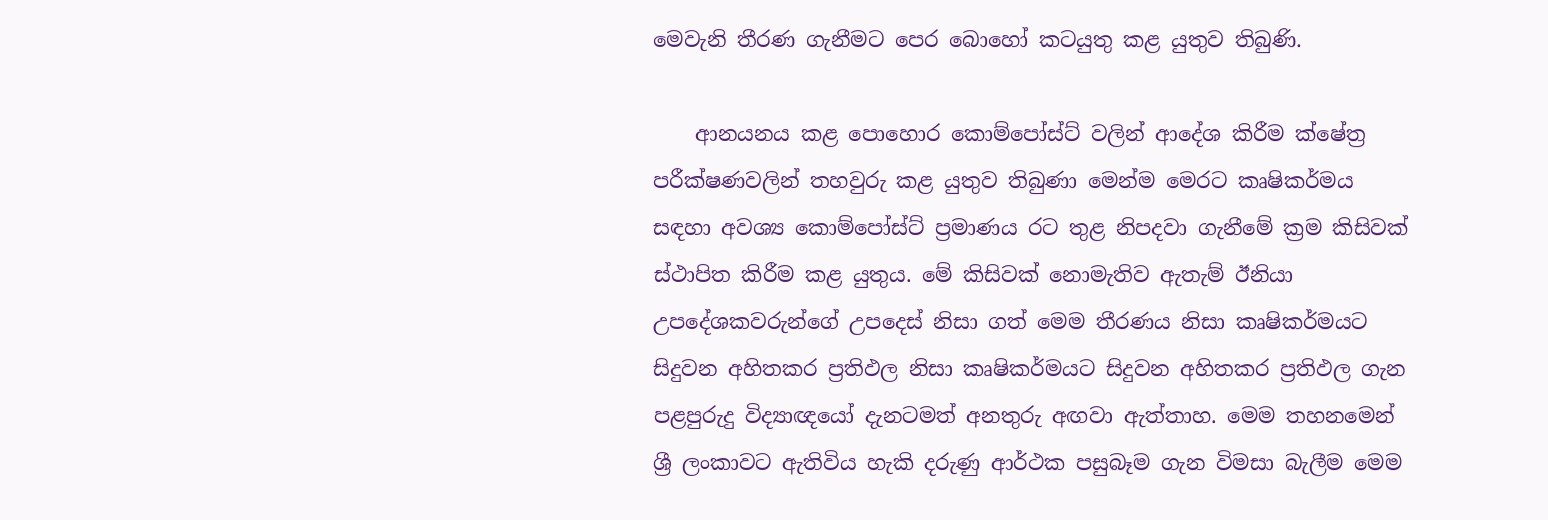මෙවැනි තීරණ ගැනීමට පෙර බොහෝ කටයුතු කළ යුතුව තිබුණි.

    ආනයනය කළ පොහොර කොම්පෝස්ට් වලින් ආදේශ කිරීම ක්ෂේත්‍ර පරීක්ෂණවලින් තහවුරු කළ යුතුව තිබුණා මෙන්ම මෙරට කෘෂිකර්මය සඳහා අවශ්‍ය කොම්පෝස්ට් ප්‍රමාණය රට තුළ නිපදවා ගැනීමේ ක්‍රම කිසිවක් ස්ථාපිත කිරීම කළ යුතුය. මේ කිසිවක් නොමැතිව ඇතැම් ඊනියා උපදේශකවරුන්ගේ උපදෙස් නිසා ගත් මෙම තීරණය නිසා කෘෂිකර්මයට සිදුවන අහිතකර ප්‍රතිඵල නිසා කෘෂිකර්මයට සිදුවන අහිතකර ප්‍රතිඵල ගැන පළපුරුදු විද්‍යාඥයෝ දැනටමත් අනතුරු අඟවා ඇත්තාහ. මෙම තහනමෙන් ශ්‍රී ලංකාවට ඇතිවිය හැකි දරුණු ආර්ථක පසුබෑම ගැන විමසා බැලීම මෙම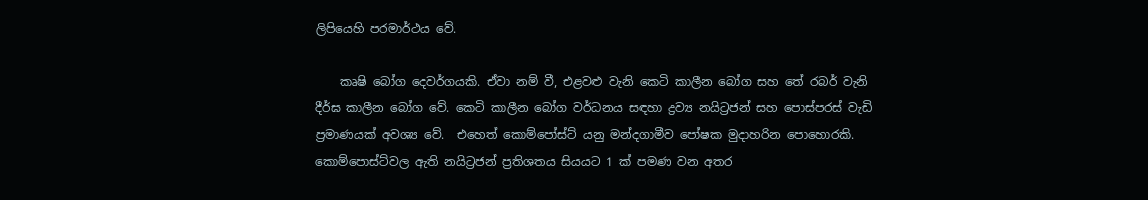ලිපියෙහි පරමාර්ථය වේ.

    කෘෂි බෝග දෙවර්ගයකි. ඒවා නම් වී, එළවළු වැනි කෙටි කාලීන බෝග සහ තේ රබර් වැනි දීර්ඝ කාලීන බෝග වේ. කෙටි කාලීන බෝග වර්ධනය සඳහා ද්‍රව්‍ය නයිට්‍රජන් සහ පොස්පරස් වැඩි ප්‍රමාණයක් අවශ්‍ය වේ.  එහෙත් කොම්පෝස්ට් යනු මන්දගාමීව පෝෂක මුදාහරින පොහොරකි. කොම්පොස්ට්වල ඇති නයිට්‍රජන් ප්‍රතිශතය සියයට 1 ක් පමණ වන අතර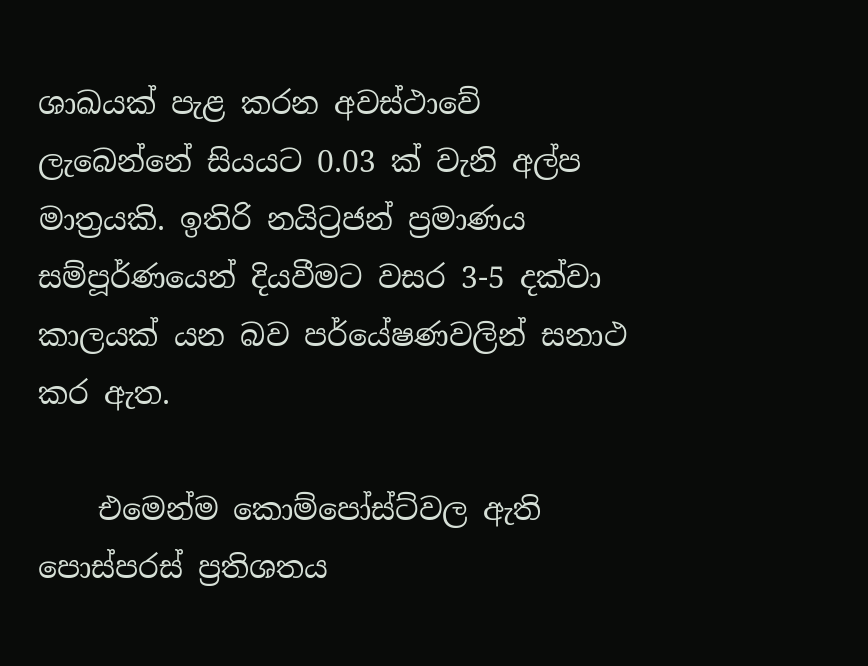ශාඛයක් පැළ කරන අවස්ථාවේ ලැබෙන්නේ සියයට 0.03 ක් වැනි අල්ප මාත්‍රයකි. ඉතිරි නයිට්‍රජන් ප්‍රමාණය සම්පූර්ණයෙන් දියවීමට වසර 3-5 දක්වා කාලයක් යන බව පර්යේෂණවලින් සනාථ  කර ඇත.

    එමෙන්ම කොම්පෝස්ට්වල ඇති පොස්පරස් ප්‍රතිශතය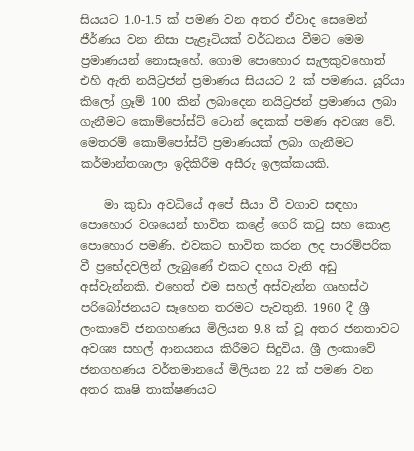සියයට 1.0-1.5 ක් පමණ වන අතර ඒවාද සෙමෙන් ජීර්ණය වන නිසා පැළෑටියක් වර්ධනය වීමට මෙම ප්‍රමාණයන් නොසෑහේ. ගොම පොහොර සැලකුවහොත් එහි ඇති නයිට්‍රජන් ප්‍රමාණය සියයට 2 ක් පමණය. යූරියා කිලෝ ග්‍රෑම් 100 කින් ලබාදෙන නයිට්‍රජන් ප්‍රමාණය ලබා ගැනීමට කොම්පෝස්ට් ටොන් දෙකක් පමණ අවශ්‍ය වේ. මෙතරම් කොම්පෝස්ට් ප්‍රමාණයක් ලබා ගැනීමට කර්මාන්තශාලා ඉදිකිරීම අසීරු ඉලක්කයකි.

    මා කුඩා අවධියේ අපේ සීයා වී වගාව සඳහා පොහොර වශයෙන් භාවිත කළේ ගෙරි කටු සහ කොළ පොහොර පමණි. එවකට භාවිත කරන ලද පාරම්පරික වී ප්‍රභේදවලින් ලැබුණේ එකට දහය වැනි අඩු අස්වැන්නකි. එහෙත් එම සහල් අස්වැන්න ගෘහස්ථ පරිබෝජනයට සෑහෙන තරමට පැවතුනි. 1960 දී ශ්‍රී ලංකාවේ ජනගහණය මිලියන 9.8 ක් වූ අතර ජනතාවට අවශ්‍ය සහල් ආනයනය කිරීමට සිදුවිය. ශ්‍රී ලංකාවේ ජනගහණය වර්තමානයේ මිලියන 22 ක් පමණ වන අතර කෘෂි තාක්ෂණයට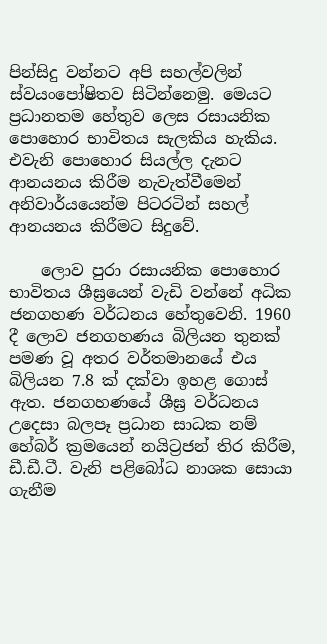පින්සිදු වන්නට අපි සහල්වලින් ස්වයංපෝෂිතව සිටින්නෙමු. මෙයට ප්‍රධානතම හේතුව ලෙස රසායනික පොහොර භාවිතය සැලකිය හැකිය. එවැනි පොහොර සියල්ල දැනට ආනයනය කිරීම නැවැත්වීමෙන් අනිවාර්යයෙන්ම පිටරටින් සහල් ආනයනය කිරීමට සිදුවේ.

    ලොව පුරා රසායනික පොහොර භාවිතය ශීඝ්‍රයෙන් වැඩි වන්නේ අධික ජනගහණ වර්ධනය හේතුවෙනි. 1960 දී ලොව ජනගහණය බිලියන තුනක් පමණ වූ අතර වර්තමානයේ එය බිලියන 7.8 ක් දක්වා ඉහළ ගොස් ඇත. ජනගහණයේ ශීඝ්‍ර වර්ධනය උදෙසා බලපෑ ප්‍රධාන සාධක නම් හේබර් ක්‍රමයෙන් නයිට්‍රජන් තිර කිරීම, ඩී.ඩී.ටී. වැනි පළිබෝධ නාශක සොයා ගැනීම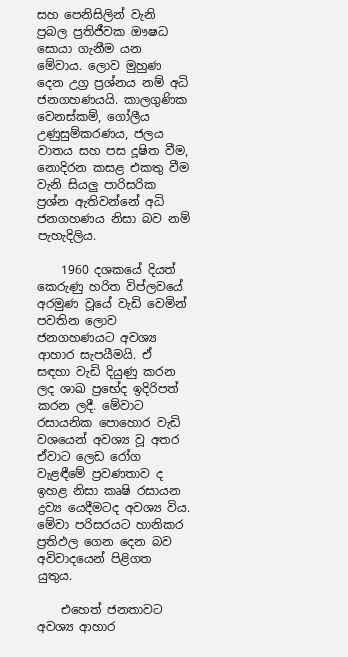සහ පෙනිසිලින් වැනි ප්‍රබල ප්‍රතිජීවක ඖෂධ සොයා ගැනීම යන මේවාය. ලොව මුහුණ දෙන උග්‍ර ප්‍රශ්නය නම් අධි ජනගහණයයි. කාලගුණික වෙනස්කම්, ගෝලීය උණුසුම්කරණය, ජලය වාතය සහ පස දූෂිත වීම, නොදිරන කසළ එකතු වීම වැනි සියලු පාරිසරික ප්‍රශ්න ඇතිවන්නේ අධි ජනගහණය නිසා බව නම් පැහැදිලිය.

    1960 දශකයේ දියත් කෙරුණු හරිත විප්ලවයේ අරමුණ වූයේ වැඩි වෙමින් පවතින ලොව ජනගහණයට අවශ්‍ය ආහාර සැපයීමයි. ඒ සඳහා වැඩි දියුණු කරන ලද ශාඛ ප්‍රභේද ඉදිරිපත් කරන ලදී. මේවාට රසායනික පොහොර වැඩි වශයෙන් අවශ්‍ය වූ අතර ඒවාට ලෙඩ රෝග වැළඳීමේ ප්‍රවණතාව ද ඉහළ නිසා කෘෂි රසායන ද්‍රව්‍ය යෙදීමටද අවශ්‍ය විය. මේවා පරිසරයට හානිකර ප්‍රතිඵල ගෙන දෙන බව අවිවාදයෙන් පිළිගත යුතුය.

    එහෙත් ජනතාවට අවශ්‍ය ආහාර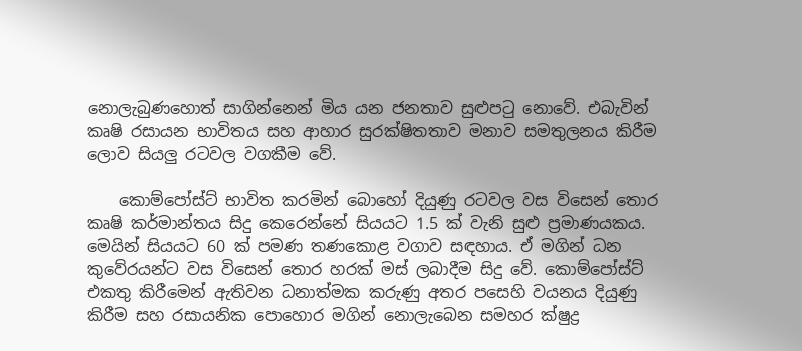නොලැබුණහොත් සාගින්නෙන් මිය යන ජනතාව සුළුපටු නොවේ. එබැවින් කෘෂි රසායන භාවිතය සහ ආහාර සුරක්ෂිතතාව මනාව සමතුලනය කිරීම ලොව සියලු රටවල වගකීම වේ.

    කොම්පෝස්ට් භාවිත කරමින් බොහෝ දියුණු රටවල වස විසෙන් තොර කෘෂි කර්මාන්තය සිදු කෙරෙන්නේ සියයට 1.5 ක් වැනි සුළු ප්‍රමාණයකය. මෙයින් සියයට 60 ක් පමණ තණකොළ වගාව සඳහාය. ඒ මගින් ධන කුවේරයන්ට වස විසෙන් තොර හරක් මස් ලබාදීම සිදු වේ. කොම්පෝස්ට් එකතු කිරීමෙන් ඇතිවන ධනාත්මක කරුණු අතර පසෙහි වයනය දියුණු කිරීම සහ රසායනික පොහොර මගින් නොලැබෙන සමහර ක්ෂුද්‍ර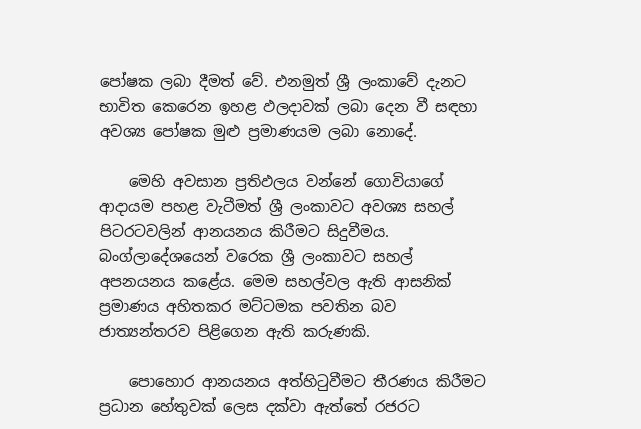පෝෂක ලබා දීමත් වේ. එනමුත් ශ්‍රී ලංකාවේ දැනට භාවිත කෙරෙන ඉහළ ඵලදාවක් ලබා දෙන වී සඳහා අවශ්‍ය පෝෂක මුළු ප්‍රමාණයම ලබා නොදේ.

    මෙහි අවසාන ප්‍රතිඵලය වන්නේ ගොවියාගේ ආදායම පහළ වැටීමත් ශ්‍රී ලංකාවට අවශ්‍ය සහල් පිටරටවලින් ආනයනය කිරීමට සිදුවීමය. බංග්ලාදේශයෙන් වරෙක ශ්‍රී ලංකාවට සහල් අපනයනය කළේය. මෙම සහල්වල ඇති ආසනික් ප්‍රමාණය අහිතකර මට්ටමක පවතින බව ජාත්‍යන්තරව පිළිගෙන ඇති කරුණකි.

    පොහොර ආනයනය අත්හිටුවීමට තීරණය කිරීමට ප්‍රධාන හේතුවක් ලෙස දක්වා ඇත්තේ රජරට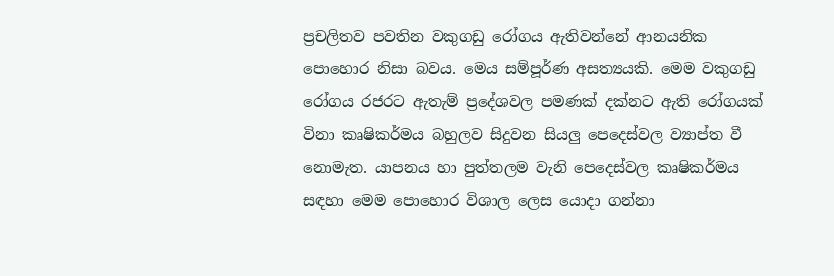ප්‍රචලිතව පවතින වකුගඩු රෝගය ඇතිවන්නේ ආනයනික පොහොර නිසා බවය. මෙය සම්පූර්ණ අසත්‍යයකි. මෙම වකුගඩු රෝගය රජරට ඇතැම් ප්‍රදේශවල පමණක් දක්නට ඇති රෝගයක් විනා කෘෂිකර්මය බහුලව සිදුවන සියලු පෙදෙස්වල ව්‍යාප්ත වී නොමැත. යාපනය හා පුත්තලම වැනි පෙදෙස්වල කෘෂිකර්මය සඳහා මෙම පොහොර විශාල ලෙස යොදා ගන්නා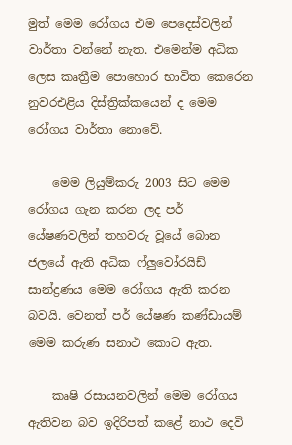මුත් මෙම රෝගය එම පෙදෙස්වලින් වාර්තා වන්නේ නැත. එමෙන්ම අධික ලෙස කෘත්‍රීම පොහොර භාවිත කෙරෙන නුවරඑළිය දිස්ත්‍රික්කයෙන් ද මෙම රෝගය වාර්තා නොවේ.

    මෙම ලියුම්කරු 2003 සිට මෙම රෝගය ගැන කරන ලද පර් යේෂණවලින් තහවරු වූයේ බොන ජලයේ ඇති අධික ෆ්ලුවෝරයිඩ් සාන්ද්‍රණය මෙම රෝගය ඇති කරන බවයි. වෙනත් පර් යේෂණ කණ්‍ඩායම් මෙම කරුණ සනාථ කොට ඇත.

    කෘෂි රසායනවලින් මෙම රෝගය ඇතිවන බව ඉදිරිපත් කළේ නාථ දෙවි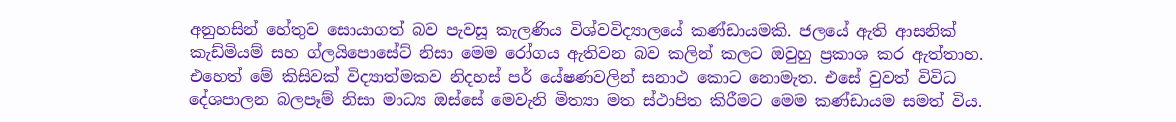අනුහසින් හේතුව සොයාගත් බව පැවසූ කැලණිය විශ්වවිද්‍යාලයේ කණ්‍ඩායමකි. ජලයේ ඇති ආසනික් කැඩ්මියම් සහ ග්ලයිපොසේට් නිසා මෙම රෝගය ඇතිවන බව කලින් කලට ඔවුහු ප්‍රකාශ කර ඇත්තාහ. එහෙත් මේ කිසිවක් විද්‍යාත්මකව නිදහස් පර් යේෂණවලින් සනාථ කොට නොමැත. එසේ වුවත් විවිධ දේශපාලන බලපෑම් නිසා මාධ්‍ය ඔස්සේ මෙවැනි මිත්‍යා මත ස්ථාපිත කිරීමට මෙම කණ්ඩායම සමත් විය.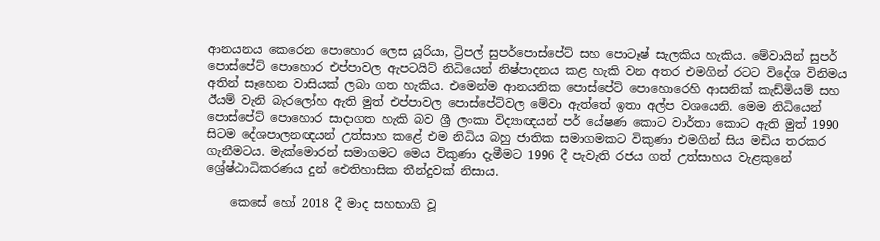ආනයනය කෙරෙන පොහොර ලෙස යූරියා, ට්‍රිපල් සුපර්පොස්පේට් සහ පොටෑෂ් සැලකිය හැකිය. මේවායින් සුපර් පොස්පේට් පොහොර එප්පාවල ඇපටයිට් නිධියෙන් නිෂ්‍පාදනය කළ හැකි වන අතර එමගින් රටට විදේශ විනිමය අතින් සෑහෙන වාසියක් ලබා ගත හැකිය. එමෙන්ම ආනයනික පොස්පේට් පොහොරෙහි ආසනික් කැඩ්මියම් සහ ඊයම් වැනි බැරලෝහ ඇති මුත් එප්පාවල පොස්පේට්වල මේවා ඇත්තේ ඉතා අල්ප වශයෙනි. මෙම නිධියෙන් පොස්පේට් පොහොර සාදාගත හැකි බව ශ්‍රී ලංකා විද්‍යාඥයන් පර් යේෂණ කොට වාර්තා කොට ඇති මුත් 1990 සිටම දේශපාලනඥයන් උත්සාහ කළේ එම නිධිය බහු ජාතික සමාගමකට විකුණා එමගින් සිය මඩිය තරකර ගැනීමටය. මැක්මොරන් සමාගමට මෙය විකුණා දැමීමට 1996 දී පැවැති රජය ගත් උත්සාහය වැළකුනේ ශ්‍රේෂ්‍ඨාධිකරණය දුන් ඓතිහාසික තීන්දුවක් නිසාය.

    කෙසේ හෝ 2018 දී මාද සහභාගි වූ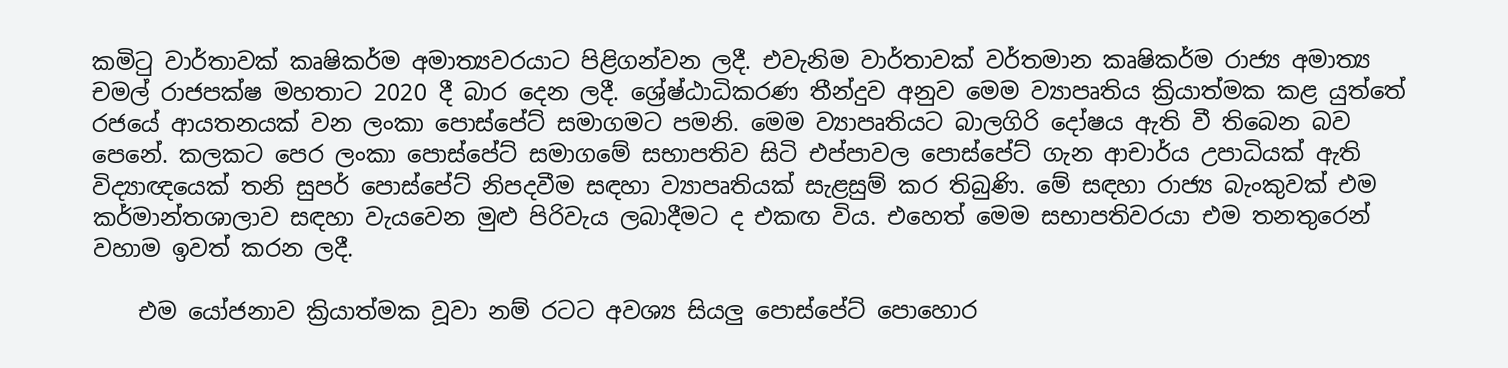කමිටු වාර්තාවක් කෘෂිකර්ම අමාත්‍යවරයාට පිළිගන්වන ලදී. එවැනිම වාර්තාවක් වර්තමාන කෘෂිකර්ම රාජ්‍ය අමාත්‍ය චමල් රාජපක්ෂ මහතාට 2020 දී බාර දෙන ලදී. ශ්‍රේෂ්‍ඨාධිකරණ තීන්දුව අනුව මෙම ව්‍යාපෘතිය ක්‍රියාත්මක කළ යුත්තේ රජයේ ආයතනයක් වන ලංකා පොස්පේට් සමාගමට පමනි. මෙම ව්‍යාපෘතියට බාලගිරි දෝෂය ඇති වී තිබෙන බව පෙනේ. කලකට පෙර ලංකා පොස්පේට් සමාගමේ සභාපතිව සිටි එප්පාවල පොස්පේට් ගැන ආචාර්ය උපාධියක් ඇති විද්‍යාඥයෙක් තනි සුපර් පොස්පේට් නිපදවීම සඳහා ව්‍යාපෘතියක් සැළසුම් කර තිබුණි. මේ සඳහා රාජ්‍ය බැංකුවක් එම කර්මාන්තශාලාව සඳහා වැයවෙන මුළු පිරිවැය ලබාදීමට ද එකඟ විය. එහෙත් මෙම සභාපතිවරයා එම තනතුරෙන් වහාම ඉවත් කරන ලදී.

    එම යෝජනාව ක්‍රියාත්මක වූවා නම් රටට අවශ්‍ය සියලු පොස්පේට් පොහොර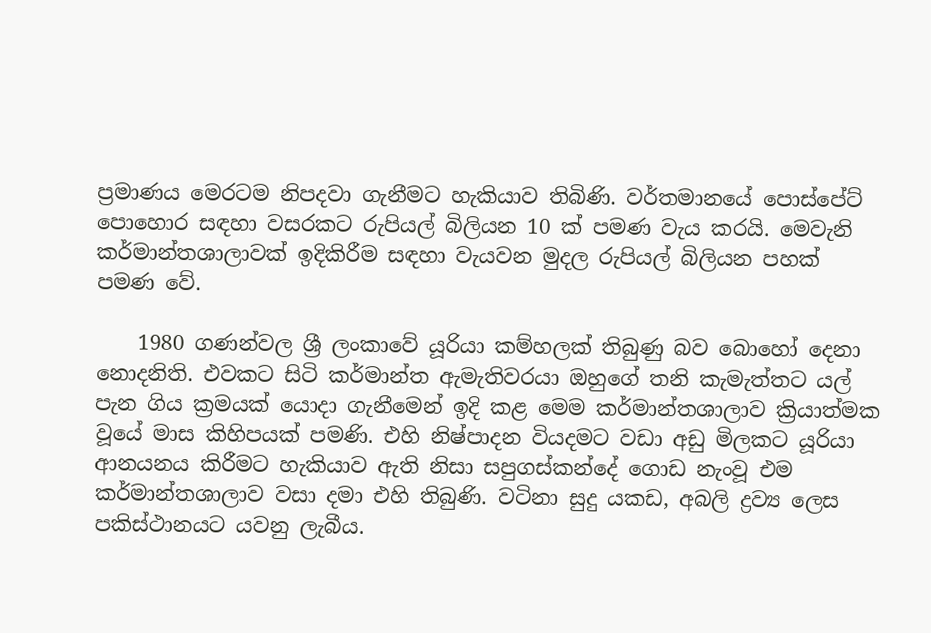ප්‍රමාණය මෙරටම නිපදවා ගැනීමට හැකියාව තිබිණි. වර්තමානයේ පොස්පේට් පොහොර සඳහා වසරකට රුපියල් බිලියන 10 ක් පමණ වැය කරයි. මෙවැනි කර්මාන්තශාලාවක් ඉදිකිරීම සඳහා වැයවන මුදල රුපියල් බිලියන පහක් පමණ වේ.

    1980 ගණන්වල ශ්‍රී ලංකාවේ යූරියා කම්හලක් තිබුණු බව බොහෝ දෙනා නොදනිති. එවකට සිටි කර්මාන්ත ඇමැතිවරයා ඔහුගේ තනි කැමැත්තට යල් පැන ගිය ක්‍රමයක් යොදා ගැනීමෙන් ඉදි කළ මෙම කර්මාන්තශාලාව ක්‍රියාත්මක වූයේ මාස කිහිපයක් පමණි. එහි නිෂ්‍පාදන වියදමට වඩා අඩු මිලකට යූරියා ආනයනය කිරීමට හැකියාව ඇති නිසා සපුගස්කන්දේ ගොඩ නැංවූ එම කර්මාන්තශාලාව වසා දමා එහි තිබුණි. වටිනා සුදු යකඩ, අබලි ද්‍රව්‍ය ලෙස පකිස්ථානයට යවනු ලැබීය.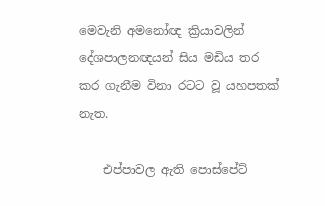මෙවැනි අමනෝඥ ක්‍රියාවලින් දේශපාලනඥයන් සිය මඩිය තර කර ගැනීම විනා රටට වූ යහපතක් නැත.

    එප්පාවල ඇති පොස්පේට්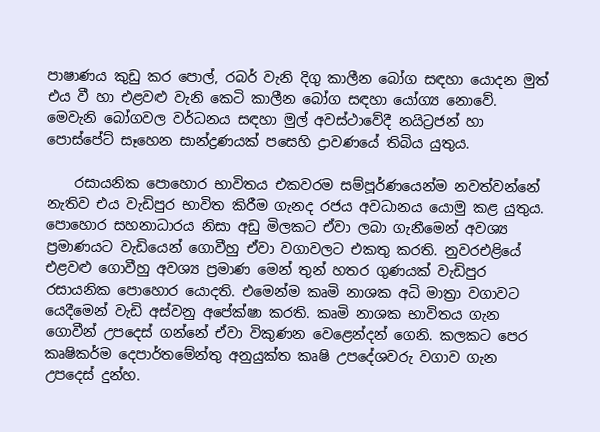පාෂාණය කුඩු කර පොල්, රබර් වැනි දිගු කාලීන බෝග සඳහා යොදන මුත් එය වී හා එළවළු වැනි කෙටි කාලීන බෝග සඳහා යෝග්‍ය නොවේ. මෙවැනි බෝගවල වර්ධනය සඳහා මුල් අවස්ථාවේදී නයිට්‍රජන් හා පොස්පේට් සෑහෙන සාන්ද්‍රණයක් පසෙහි ද්‍රාවණයේ තිබිය යුතුය.

    රසායනික පොහොර භාවිතය එකවරම සම්පූර්ණයෙන්ම නවත්වන්නේ නැතිව එය වැඩිපුර භාවිත කිරීම ගැනද රජය අවධානය යොමු කළ යුතුය. පොහොර සහනාධාරය නිසා අඩු මිලකට ඒවා ලබා ගැනීමෙන් අවශ්‍ය ප්‍රමාණයට වැඩියෙන් ගොවීහු ඒවා වගාවලට එකතු කරති. නුවරඑළියේ එළවළු ගොවීහු අවශ්‍ය ප්‍රමාණ මෙන් තුන් හතර ගුණයක් වැඩිපුර රසායනික පොහොර යොදති. එමෙන්ම කෘමි නාශක අධි මාත්‍රා වගාවට යෙදීමෙන් වැඩි අස්වනු අපේක්ෂා කරති. කෘමි නාශක භාවිතය ගැන ගොවීන් උපදෙස් ගන්නේ ඒවා විකුණන වෙළෙන්දන් ගෙනි. කලකට පෙර කෘෂිකර්ම දෙපාර්තමේන්තු අනුයුක්ත කෘෂි උපදේශවරු වගාව ගැන උපදෙස් දුන්හ.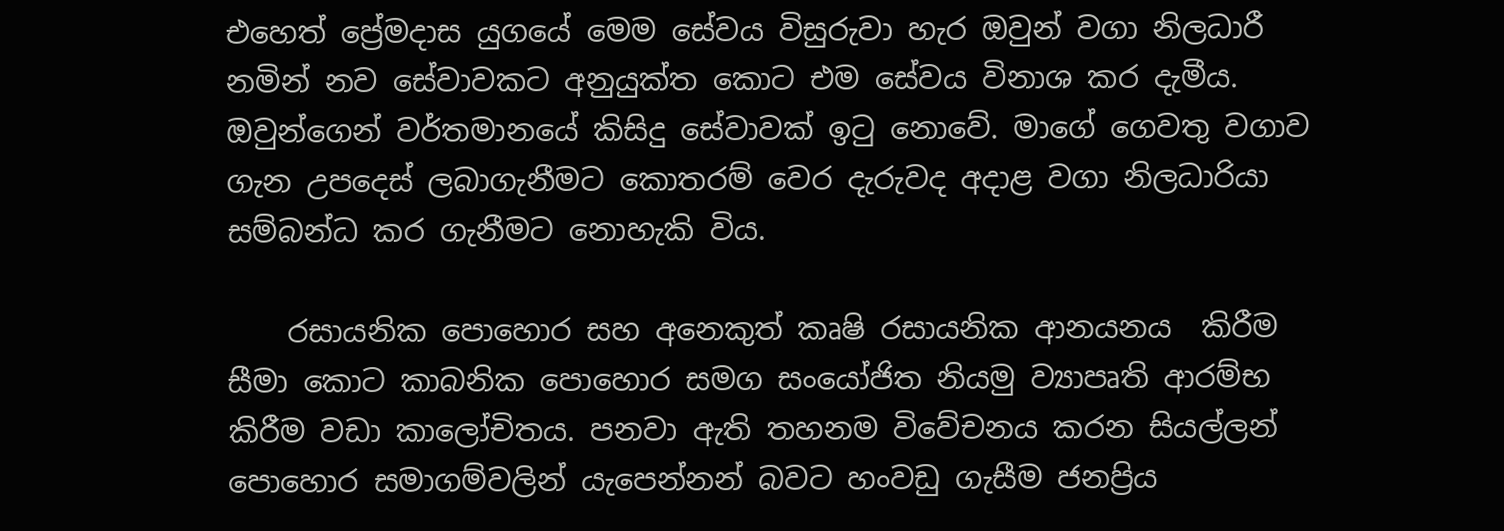එහෙත් ප්‍රේමදාස යුගයේ මෙම සේවය විසුරුවා හැර ඔවුන් වගා නිලධාරී නමින් නව සේවාවකට අනුයුක්ත කොට එම සේවය විනාශ කර දැමීය. ඔවුන්ගෙන් වර්තමානයේ කිසිදු සේවාවක් ඉටු නොවේ. මාගේ ගෙවතු වගාව ගැන උපදෙස් ලබාගැනීමට කොතරම් වෙර දැරුවද අදාළ වගා නිලධාරියා සම්බන්ධ කර ගැනීමට නොහැකි විය.

    රසායනික පොහොර සහ අනෙකුත් කෘෂි රසායනික ආනයනය  කිරීම සීමා කොට කාබනික පොහොර සමග සංයෝජිත නියමු ව්‍යාපෘති ආරම්භ කිරීම වඩා කාලෝචිතය. පනවා ඇති තහනම විවේචනය කරන සියල්ලන් පොහොර සමාගම්වලින් යැපෙන්නන් බවට හංවඩු ගැසීම ජනප්‍රිය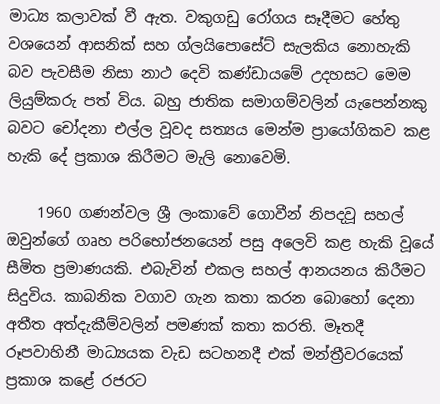මාධ්‍ය කලාවක් වී ඇත. වකුගඩු රෝගය සෑදීමට හේතු වශයෙන් ආසනික් සහ ග්ලයිපොසේට් සැලකිය නොහැකි බව පැවසීම නිසා නාථ දෙවි කණ්ඩායමේ උදහසට මෙම ලියුම්කරු පත් විය. බහු ජාතික සමාගම්වලින් යැපෙන්නකු බවට චෝදනා එල්ල වූවද සත්‍යය මෙන්ම ප්‍රායෝගිකව කළ හැකි දේ ප්‍රකාශ කිරීමට මැලි නොවෙමි.

    1960 ගණන්වල ශ්‍රී ලංකාවේ ගොවීන් නිපදවූ සහල් ඔවුන්ගේ ගෘහ පරිභෝජනයෙන් පසු අලෙවි කළ හැකි වූයේ සීමිත ප්‍රමාණයකි. එබැවින් එකල සහල් ආනයනය කිරීමට සිදුවිය. කාබනික වගාව ගැන කතා කරන බොහෝ දෙනා අතීත අත්දැකීම්වලින් පමණක් කතා කරති. මෑතදී රූපවාහිනී මාධ්‍යයක වැඩ සටහනදී එක් මන්ත්‍රීවරයෙක් ප්‍රකාශ කළේ රජරට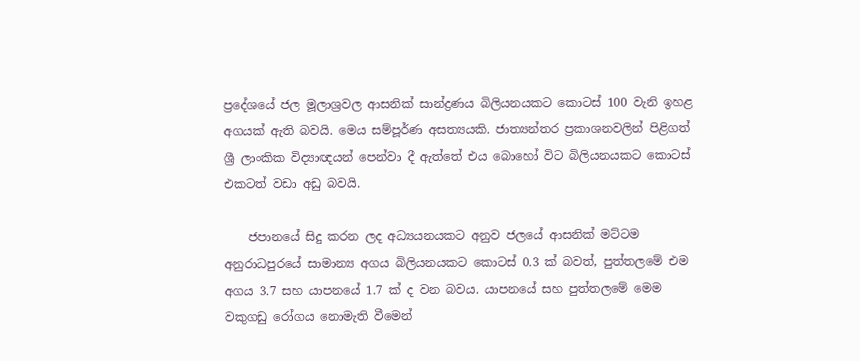ප්‍රදේශයේ ජල මූලාශ්‍රවල ආසනික් සාන්ද්‍රණය බිලියනයකට කොටස් 100 වැනි ඉහළ අගයක් ඇති බවයි. මෙය සම්පූර්ණ අසත්‍යයකි. ජාත්‍යන්තර ප්‍රකාශනවලින් පිළිගත් ශ්‍රී ලාංකික විද්‍යාඥයන් පෙන්වා දී ඇත්තේ එය බොහෝ විට බිලියනයකට කොටස් එකටත් වඩා අඩු බවයි.

    ජපානයේ සිදු කරන ලද අධ්‍යයනයකට අනුව ජලයේ ආසනික් මට්ටම අනුරාධපුරයේ සාමාන්‍ය අගය බිලියනයකට කොටස් 0.3 ක් බවත්, පුත්තලමේ එම අගය 3.7 සහ යාපනයේ 1.7 ක් ද වන බවය. යාපනයේ සහ පුත්තලමේ මෙම වකුගඩු රෝගය නොමැති වීමෙන්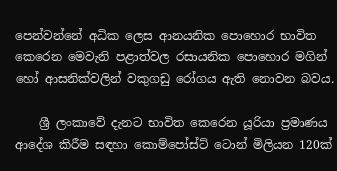පෙන්වන්නේ අධික ලෙස ආනයනික පොහොර භාවිත කෙරෙන මෙවැනි පළාත්වල රසායනික පොහොර මගින් හෝ ආසනික්වලින් වකුගඩු රෝගය ඇති නොවන බවය.

    ශ්‍රී ලංකාවේ දැනට භාවිත කෙරෙන යූරියා ප්‍රමාණය ආදේශ කිරීම සඳහා කොම්පෝස්ට් ටොන් මිලියන 120ක්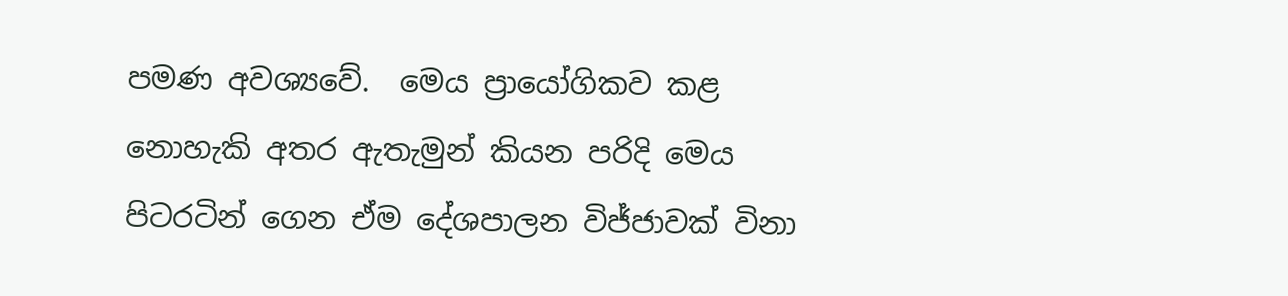පමණ අවශ්‍යවේ.  මෙය ප්‍රායෝගිකව කළ නොහැකි අතර ඇතැමුන් කියන පරිදි මෙය පිටරටින් ගෙන ඒම දේශපාලන විජ්ජාවක් විනා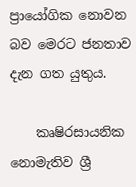ප්‍රායෝගික නොවන බව මෙරට ජනතාව දැන ගත යුතුය.

    කෘෂිරසායනික නොමැතිව ශ්‍රී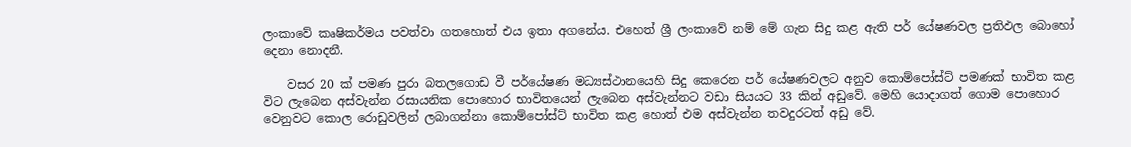ලංකාවේ කෘෂිකර්මය පවත්වා ගතහොත් එය ඉතා අගනේය. එහෙත් ශ්‍රී ලංකාවේ නම් මේ ගැන සිදු කළ ඇති පර් යේෂණවල ප්‍රතිඵල බොහෝ දෙනා නොදනී.

    වසර 20 ක් පමණ පුරා බතලගොඩ වී පර්යේෂණ මධ්‍යස්ථානයෙහි සිදු කෙරෙන පර් යේෂණවලට අනුව කොම්පෝස්ට් පමණක් භාවිත කළ විට ලැබෙන අස්වැන්න රසායනික පොහොර භාවිතයෙන් ලැබෙන අස්වැන්නට වඩා සියයට 33 කින් අඩුවේ. මෙහි යොදාගත් ගොම පොහොර වෙනුවට කොල රොඩුවලින් ලබාගන්නා කොම්පෝස්ට් භාවිත කළ හොත් එම අස්වැන්න තවදුරටත් අඩු වේ.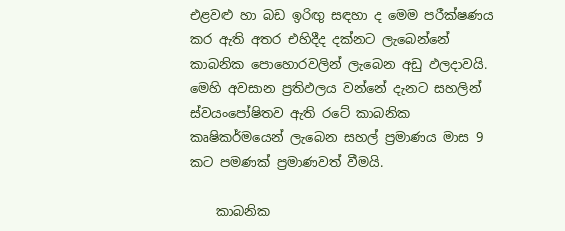එළවළු හා බඩ ඉරිඟු සඳහා ද මෙම පරීක්ෂණය කර ඇති අතර එහිදීද දක්නට ලැබෙන්නේ කාබනික පොහොරවලින් ලැබෙන අඩු ඵලදාවයි. මෙහි අවසාන ප්‍රතිඵලය වන්නේ දැනට සහලින් ස්වයංපෝෂිතව ඇති රටේ කාබනික කෘෂිකර්මයෙන් ලැබෙන සහල් ප්‍රමාණය මාස 9 කට පමණක් ප්‍රමාණවත් වීමයි.

    කාබනික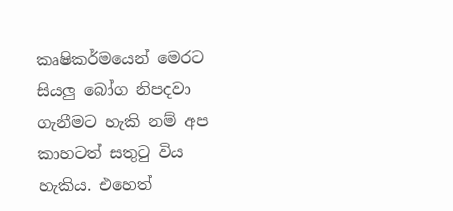කෘෂිකර්මයෙන් මෙරට සියලු බෝග නිපදවා ගැනීමට හැකි නම් අප කාහටත් සතුටු විය හැකිය. එහෙත්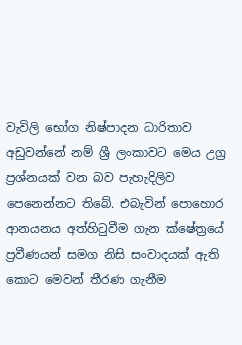වැවිලි භෝග නිෂ්‍පාදන ධාරිතාව අඩුවන්නේ නම් ශ්‍රී ලංකාවට මෙය උග්‍ර ප්‍රශ්නයක් වන බව පැහැදිලිව පෙනෙන්නට තිබේ. එබැවින් පොහොර ආනයනය අත්හිටුවීම ගැන ක්ෂේත්‍රයේ ප්‍රවීණයන් සමග නිසි සංවාදයක් ඇති කොට මෙවන් තීරණ ගැනීම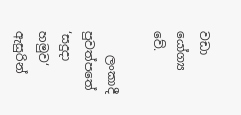වඩා යෝග්‍ය වේ.

    ලංකාදී පුවත්පතේ ‘සදුදා හමුව‘ ඇසුරින්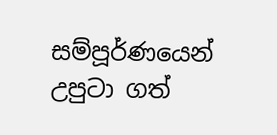සම්පූර්ණයෙන් උපුටා ගත්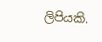ලිපියකි.